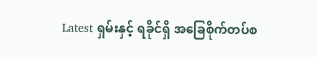Latest ရှမ်းနှင့် ရခိုင်ရှိ အခြေစိုက်တပ်စ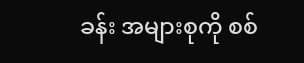ခန်း အများစုကို စစ်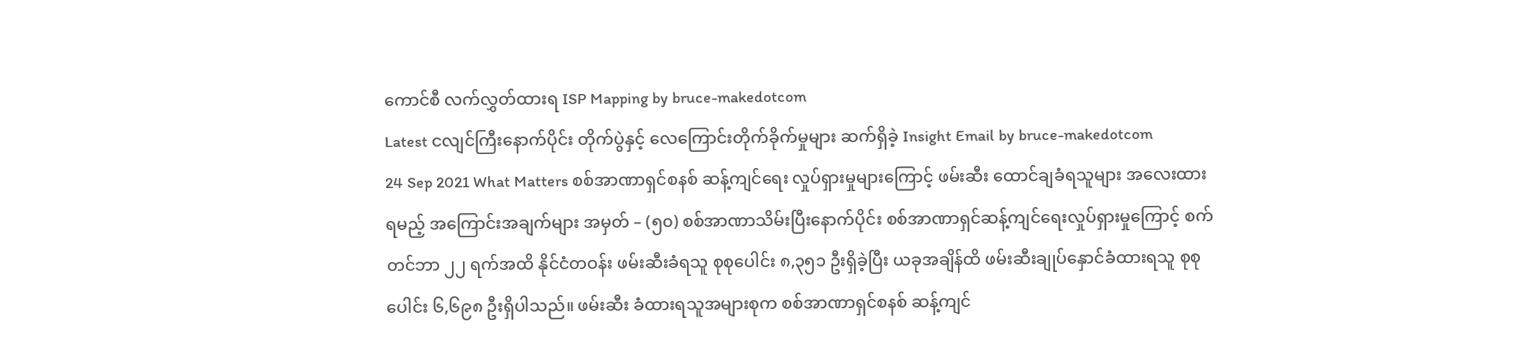ကောင်စီ လက်လွှတ်ထားရ ISP Mapping by bruce-makedotcom
Latest ငလျင်ကြီးနောက်ပိုင်း တိုက်ပွဲနှင့် လေကြောင်းတိုက်ခိုက်မှုများ ဆက်ရှိခဲ့ Insight Email by bruce-makedotcom
24 Sep 2021 What Matters စစ်အာဏာရှင်စနစ် ဆန့်ကျင်ရေး လှုပ်ရှားမှုများကြောင့် ဖမ်းဆီး ထောင်ချခံရသူများ အလေးထားရမည့် အကြောင်းအချက်များ အမှတ် – (၅၀) စစ်အာဏာသိမ်းပြီးနောက်ပိုင်း စစ်အာဏာရှင်ဆန့်ကျင်ရေးလှုပ်ရှားမှုကြောင့် စက်တင်ဘာ ၂၂ ရက်အထိ နိုင်ငံတဝန်း ဖမ်းဆီးခံရသူ စုစုပေါင်း ၈,၃၅၁ ဦးရှိခဲ့ပြီး ယခုအချိန်ထိ ဖမ်းဆီးချုပ်နှောင်ခံထားရသူ စုစုပေါင်း ၆,၆၉၈ ဦးရှိပါသည်။ ဖမ်းဆီး ခံထားရသူအများစုက စစ်အာဏာရှင်စနစ် ဆန့်ကျင်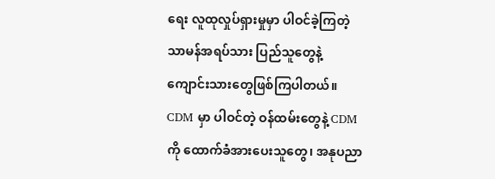ရေး လူထုလှုပ်ရှားမှုမှာ ပါဝင်ခဲ့ကြတဲ့ သာမန်အရပ်သား ပြည်သူတွေနဲ့ ကျောင်းသားတွေဖြစ်ကြပါတယ်။ CDM မှာ ပါဝင်တဲ့ ဝန်ထမ်းတွေနဲ့ CDM ကို ထောက်ခံအားပေးသူတွေ၊ အနုပညာ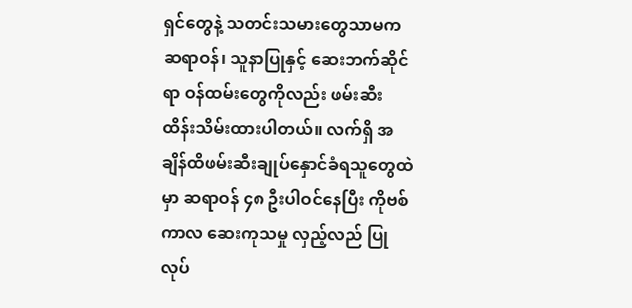ရှင်တွေနဲ့ သတင်းသမားတွေသာမက ဆရာဝန်၊ သူနာပြုနှင့် ဆေးဘက်ဆိုင်ရာ ဝန်ထမ်းတွေကိုလည်း ဖမ်းဆီး ထိန်းသိမ်းထားပါတယ်။ လက်ရှိ အချိန်ထိဖမ်းဆီးချုပ်နှောင်ခံရသူတွေထဲမှာ ဆရာဝန် ၄၈ ဦးပါဝင်နေပြီး ကိုဗစ်ကာလ ဆေးကုသမှု လှည့်လည် ပြုလုပ်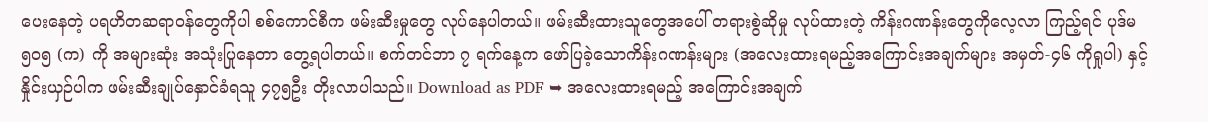ပေးနေတဲ့ ပရဟိတဆရာဝန်တွေကိုပါ စစ်ကောင်စီက ဖမ်းဆီးမှုတွေ လုပ်နေပါတယ်။ ဖမ်းဆီးထားသူတွေအပေါ် တရားစွဲဆိုမှု လုပ်ထားတဲ့ ကိန်းဂဏန်းတွေကိုလေ့လာ ကြည့်ရင် ပုဒ်မ ၅၀၅ (က) ကို အများဆုံး အသုံးပြုနေတာ တွေ့ရပါတယ်။ စက်တင်ဘာ ၇ ရက်နေ့က ဖော်ပြခဲ့သောကိန်းဂဏန်းများ (အလေးထားရမည့်အကြောင်းအချက်များ အမှတ်-၄၆ ကိုရှုပါ) နှင့်နှိုင်းယှဉ်ပါက ဖမ်းဆီးချုပ်နှောင်ခံရသူ ၄၇၅ဦး တိုးလာပါသည်။ Download as PDF ➥ အလေးထားရမည့် အကြောင်းအချက်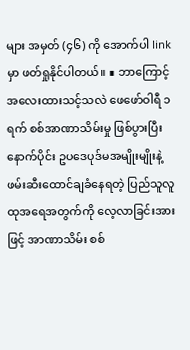များ အမှတ် (၄၆) ကို အောက်ပါ link မှာ ဖတ်ရှုနိုင်ပါတယ်။ ∎ ဘာကြောင့်အလေးထားသင့်သလဲ ဖေဖော်ဝါရီ ၁ ရက် စစ်အာဏာသိမ်းမှု ဖြစ်ပွားပြီးနောက်ပိုင်း ဥပဒေပုဒ်မအမျိုးမျိုးနဲ့ ဖမ်းဆီးထောင်ချခံနေရတဲ့ ပြည်သူလူထုအရေအတွက်ကို လေ့လာခြင်းအားဖြင့် အာဏာသိမ်း စစ်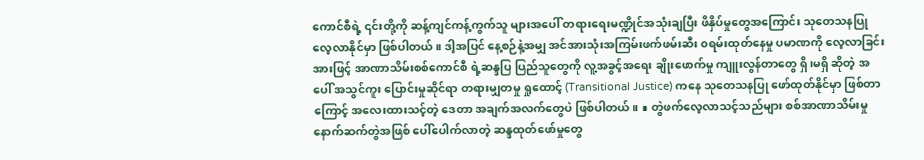ကောင်စီရဲ့ ၎င်းတို့ကို ဆန့်ကျင်ကန့်ကွက်သူ များအပေါ် တရားရေးမဏ္ဍိုင်အသုံးချပြီး ဖိနှိပ်မှုတွေအကြောင်း သုတေသနပြုလေ့လာနိုင်မှာ ဖြစ်ပါတယ်။ ဒါ့အပြင် နေ့စဉ်နဲ့အမျှ အင်အားသုံးအကြမ်းဖက်ဖမ်းဆီး ၀ရမ်းထုတ်နေမှု ပမာဏကို လေ့လာခြင်းအားဖြင့် အာဏာသိမ်းစစ်ကောင်စီ ရဲ့ဆန္ဒပြ ပြည်သူတွေကို လူ့အခွင့်အရေး ချိုးဖောက်မှု ကျူးလွန်တာတွေ ရှိ၊မရှိ ဆိုတဲ့ အပေါ် အသွင်ကူး ပြောင်းမှုဆိုင်ရာ တရားမျှတမှု ရှုထောင့် (Transitional Justice) ကနေ သုတေသနပြု ဖော်ထုတ်နိုင်မှာ ဖြစ်တာကြောင့် အလေးထားသင့်တဲ့ ဒေတာ အချက်အလက်တွေပဲ ဖြစ်ပါတယ်။ ∎ တွဲဖက်လေ့လာသင့်သည်များ စစ်အာဏာသိမ်းမှု နောက်ဆက်တွဲအဖြစ် ပေါ်ပေါက်လာတဲ့ ဆန္ဒထုတ်ဖော်မှုတွေ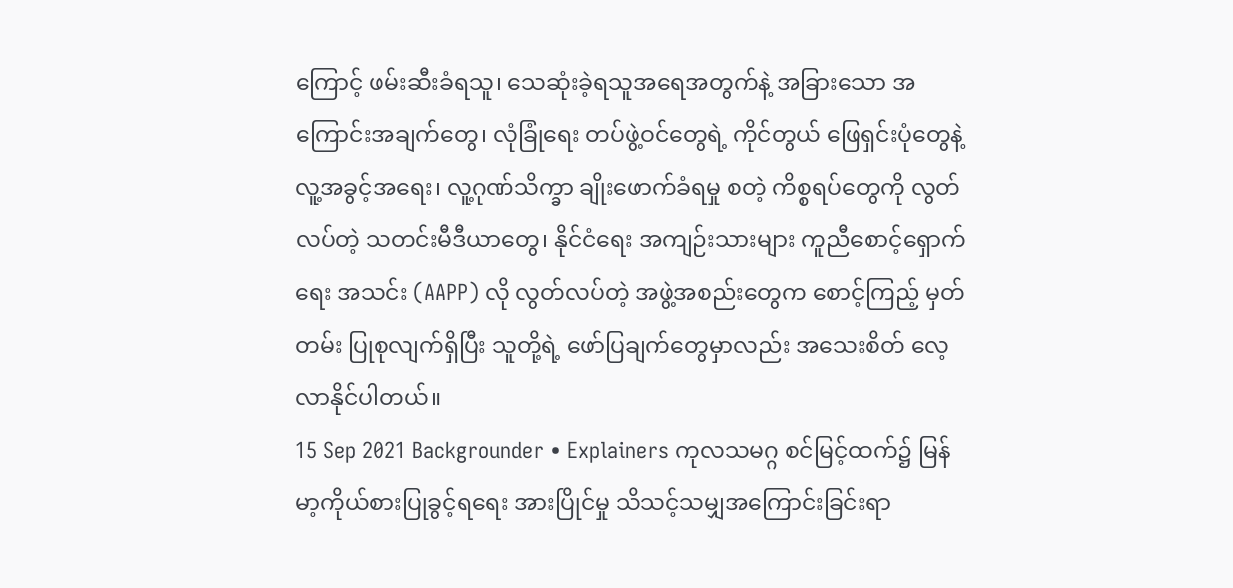ကြောင့် ဖမ်းဆီးခံရသူ၊ သေဆုံးခဲ့ရသူအရေအတွက်နဲ့ အခြားသော အကြောင်းအချက်တွေ၊ လုံခြုံရေး တပ်ဖွဲ့ဝင်တွေရဲ့ ကိုင်တွယ် ဖြေရှင်းပုံတွေနဲ့ လူ့အခွင့်အရေး၊ လူ့ဂုဏ်သိက္ခာ ချိုးဖောက်ခံရမှု စတဲ့ ကိစ္စရပ်တွေကို လွတ်လပ်တဲ့ သတင်းမီဒီယာတွေ၊ နိုင်ငံရေး အကျဉ်းသားများ ကူညီစောင့်ရှောက်ရေး အသင်း (AAPP) လို လွတ်လပ်တဲ့ အဖွဲ့အစည်းတွေက စောင့်ကြည့် မှတ်တမ်း ပြုစုလျက်ရှိပြီး သူတို့ရဲ့ ဖော်ပြချက်တွေမှာလည်း အသေးစိတ် လေ့လာနိုင်ပါတယ်။
15 Sep 2021 Backgrounder • Explainers ကုလသမဂ္ဂ စင်မြင့်ထက်၌ မြန်မာ့ကိုယ်စားပြုခွင့်ရရေး အားပြိုင်မှု သိသင့်သမျှအကြောင်းခြင်းရာ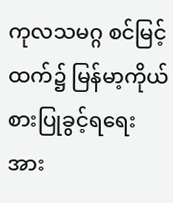ကုလသမဂ္ဂ စင်မြင့်ထက်၌ မြန်မာ့ကိုယ်စားပြုခွင့်ရရေး အား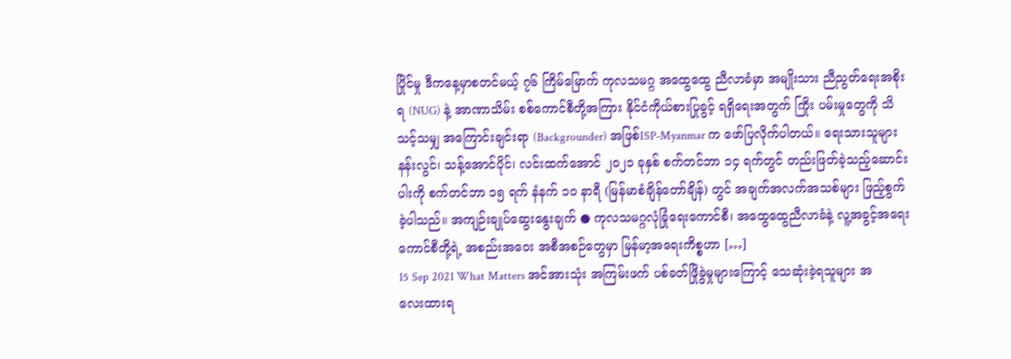ပြိုင်မှု ဒီကနေ့မှာစတင်မယ့် ၇၆ ကြိမ်မြောက် ကုလသမဂ္ဂ အထွေထွေ ညီလာခံမှာ အမျိုးသား ညီညွတ်ရေးအစိုးရ (NUG) နဲ့ အာဏာသိမ်း စစ်ကောင်စီတို့အကြား နိုင်ငံကိုယ်စားပြုခွင့် ရရှိရေးအတွက် ကြိုး ပမ်းမှုတွေကို သိသင့်သမျှ အကြောင်းချင်းရာ (Backgrounder) အဖြစ်ISP-Myanmar က ဖော်ပြလိုက်ပါတယ်။ ရေးသားသူများနန်းလွင်၊ သန့်အောင်ပိုင်၊ လင်းထက်အောင် ၂၀၂၁ ခုနှစ် စက်တင်ဘာ ၁၄ ရက်တွင် တည်းဖြတ်ခဲ့သည့်ဆောင်းပါးကို စက်တင်ဘာ ၁၅ ရက် နံနက် ၁၀ နာရီ (မြန်မာစံချိန်တော်ချိန်) တွင် အချက်အလက်အသစ်များ ဖြည့်စွက်ခဲ့ပါသည်။ အကျဉ်းချုပ်ဆွေးနွေးချက် ● ကုလသမဂ္ဂလုံခြုံရေးကောင်စီ၊ အထွေထွေညီလာခံနဲ့ လူ့အခွင့်အရေး ကောင်စီတို့ရဲ့ အစည်းအဝေး အစီအစဉ်တွေမှာ မြန်မာ့အရေးကိစ္စဟာ […]
15 Sep 2021 What Matters အင်အားသုံး အကြမ်းဖက် ပစ်ခတ်ဖြိုခွဲမှုများကြောင့် သေဆုံးခဲ့ရသူများ အလေးထားရ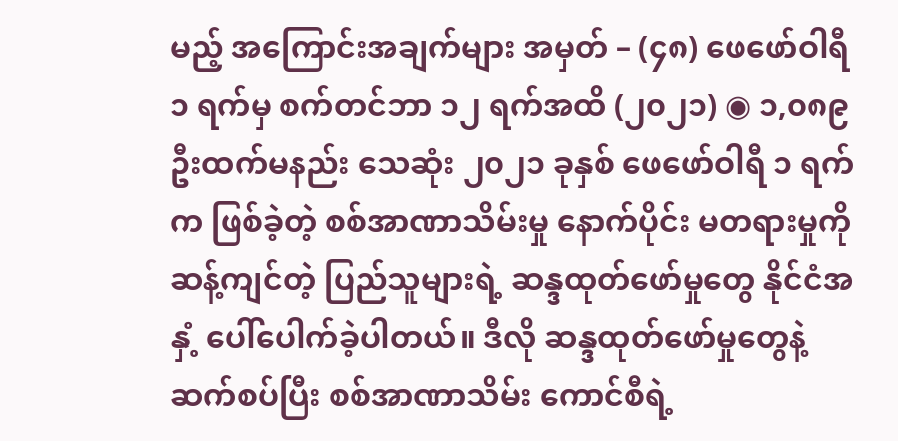မည့် အကြောင်းအချက်များ အမှတ် – (၄၈) ဖေဖော်ဝါရီ ၁ ရက်မှ စက်တင်ဘာ ၁၂ ရက်အထိ (၂၀၂၁) ◉ ၁,၀၈၉ ဦးထက်မနည်း သေဆုံး ၂၀၂၁ ခုနှစ် ဖေဖော်ဝါရီ ၁ ရက်က ဖြစ်ခဲ့တဲ့ စစ်အာဏာသိမ်းမှု နောက်ပိုင်း မတရားမှုကို ဆန့်ကျင်တဲ့ ပြည်သူများရဲ့ ဆန္ဒထုတ်ဖော်မှုတွေ နိုင်ငံအနှံ့ ပေါ်ပေါက်ခဲ့ပါတယ်။ ဒီလို ဆန္ဒထုတ်ဖော်မှုတွေနဲ့ ဆက်စပ်ပြီး စစ်အာဏာသိမ်း ကောင်စီရဲ့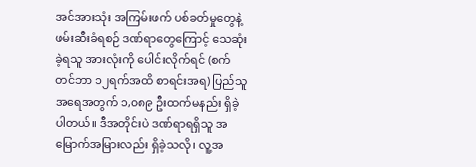အင်အားသုံး အကြမ်းဖက် ပစ်ခတ်မှုတွေနဲ့ ဖမ်းဆီးခံရစဉ် ဒဏ်ရာတွေကြောင့် သေဆုံးခဲ့ရသူ အားလုံးကို ပေါင်းလိုက်ရင် (စက်တင်ဘာ ၁၂ရက်အထိ စာရင်းအရ) ပြည်သူအရေအတွက် ၁,၀၈၉ ဦးထက်မနည်း ရှိခဲ့ပါတယ်။ ဒီအတိုင်းပဲ ဒဏ်ရာရရှိသူ အမြောက်အမြားလည်း ရှိခဲ့သလို၊ လူ့အ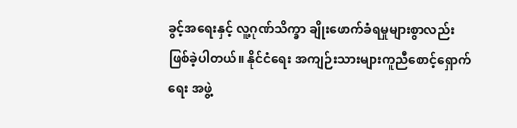ခွင့်အရေးနှင့် လူ့ဂုဏ်သိက္ခာ ချိုးဖောက်ခံရမှုများစွာလည်း ဖြစ်ခဲ့ပါတယ်။ နိုင်ငံရေး အကျဉ်းသားများကူညီစောင့်ရှောက်ရေး အဖွဲ့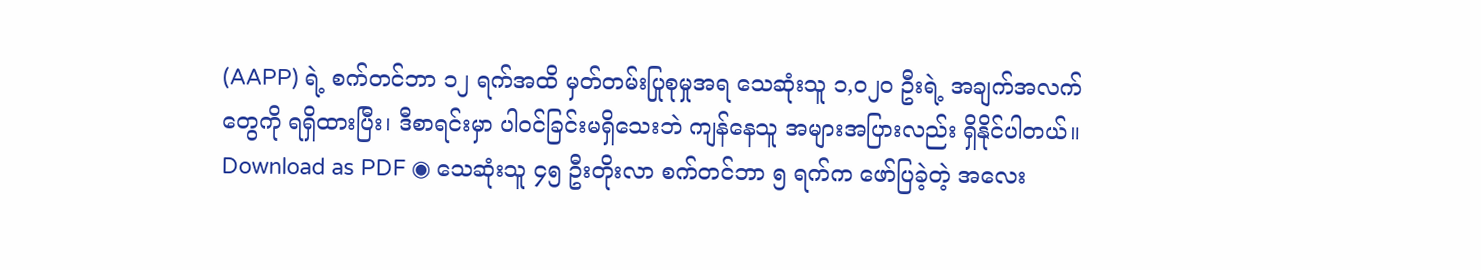(AAPP) ရဲ့ စက်တင်ဘာ ၁၂ ရက်အထိ မှတ်တမ်းပြုစုမှုအရ သေဆုံးသူ ၁,၀၂၀ ဦးရဲ့ အချက်အလက်တွေကို ရရှိထားပြီး၊ ဒီစာရင်းမှာ ပါဝင်ခြင်းမရှိသေးဘဲ ကျန်နေသူ အများအပြားလည်း ရှိနိုင်ပါတယ်။ Download as PDF ◉ သေဆုံးသူ ၄၅ ဦးတိုးလာ စက်တင်ဘာ ၅ ရက်က ဖော်ပြခဲ့တဲ့ အလေး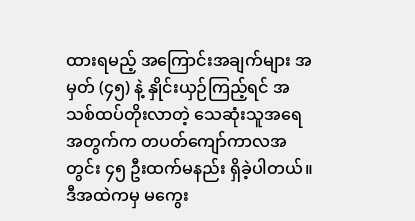ထားရမည့် အကြောင်းအချက်များ အမှတ် (၄၅) နဲ့ နှိုင်းယှဉ်ကြည့်ရင် အသစ်ထပ်တိုးလာတဲ့ သေဆုံးသူအရေအတွက်က တပတ်ကျော်ကာလအတွင်း ၄၅ ဦးထက်မနည်း ရှိခဲ့ပါတယ်။ ဒီအထဲကမှ မကွေး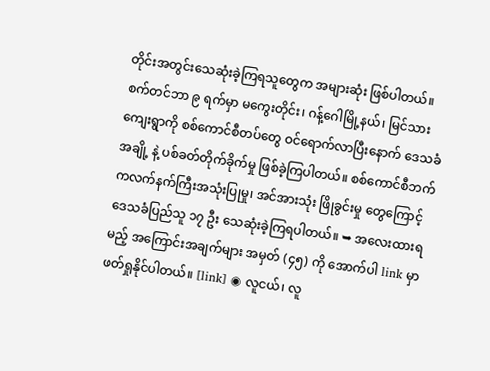တိုင်းအတွင်းသေဆုံးခဲ့ကြရသူတွေက အများဆုံး ဖြစ်ပါတယ်။ စက်တင်ဘာ ၉ ရက်မှာ မကွေးတိုင်း၊ ဂန့်ဂေါမြို့နယ်၊ မြင်သားကျေးရွာကို စစ်ကောင်စီတပ်တွေ ဝင်ရောက်လာပြီးနောက် ဒေသခံအချို့ နဲ့ ပစ်ခတ်တိုက်ခိုက်မှု ဖြစ်ခဲ့ကြပါတယ်။ စစ်ကောင်စီဘက်ကလက်နက်ကြီးအသုံးပြုမှု၊ အင်အားသုံး ဖြိုခွင်းမှု တွေကြောင့် ဒေသခံပြည်သူ ၁၇ ဦး သေဆုံးခဲ့ကြရပါတယ်။ ➥ အလေးထားရမည့် အကြောင်းအချက်များ အမှတ် (၄၅) ကို အောက်ပါ link မှာ ဖတ်ရှုနိုင်ပါတယ်။ [link] ◉ လူငယ်၊ လူ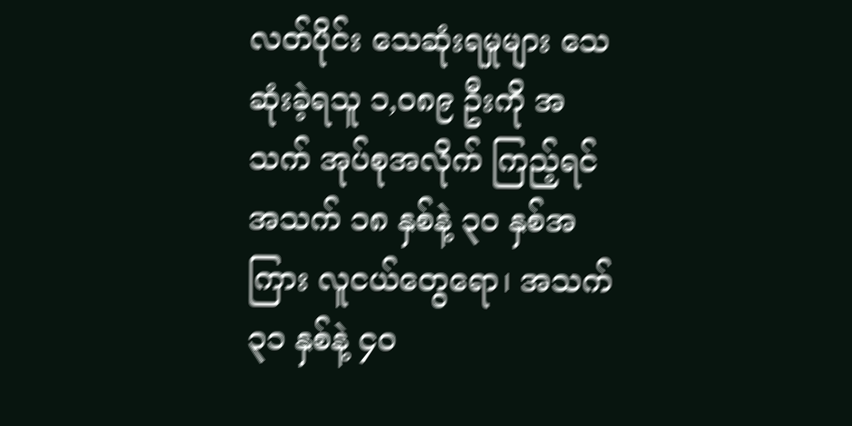လတ်ပိုင်း သေဆုံးရမှုများ သေဆုံးခဲ့ရသူ ၁,၀၈၉ ဦးကို အသက် အုပ်စုအလိုက် ကြည့်ရင် အသက် ၁၈ နှစ်နဲ့ ၃၀ နှစ်အကြား လူငယ်တွေရော၊ အသက် ၃၁ နှစ်နဲ့ ၄၀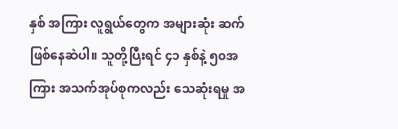နှစ် အကြား လူရွယ်တွေက အများဆုံး ဆက်ဖြစ်နေဆဲပါ။ သူတို့ပြီးရင် ၄၁ နှစ်နဲ့ ၅၀အကြား အသက်အုပ်စုကလည်း သေဆုံးရမှု အ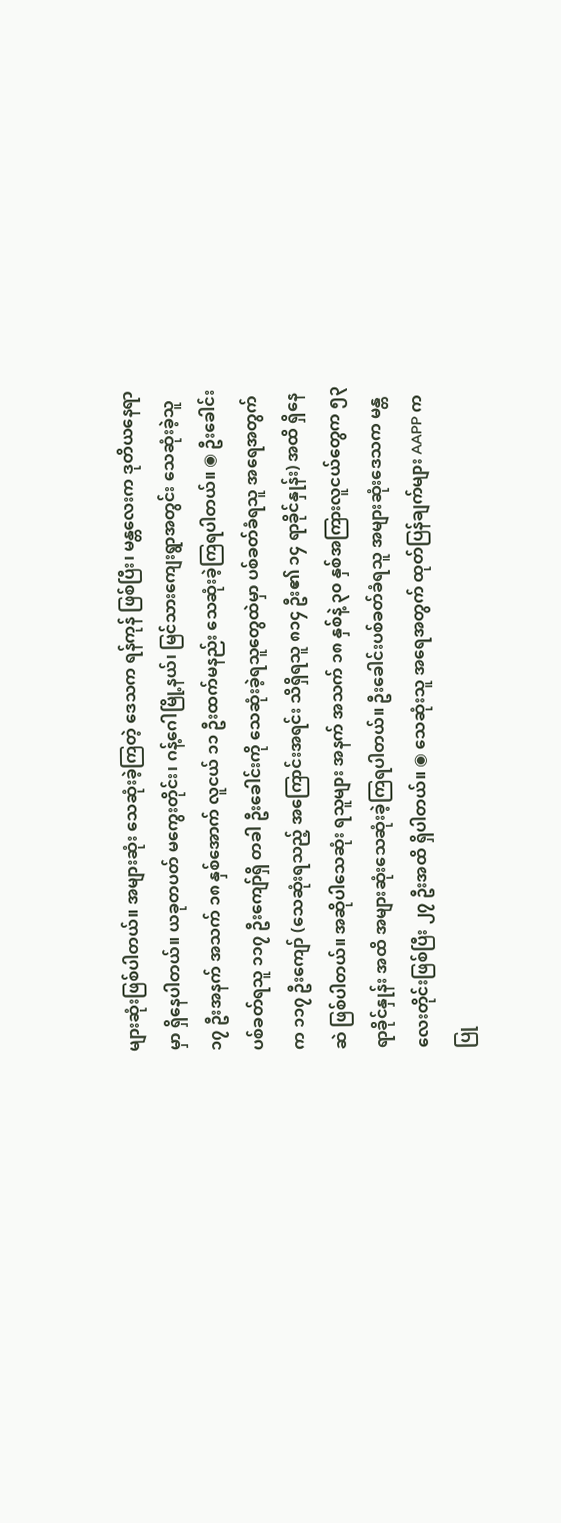များဆုံးဖြစ်ပါတယ်။ အများဆုံး သေဆုံးခဲ့ကြတဲ့ ဒေသက ရန်ကုန် ဖြစ်ပြီး၊ မန္တလေးက ဒုတိယနေရာမှာ ရှိနေပါတယ်။ ယခုတပတ် မကွေးတိုင်း၊ ဂန့်ဂေါမြို့နယ်၊ မြင်သားကျေးရွာအတွင်း သေဆုံးခဲ့သူ ၁၇ ဦးအနက် အသက် ၁၈ နှစ်အောက် လူငယ် ၁၁ ဦးထက်မနည်း သေဆုံးခဲ့ကြရပါတယ်။ ◉ ဦးခေါင်းပစ်ခတ်ရသူ ၁၁၇ ဦးကျော်ရှိ တခါ ဦးခေါင်းကို သေဆုံးခဲ့ရသူတွေထဲမှာ ပစ်ခတ်ခံရသူ အရေအတွက်က ၁၁၇ ဦးကျော် (သေဆုံးရသည့် အကြောင်းအရင်း သိရှိရသူ ၈၁၄ ဦး၏ ၁၄ ရာခိုင်နှုန်း) အထိ ရှိနေဆဲ ဖြစ်ပါတယ်။ အဆိုပါသေဆုံး ရသူများ အနက် အသက် ၁၈ နှစ်နဲ့ ၃၀ နှစ်အကြားလူငယ်တွေက ၅၃ ရာခိုင်နှုန်း အထိ အများဆုံးသေဆုံးခဲ့ကြရပါတယ်။ ဦးခေါင်းပစ်ခတ်ခံရသူ အများဆုံးဒေသက မန္တလေးတိုင်းဖြစ်ပြီး ၂၇ ဦးအထိ ရှိပါတယ်။ ◉ သေဆုံးသူ အရေအတွက် ထုတ်ပြန်ချက်များ AAPP က ပြု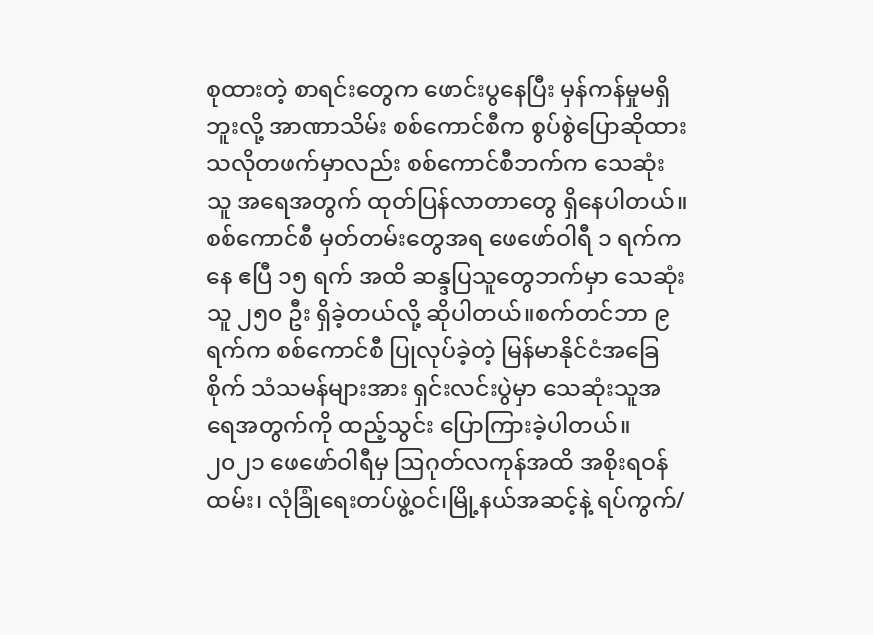စုထားတဲ့ စာရင်းတွေက ဖောင်းပွနေပြီး မှန်ကန်မှုမရှိဘူးလို့ အာဏာသိမ်း စစ်ကောင်စီက စွပ်စွဲပြောဆိုထားသလိုတဖက်မှာလည်း စစ်ကောင်စီဘက်က သေဆုံးသူ အရေအတွက် ထုတ်ပြန်လာတာတွေ ရှိနေပါတယ်။ စစ်ကောင်စီ မှတ်တမ်းတွေအရ ဖေဖော်ဝါရီ ၁ ရက်ကနေ ဧပြီ ၁၅ ရက် အထိ ဆန္ဒပြသူတွေဘက်မှာ သေဆုံးသူ ၂၅၀ ဦး ရှိခဲ့တယ်လို့ ဆိုပါတယ်။စက်တင်ဘာ ၉ ရက်က စစ်ကောင်စီ ပြုလုပ်ခဲ့တဲ့ မြန်မာနိုင်ငံအခြေစိုက် သံသမန်များအား ရှင်းလင်းပွဲမှာ သေဆုံးသူအရေအတွက်ကို ထည့်သွင်း ပြောကြားခဲ့ပါတယ်။ ၂၀၂၁ ဖေဖော်ဝါရီမှ ဩဂုတ်လကုန်အထိ အစိုးရဝန်ထမ်း၊ လုံခြုံရေးတပ်ဖွဲ့ဝင်၊မြို့နယ်အဆင့်နဲ့ ရပ်ကွက်/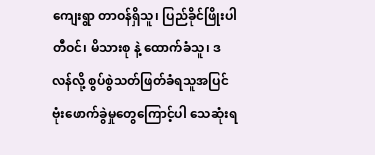ကျေးရွာ တာဝန်ရှိသူ၊ ပြည်ခိုင်ဖြိုးပါတီဝင်၊ မိသားစု နဲ့ ထောက်ခံသူ၊ ဒလန်လို့ စွပ်စွဲသတ်ဖြတ်ခံရသူအပြင် ဗုံးဖောက်ခွဲမှုတွေကြောင့်ပါ သေဆုံးရ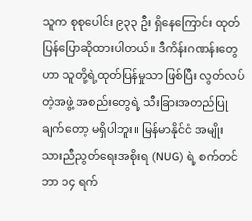သူက စုစုပေါင်း ၉၃၃ ဦး ရှိနေကြောင်း ထုတ်ပြန်ပြောဆိုထားပါတယ်။ ဒီကိန်းဂဏန်းတွေဟာ သူတို့ရဲ့ထုတ်ပြန်မှုသာ ဖြစ်ပြီး လွတ်လပ်တဲ့အဖွဲ့ အစည်းတွေရဲ့ သီးခြားအတည်ပြုချက်တော့ မရှိပါဘူး။ မြန်မာနိုင်ငံ အမျိုးသားညီညွတ်ရေးအစိုးရ (NUG) ရဲ့ စက်တင်ဘာ ၁၄ ရက်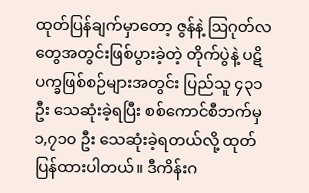ထုတ်ပြန်ချက်မှာတော့ ဇွန်နဲ့ ဩဂုတ်လတွေအတွင်းဖြစ်ပွားခဲ့တဲ့ တိုက်ပွဲနဲ့ ပဋိပက္ခဖြစ်စဉ်များအတွင်း ပြည်သူ ၄၃၁ ဦး သေဆုံးခဲ့ရပြီး စစ်ကောင်စီဘက်မှ ၁,၇၁၀ ဦး သေဆုံးခဲ့ရတယ်လို့ ထုတ်ပြန်ထားပါတယ်။ ဒီကိန်းဂ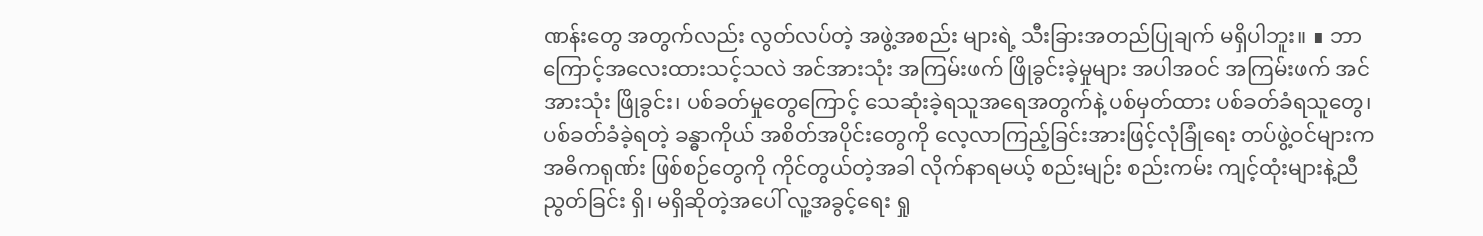ဏန်းတွေ အတွက်လည်း လွတ်လပ်တဲ့ အဖွဲ့အစည်း များရဲ့ သီးခြားအတည်ပြုချက် မရှိပါဘူး။ ∎ ဘာကြောင့်အလေးထားသင့်သလဲ အင်အားသုံး အကြမ်းဖက် ဖြိုခွင်းခဲ့မှုများ အပါအဝင် အကြမ်းဖက် အင်အားသုံး ဖြိုခွင်း၊ ပစ်ခတ်မှုတွေကြောင့် သေဆုံးခဲ့ရသူအရေအတွက်နဲ့ ပစ်မှတ်ထား ပစ်ခတ်ခံရသူတွေ၊ ပစ်ခတ်ခံခဲ့ရတဲ့ ခန္ဓာကိုယ် အစိတ်အပိုင်းတွေကို လေ့လာကြည့်ခြင်းအားဖြင့်လုံခြုံရေး တပ်ဖွဲ့ဝင်များက အဓိကရုဏ်း ဖြစ်စဉ်တွေကို ကိုင်တွယ်တဲ့အခါ လိုက်နာရမယ့် စည်းမျဉ်း စည်းကမ်း ကျင့်ထုံးများနဲ့ညီညွတ်ခြင်း ရှိ၊ မရှိဆိုတဲ့အပေါ် လူ့အခွင့်ရေး ရှု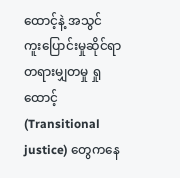ထောင့်နဲ့ အသွင် ကူးပြောင်းမှုဆိုင်ရာ တရားမျှတမှု ရှုထောင့် (Transitional justice) တွေကနေ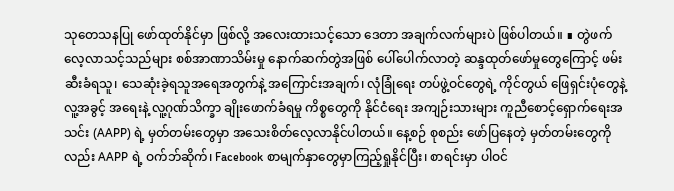သုတေသနပြု ဖော်ထုတ်နိုင်မှာ ဖြစ်လို့ အလေးထားသင့်သော ဒေတာ အချက်လက်များပဲ ဖြစ်ပါတယ်။ ∎ တွဲဖက်လေ့လာသင့်သည်များ စစ်အာဏာသိမ်းမှု နောက်ဆက်တွဲအဖြစ် ပေါ်ပေါက်လာတဲ့ ဆန္ဒထုတ်ဖော်မှုတွေကြောင့် ဖမ်းဆီးခံရသူ၊ သေဆုံးခဲ့ရသူအရေအတွက်နဲ့ အကြောင်းအချက်၊ လုံခြုံရေး တပ်ဖွဲ့ဝင်တွေရဲ့ ကိုင်တွယ် ဖြေရှင်းပုံတွေနဲ့ လူ့အခွင့် အရေးနဲ့ လူ့ဂုဏ်သိက္ခာ ချိုးဖောက်ခံရမှု ကိစ္စတွေကို နိုင်ငံရေး အကျဉ်းသားများ ကူညီစောင့်ရှောက်ရေးအသင်း (AAPP) ရဲ့ မှတ်တမ်းတွေမှာ အသေးစိတ်လေ့လာနိုင်ပါတယ်။ နေ့စဉ် စုစည်း ဖော်ပြနေတဲ့ မှတ်တမ်းတွေကိုလည်း AAPP ရဲ့ ဝက်ဘ်ဆိုက်၊ Facebook စာမျက်နှာတွေမှာကြည့်ရှုနိုင်ပြီး၊ စာရင်းမှာ ပါဝင်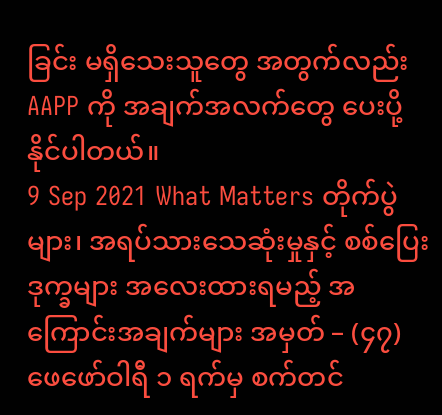ခြင်း မရှိသေးသူတွေ အတွက်လည်း AAPP ကို အချက်အလက်တွေ ပေးပို့နိုင်ပါတယ်။
9 Sep 2021 What Matters တိုက်ပွဲများ၊ အရပ်သားသေဆုံးမှုနှင့် စစ်ပြေးဒုက္ခများ အလေးထားရမည့် အကြောင်းအချက်များ အမှတ် – (၄၇) ဖေဖော်ဝါရီ ၁ ရက်မှ စက်တင်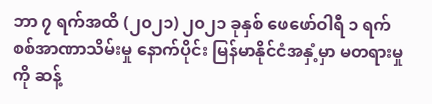ဘာ ၇ ရက်အထိ (၂၀၂၁) ၂၀၂၁ ခုနှစ် ဖေဖော်ဝါရီ ၁ ရက် စစ်အာဏာသိမ်းမှု နောက်ပိုင်း မြန်မာနိုင်ငံအနှံ့မှာ မတရားမှုကို ဆန့်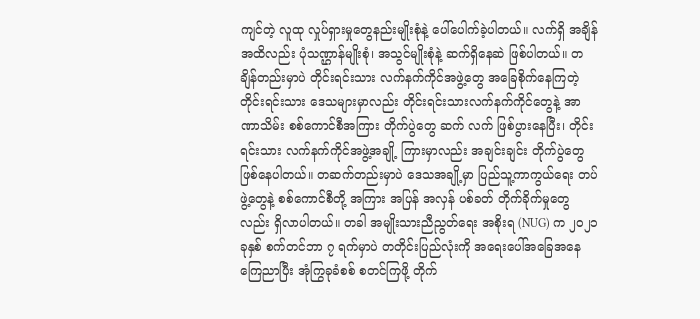ကျင်တဲ့ လူထု လှုပ်ရှားမှုတွေနည်းမျိုးစုံနဲ့ ပေါ်ပေါက်ခဲ့ပါတယ်။ လက်ရှိ အချိန်အထိလည်း ပုံသဏ္ဌာန်မျိုးစုံ၊ အသွင်မျိုးစုံနဲ့ ဆက်ရှိနေဆဲ ဖြစ်ပါတယ်။ တချိန်တည်းမှာပဲ တိုင်းရင်းသား လက်နက်ကိုင်အဖွဲ့တွေ အခြေစိုက်နေကြတဲ့ တိုင်းရင်းသား ဒေသများမှာလည်း တိုင်းရင်းသားလက်နက်ကိုင်တွေနဲ့ အာဏာသိမ်း စစ်ကောင်စီအကြား တိုက်ပွဲတွေ ဆက် လက် ဖြစ်ပွားနေပြီး၊ တိုင်းရင်းသား လက်နက်ကိုင်အဖွဲ့အချို့ ကြားမှာလည်း အချင်းချင်း တိုက်ပွဲတွေ ဖြစ်နေပါတယ်။ တဆက်တည်းမှာပဲ ဒေသအချို့မှာ ပြည်သူ့ကာကွယ်ရေး တပ်ဖွဲ့တွေနဲ့ စစ်ကောင်စီတို့ အကြား အပြန် အလှန် ပစ်ခတ် တိုက်ခိုက်မှုတွေလည်း ရှိလာပါတယ်။ တခါ အမျိုးသားညီညွတ်ရေး အစိုးရ (NUG) က ၂၀၂၁ ခုနှစ် စက်တင်ဘာ ၇ ရက်မှာပဲ တတိုင်းပြည်လုံးကို အရေးပေါ်အခြေအနေ ကြေညာပြီး အုံကြွခုခံစစ် စတင်ကြဖို့ တိုက်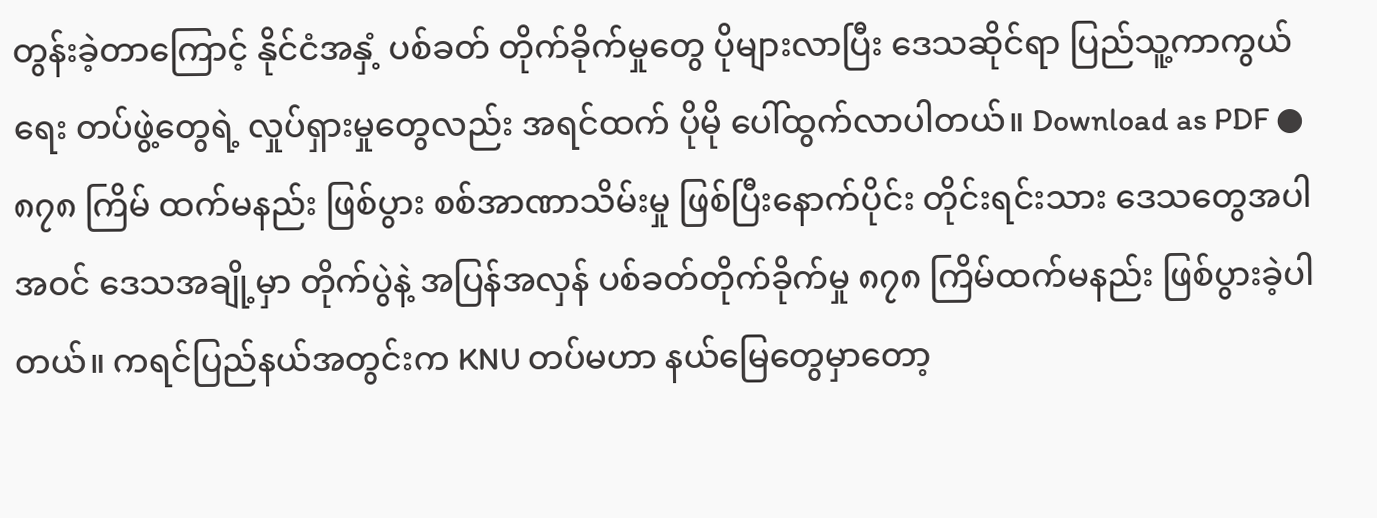တွန်းခဲ့တာကြောင့် နိုင်ငံအနှံ့ ပစ်ခတ် တိုက်ခိုက်မှုတွေ ပိုများလာပြီး ဒေသဆိုင်ရာ ပြည်သူ့ကာကွယ်ရေး တပ်ဖွဲ့တွေရဲ့ လှုပ်ရှားမှုတွေလည်း အရင်ထက် ပိုမို ပေါ်ထွက်လာပါတယ်။ Download as PDF ● ၈၇၈ ကြိမ် ထက်မနည်း ဖြစ်ပွား စစ်အာဏာသိမ်းမှု ဖြစ်ပြီးနောက်ပိုင်း တိုင်းရင်းသား ဒေသတွေအပါအဝင် ဒေသအချို့မှာ တိုက်ပွဲနဲ့ အပြန်အလှန် ပစ်ခတ်တိုက်ခိုက်မှု ၈၇၈ ကြိမ်ထက်မနည်း ဖြစ်ပွားခဲ့ပါတယ်။ ကရင်ပြည်နယ်အတွင်းက KNU တပ်မဟာ နယ်မြေတွေမှာတော့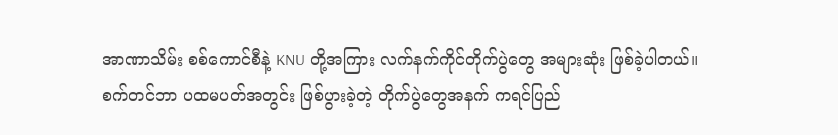အာဏာသိမ်း စစ်ကောင်စီနဲ့ KNU တို့အကြား လက်နက်ကိုင်တိုက်ပွဲတွေ အများဆုံး ဖြစ်ခဲ့ပါတယ်။ စက်တင်ဘာ ပထမပတ်အတွင်း ဖြစ်ပွားခဲ့တဲ့ တိုက်ပွဲတွေအနက် ကရင်ပြည်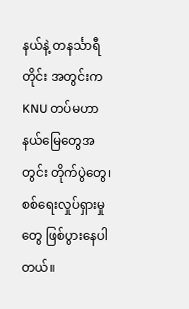နယ်နဲ့ တနင်္သာရီတိုင်း အတွင်းက KNU တပ်မဟာ နယ်မြေတွေအတွင်း တိုက်ပွဲတွေ၊ စစ်ရေးလှုပ်ရှားမှုတွေ ဖြစ်ပွားနေပါတယ်။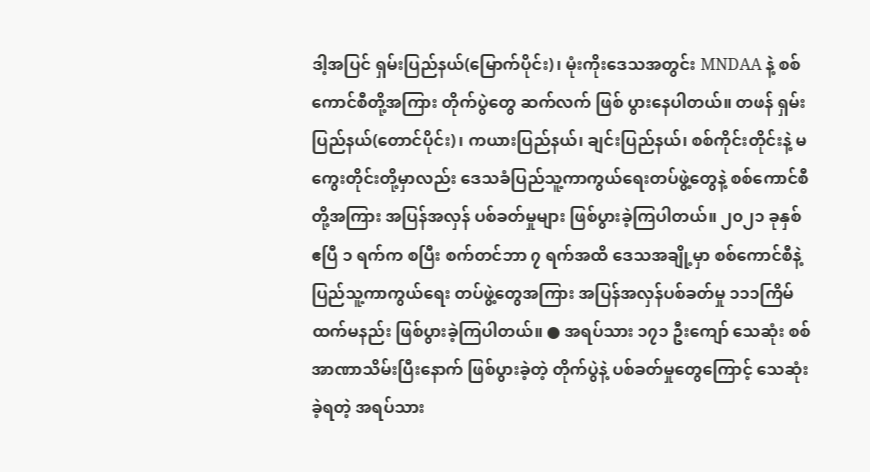ဒါ့အပြင် ရှမ်းပြည်နယ်(မြောက်ပိုင်း)၊ မုံးကိုးဒေသအတွင်း MNDAA နဲ့ စစ်ကောင်စီတို့အကြား တိုက်ပွဲတွေ ဆက်လက် ဖြစ် ပွားနေပါတယ်။ တဖန် ရှမ်းပြည်နယ်(တောင်ပိုင်း)၊ ကယားပြည်နယ်၊ ချင်းပြည်နယ်၊ စစ်ကိုင်းတိုင်းနဲ့ မကွေးတိုင်းတို့မှာလည်း ဒေသခံပြည်သူ့ကာကွယ်ရေးတပ်ဖွဲ့တွေနဲ့ စစ်ကောင်စီတို့အကြား အပြန်အလှန် ပစ်ခတ်မှုများ ဖြစ်ပွားခဲ့ကြပါတယ်။ ၂၀၂၁ ခုနှစ် ဧပြီ ၁ ရက်က စပြီး စက်တင်ဘာ ၇ ရက်အထိ ဒေသအချို့မှာ စစ်ကောင်စီနဲ့ ပြည်သူ့ကာကွယ်ရေး တပ်ဖွဲ့တွေအကြား အပြန်အလှန်ပစ်ခတ်မှု ၁၁၁ကြိမ်ထက်မနည်း ဖြစ်ပွားခဲ့ကြပါတယ်။ ● အရပ်သား ၁၇၁ ဦးကျော် သေဆုံး စစ်အာဏာသိမ်းပြီးနောက် ဖြစ်ပွားခဲ့တဲ့ တိုက်ပွဲနဲ့ ပစ်ခတ်မှုတွေကြောင့် သေဆုံးခဲ့ရတဲ့ အရပ်သား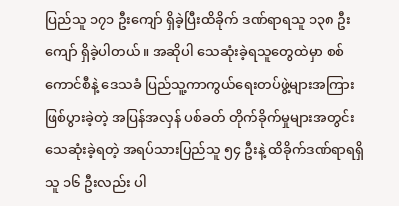ပြည်သူ ၁၇၁ ဦးကျော် ရှိခဲ့ပြီးထိခိုက် ဒဏ်ရာရသူ ၁၃၈ ဦးကျော် ရှိခဲ့ပါတယ်။ အဆိုပါ သေဆုံးခဲ့ရသူတွေထဲမှာ စစ်ကောင်စီနဲ့ ဒေသခံ ပြည်သူ့ကာကွယ်ရေးတပ်ဖွဲ့များအကြား ဖြစ်ပွားခဲ့တဲ့ အပြန်အလှန် ပစ်ခတ် တိုက်ခိုက်မှုများအတွင်း သေဆုံးခဲ့ရတဲ့ အရပ်သားပြည်သူ ၅၄ ဦးနဲ့ ထိခိုက်ဒဏ်ရာရရှိသူ ၁၆ ဦးလည်း ပါ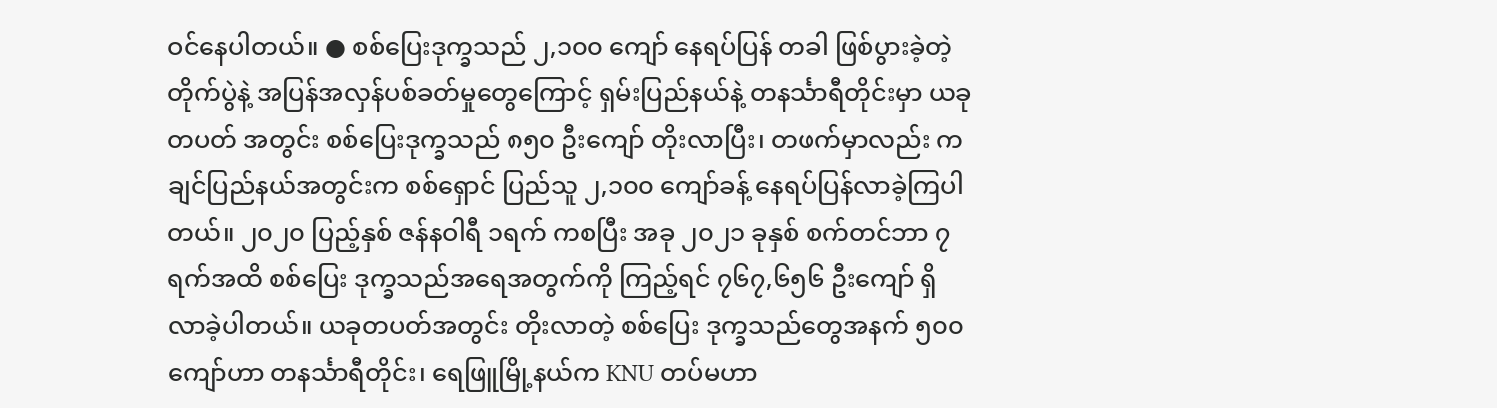ဝင်နေပါတယ်။ ● စစ်ပြေးဒုက္ခသည် ၂,၁၀၀ ကျော် နေရပ်ပြန် တခါ ဖြစ်ပွားခဲ့တဲ့ တိုက်ပွဲနဲ့ အပြန်အလှန်ပစ်ခတ်မှုတွေကြောင့် ရှမ်းပြည်နယ်နဲ့ တနင်္သာရီတိုင်းမှာ ယခုတပတ် အတွင်း စစ်ပြေးဒုက္ခသည် ၈၅၀ ဦးကျော် တိုးလာပြီး၊ တဖက်မှာလည်း ကချင်ပြည်နယ်အတွင်းက စစ်ရှောင် ပြည်သူ ၂,၁၀၀ ကျော်ခန့် နေရပ်ပြန်လာခဲ့ကြပါတယ်။ ၂၀၂၀ ပြည့်နှစ် ဇန်နဝါရီ ၁ရက် ကစပြီး အခု ၂၀၂၁ ခုနှစ် စက်တင်ဘာ ၇ ရက်အထိ စစ်ပြေး ဒုက္ခသည်အရေအတွက်ကို ကြည့်ရင် ၇၆၇,၆၅၆ ဦးကျော် ရှိလာခဲ့ပါတယ်။ ယခုတပတ်အတွင်း တိုးလာတဲ့ စစ်ပြေး ဒုက္ခသည်တွေအနက် ၅၀၀ ကျော်ဟာ တနင်္သာရီတိုင်း၊ ရေဖြူမြို့နယ်က KNU တပ်မဟာ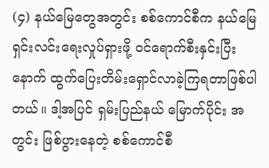(၄) နယ်မြေတွေအတွင်း စစ်ကောင်စီက နယ်မြေရှင်းလင်းရေးလှုပ်ရှားဖို့ ဝင်ရောက်စီးနှင်းပြီး နောက် ထွက်ပြေးတိမ်းရှောင်လာခဲ့ကြရတာဖြစ်ပါတယ်။ ဒါ့အပြင် ရှမ်းပြည်နယ် မြောက်ပိုင်း အတွင်း ဖြစ်ပွားနေတဲ့ စစ်ကောင်စီ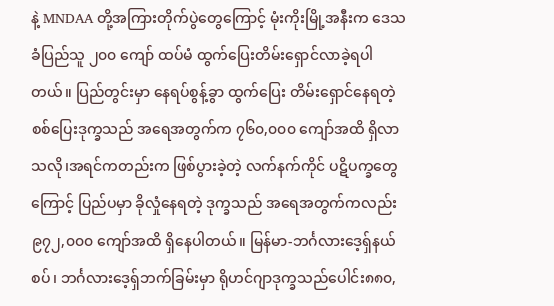နဲ့ MNDAA တို့အကြားတိုက်ပွဲတွေကြောင့် မုံးကိုးမြို့အနီးက ဒေသခံပြည်သူ ၂၀၀ ကျော် ထပ်မံ ထွက်ပြေးတိမ်းရှောင်လာခဲ့ရပါတယ်။ ပြည်တွင်းမှာ နေရပ်စွန့်ခွာ ထွက်ပြေး တိမ်းရှောင်နေရတဲ့ စစ်ပြေးဒုက္ခသည် အရေအတွက်က ၇၆၀,၀၀၀ ကျော်အထိ ရှိလာသလို၊အရင်ကတည်းက ဖြစ်ပွားခဲ့တဲ့ လက်နက်ကိုင် ပဋိပက္ခတွေကြောင့် ပြည်ပမှာ ခိုလှုံနေရတဲ့ ဒုက္ခသည် အရေအတွက်ကလည်း၉၇၂,၀၀၀ ကျော်အထိ ရှိနေပါတယ်။ မြန်မာ-ဘင်္ဂလားဒေ့ရှ်နယ်စပ်၊ ဘင်္ဂလားဒေ့ရှ်ဘက်ခြမ်းမှာ ရိုဟင်ဂျာဒုက္ခသည်ပေါင်း၈၈၀,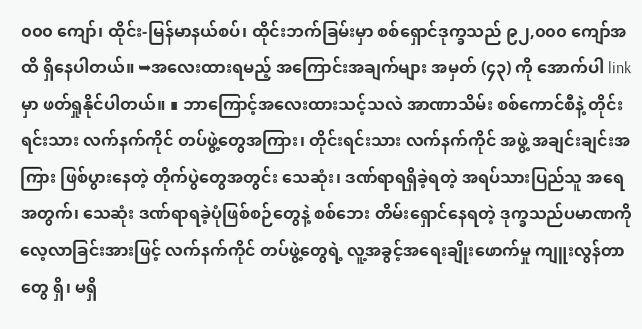၀၀၀ ကျော်၊ ထိုင်း-မြန်မာနယ်စပ်၊ ထိုင်းဘက်ခြမ်းမှာ စစ်ရှောင်ဒုက္ခသည် ၉၂,၀၀၀ ကျော်အထိ ရှိနေပါတယ်။ ➥အလေးထားရမည့် အကြောင်းအချက်များ အမှတ် (၄၃) ကို အောက်ပါ link မှာ ဖတ်ရှုနိုင်ပါတယ်။ ∎ ဘာကြောင့်အလေးထားသင့်သလဲ အာဏာသိမ်း စစ်ကောင်စီနဲ့ တိုင်းရင်းသား လက်နက်ကိုင် တပ်ဖွဲ့တွေအကြား၊ တိုင်းရင်းသား လက်နက်ကိုင် အဖွဲ့ အချင်းချင်းအကြား ဖြစ်ပွားနေတဲ့ တိုက်ပွဲတွေအတွင်း သေဆုံး၊ ဒဏ်ရာရရှိခဲ့ရတဲ့ အရပ်သားပြည်သူ အရေအတွက်၊ သေဆုံး ဒဏ်ရာရခဲ့ပုံဖြစ်စဉ်တွေနဲ့ စစ်ဘေး တိမ်းရှောင်နေရတဲ့ ဒုက္ခသည်ပမာဏကို လေ့လာခြင်းအားဖြင့် လက်နက်ကိုင် တပ်ဖွဲ့တွေရဲ့ လူ့အခွင့်အရေးချိုးဖောက်မှု ကျူးလွန်တာတွေ ရှိ၊ မရှိ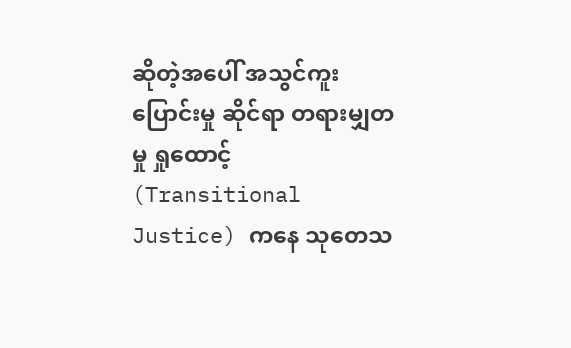ဆိုတဲ့အပေါ် အသွင်ကူးပြောင်းမှု ဆိုင်ရာ တရားမျှတမှု ရှုထောင့် (Transitional Justice) ကနေ သုတေသ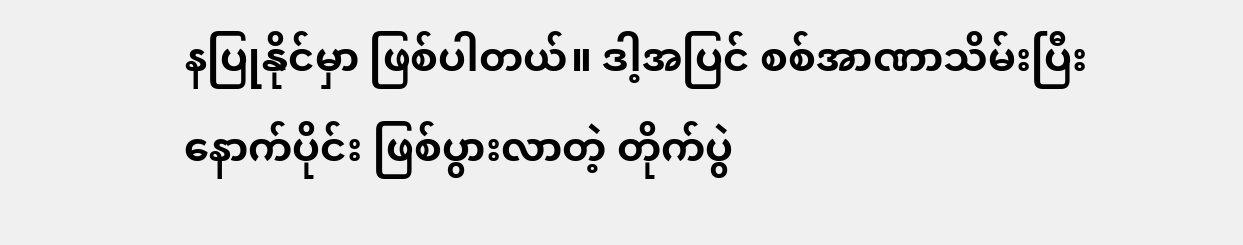နပြုနိုင်မှာ ဖြစ်ပါတယ်။ ဒါ့အပြင် စစ်အာဏာသိမ်းပြီးနောက်ပိုင်း ဖြစ်ပွားလာတဲ့ တိုက်ပွဲ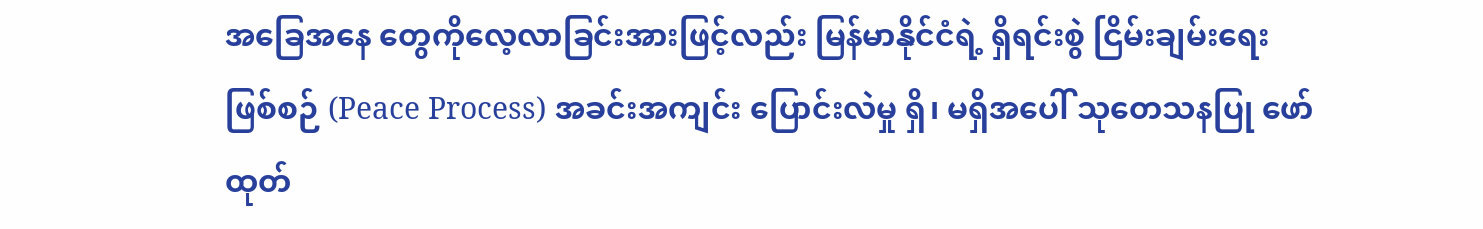အခြေအနေ တွေကိုလေ့လာခြင်းအားဖြင့်လည်း မြန်မာနိုင်ငံရဲ့ ရှိရင်းစွဲ ငြိမ်းချမ်းရေးဖြစ်စဉ် (Peace Process) အခင်းအကျင်း ပြောင်းလဲမှု ရှိ၊ မရှိအပေါ် သုတေသနပြု ဖော်ထုတ်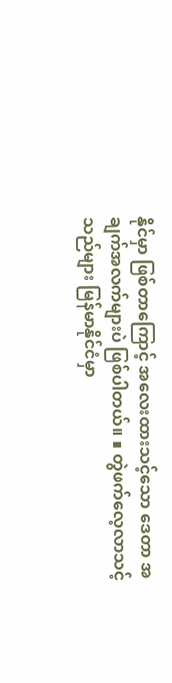နိုင်မှာ ဖြစ်တာကြောင့် အလေးထားသင့်သော ဒေတာ အချက်အလက်များပဲ ဖြစ်ပါတယ်။ ∎ တွဲဖက်လေ့လာသင့်သည်များ မြန်မာနိုင်ငံမှာ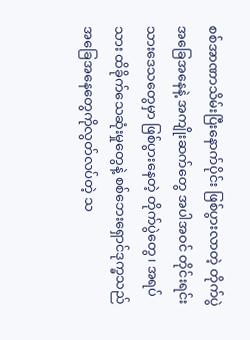စစ်အာဏာသိမ်းပြီးနောက်ပိုင်း ဖြစ်ပွားလာတဲ့ တိုက်ပွဲအခြေအနေနဲ့ အကျိုးဆက်တွေ အပါအဝင် တိုင်းရင်းသားဒေသတွေမှာ ဖြစ်ပွားနေတဲ့ တိုက်ပွဲတွေ၊ အရပ်သား ထိခိုက်သေဆုံးမှုတွေနဲ့ စစ်ဘေးရှောင်ဒုက္ခသည် အခြေအနေတွေကိုလွတ်လပ်တဲ့ သ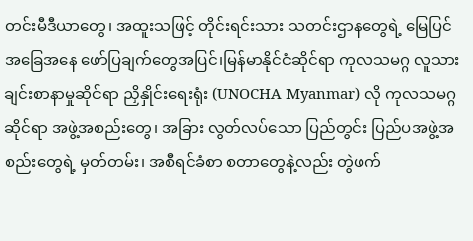တင်းမီဒီယာတွေ၊ အထူးသဖြင့် တိုင်းရင်းသား သတင်းဌာနတွေရဲ့ မြေပြင် အခြေအနေ ဖော်ပြချက်တွေအပြင်၊မြန်မာနိုင်ငံဆိုင်ရာ ကုလသမဂ္ဂ လူသားချင်းစာနာမှုဆိုင်ရာ ညှိနှိုင်းရေးရုံး (UNOCHA Myanmar) လို ကုလသမဂ္ဂဆိုင်ရာ အဖွဲ့အစည်းတွေ၊ အခြား လွတ်လပ်သော ပြည်တွင်း ပြည်ပအဖွဲ့အစည်းတွေရဲ့ မှတ်တမ်း၊ အစီရင်ခံစာ စတာတွေနဲ့လည်း တွဲဖက်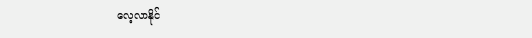လေ့လာနိုင်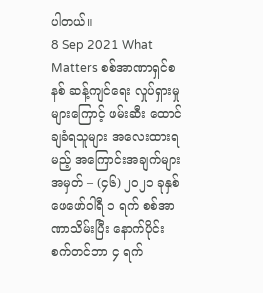ပါတယ်။
8 Sep 2021 What Matters စစ်အာဏာရှင်စနစ် ဆန့်ကျင်ရေး လှုပ်ရှားမှုများကြောင့် ဖမ်းဆီး ထောင်ချခံရသူများ အလေးထားရမည့် အကြောင်းအချက်များ အမှတ် – (၄၆) ၂၀၂၁ ခုနှစ် ဖေဖော်ဝါရီ ၁ ရက် စစ်အာဏာသိမ်းပြီး နောက်ပိုင်း စက်တင်ဘာ ၄ ရက်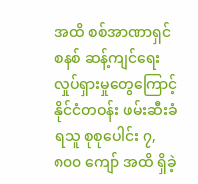အထိ စစ်အာဏာရှင်စနစ် ဆန့်ကျင်ရေးလှုပ်ရှားမှုတွေကြောင့် နိုင်ငံတဝန်း ဖမ်းဆီးခံရသူ စုစုပေါင်း ၇,၈၀၀ ကျော် အထိ ရှိခဲ့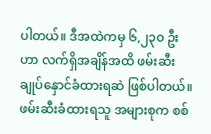ပါတယ်။ ဒီအထဲကမှ ၆,၂၃၀ ဦးဟာ လက်ရှိအချိန်အထိ ဖမ်းဆီးချုပ်နှောင်ခံထားရဆဲ ဖြစ်ပါတယ်။ ဖမ်းဆီးခံထားရသူ အများစုက စစ်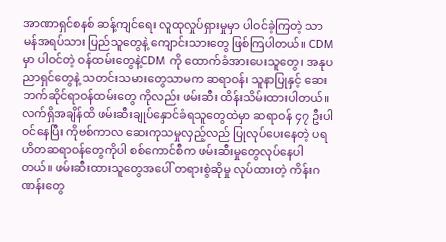အာဏာရှင်စနစ် ဆန့်ကျင်ရေး လူထုလှုပ်ရှားမှုမှာ ပါဝင်ခဲ့ကြတဲ့ သာမန်အရပ်သား ပြည်သူတွေနဲ့ ကျောင်းသားတွေ ဖြစ်ကြပါတယ်။ CDM မှာ ပါဝင်တဲ့ ဝန်ထမ်းတွေနဲ့CDM ကို ထောက်ခံအားပေးသူတွေ၊ အနုပညာရှင်တွေနဲ့ သတင်းသမားတွေသာမက ဆရာဝန်၊ သူနာပြုနှင့် ဆေးဘက်ဆိုင်ရာဝန်ထမ်းတွေ ကိုလည်း ဖမ်းဆီး ထိန်းသိမ်းထားပါတယ်။ လက်ရှိအချိန်ထိ ဖမ်းဆီးချုပ်နှောင်ခံရသူတွေထဲမှာ ဆရာဝန် ၄၇ ဦးပါဝင်နေပြီး ကိုဗစ်ကာလ ဆေးကုသမှုလှည့်လည် ပြုလုပ်ပေးနေတဲ့ ပရဟိတဆရာဝန်တွေကိုပါ စစ်ကောင်စီက ဖမ်းဆီးမှုတွေလုပ်နေပါတယ်။ ဖမ်းဆီးထားသူတွေအပေါ် တရားစွဲဆိုမှု လုပ်ထားတဲ့ ကိန်းဂဏန်းတွေ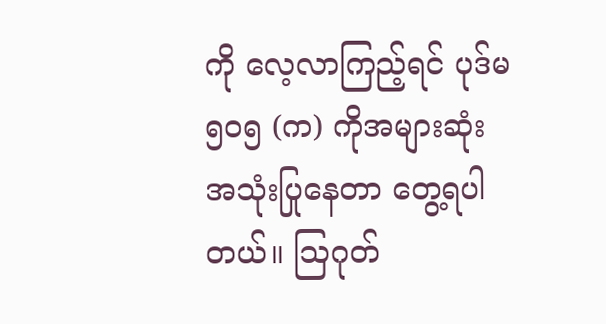ကို လေ့လာကြည့်ရင် ပုဒ်မ ၅၀၅ (က) ကိုအများဆုံး အသုံးပြုနေတာ တွေ့ရပါတယ်။ ဩဂုတ်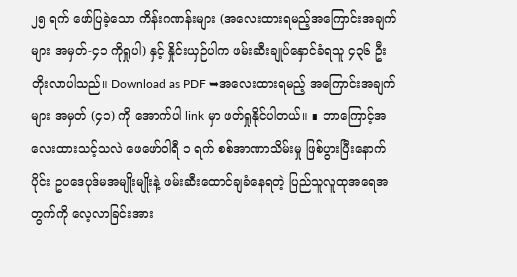၂၅ ရက် ဖော်ပြခဲ့သော ကိန်းဂဏန်းများ (အလေးထားရမည့်အကြောင်းအချက်များ အမှတ်-၄၁ ကိုရှုပါ) နှင့် နှိုင်းယှဉ်ပါက ဖမ်းဆီးချုပ်နှောင်ခံရသူ ၄၃၆ ဦး တိုးလာပါသည်။ Download as PDF ➥အလေးထားရမည့် အကြောင်းအချက်များ အမှတ် (၄၁) ကို အောက်ပါ link မှာ ဖတ်ရှုနိုင်ပါတယ်။ ∎ ဘာကြောင့်အလေးထားသင့်သလဲ ဖေဖော်ဝါရီ ၁ ရက် စစ်အာဏာသိမ်းမှု ဖြစ်ပွားပြီးနောက်ပိုင်း ဥပဒေပုဒ်မအမျိုးမျိုးနဲ့ ဖမ်းဆီးထောင်ချခံနေရတဲ့ ပြည်သူလူထုအရေအတွက်ကို လေ့လာခြင်းအား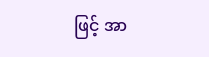ဖြင့် အာ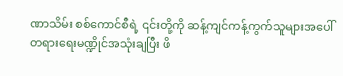ဏာသိမ်း စစ်ကောင်စီရဲ့ ၎င်းတို့ကို ဆန့်ကျင်ကန့်ကွက်သူများအပေါ် တရားရေးမဏ္ဍိုင်အသုံးချပြီး ဖိ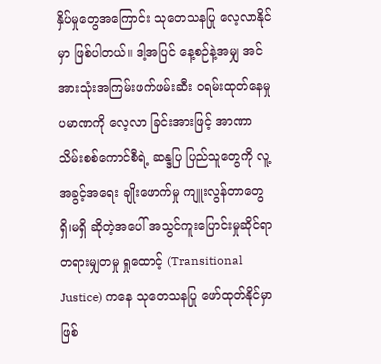နှိပ်မှုတွေအကြောင်း သုတေသနပြု လေ့လာနိုင် မှာ ဖြစ်ပါတယ်။ ဒါ့အပြင် နေ့စဉ်နဲ့အမျှ အင်အားသုံးအကြမ်းဖက်ဖမ်းဆီး ၀ရမ်းထုတ်နေမှု ပမာဏကို လေ့လာ ခြင်းအားဖြင့် အာဏာသိမ်းစစ်ကောင်စီရဲ့ ဆန္ဒပြ ပြည်သူတွေကို လူ့အခွင့်အရေး ချိုးဖောက်မှု ကျူးလွန်တာတွေ ရှိ၊မရှိ ဆိုတဲ့အပေါ် အသွင်ကူးပြောင်းမှုဆိုင်ရာ တရားမျှတမှု ရှုထောင့် (Transitional Justice) ကနေ သုတေသနပြု ဖော်ထုတ်နိုင်မှာ ဖြစ်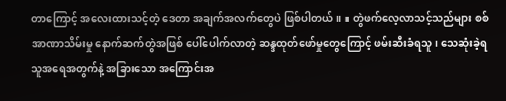တာကြောင့် အလေးထားသင့်တဲ့ ဒေတာ အချက်အလက်တွေပဲ ဖြစ်ပါတယ်။ ∎ တွဲဖက်လေ့လာသင့်သည်များ စစ်အာဏာသိမ်းမှု နောက်ဆက်တွဲအဖြစ် ပေါ်ပေါက်လာတဲ့ ဆန္ဒထုတ်ဖော်မှုတွေကြောင့် ဖမ်းဆီးခံရသူ၊ သေဆုံးခဲ့ရသူအရေအတွက်နဲ့ အခြားသော အကြောင်းအ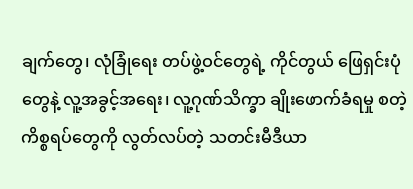ချက်တွေ၊ လုံခြုံရေး တပ်ဖွဲ့ဝင်တွေရဲ့ ကိုင်တွယ် ဖြေရှင်းပုံတွေနဲ့ လူ့အခွင့်အရေး၊ လူ့ဂုဏ်သိက္ခာ ချိုးဖောက်ခံရမှု စတဲ့ ကိစ္စရပ်တွေကို လွတ်လပ်တဲ့ သတင်းမီဒီယာ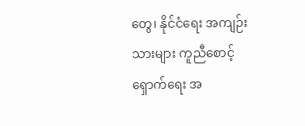တွေ၊ နိုင်ငံရေး အကျဉ်းသားများ ကူညီစောင့်ရှောက်ရေး အ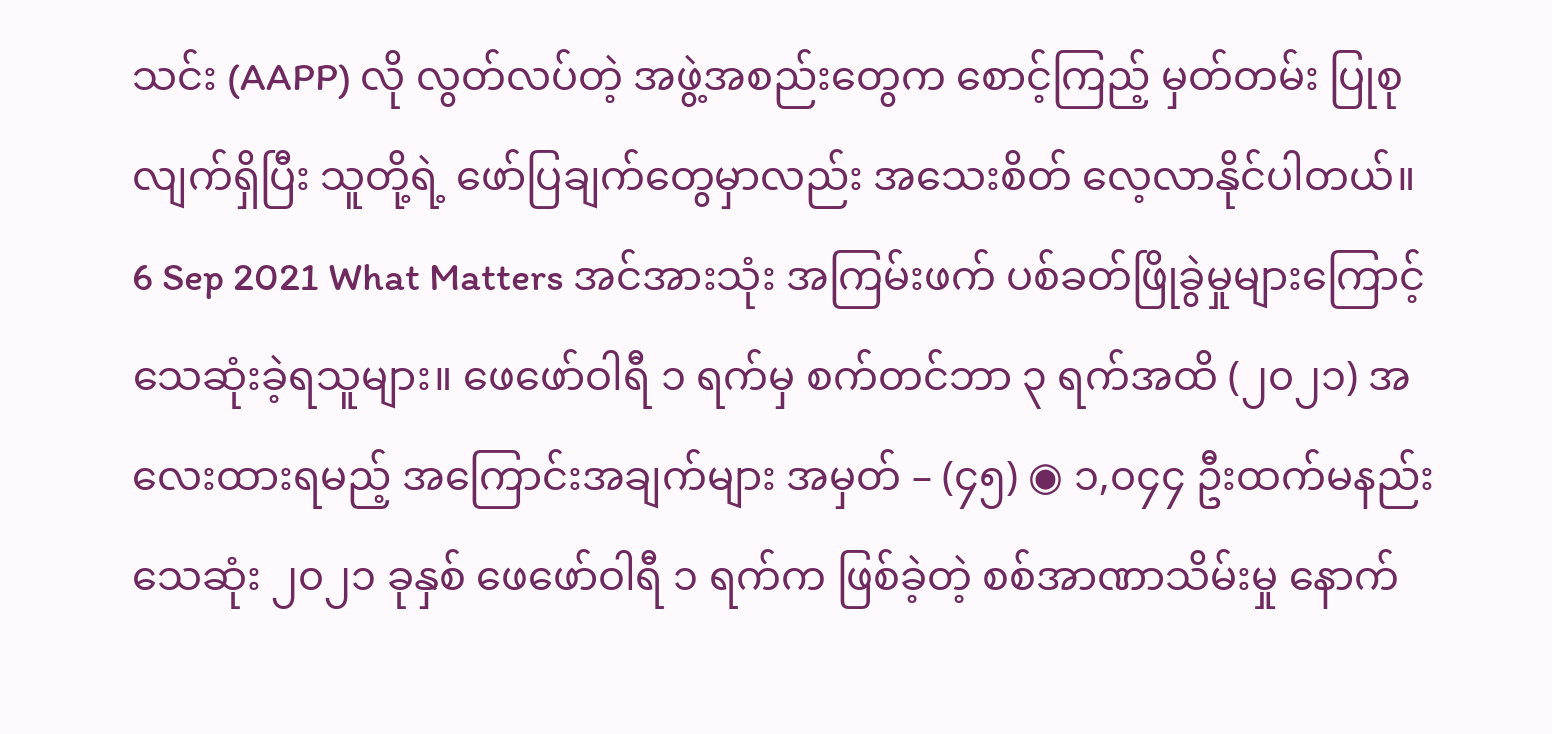သင်း (AAPP) လို လွတ်လပ်တဲ့ အဖွဲ့အစည်းတွေက စောင့်ကြည့် မှတ်တမ်း ပြုစုလျက်ရှိပြီး သူတို့ရဲ့ ဖော်ပြချက်တွေမှာလည်း အသေးစိတ် လေ့လာနိုင်ပါတယ်။
6 Sep 2021 What Matters အင်အားသုံး အကြမ်းဖက် ပစ်ခတ်ဖြိုခွဲမှုများကြောင့် သေဆုံးခဲ့ရသူများ။ ဖေဖော်ဝါရီ ၁ ရက်မှ စက်တင်ဘာ ၃ ရက်အထိ (၂၀၂၁) အလေးထားရမည့် အကြောင်းအချက်များ အမှတ် – (၄၅) ◉ ၁,၀၄၄ ဦးထက်မနည်း သေဆုံး ၂၀၂၁ ခုနှစ် ဖေဖော်ဝါရီ ၁ ရက်က ဖြစ်ခဲ့တဲ့ စစ်အာဏာသိမ်းမှု နောက်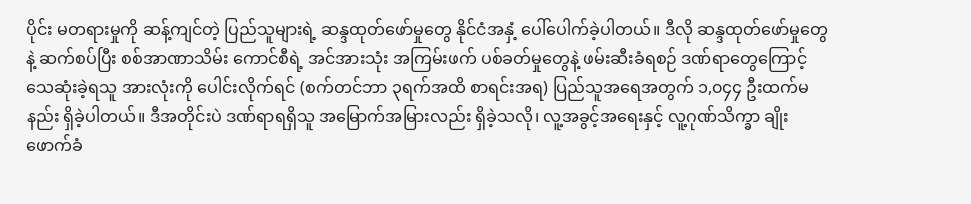ပိုင်း မတရားမှုကို ဆန့်ကျင်တဲ့ ပြည်သူများရဲ့ ဆန္ဒထုတ်ဖော်မှုတွေ နိုင်ငံအနှံ့ ပေါ်ပေါက်ခဲ့ပါတယ်။ ဒီလို ဆန္ဒထုတ်ဖော်မှုတွေနဲ့ ဆက်စပ်ပြီး စစ်အာဏာသိမ်း ကောင်စီရဲ့ အင်အားသုံး အကြမ်းဖက် ပစ်ခတ်မှုတွေနဲ့ ဖမ်းဆီးခံရစဉ် ဒဏ်ရာတွေကြောင့် သေဆုံးခဲ့ရသူ အားလုံးကို ပေါင်းလိုက်ရင် (စက်တင်ဘာ ၃ရက်အထိ စာရင်းအရ) ပြည်သူအရေအတွက် ၁,၀၄၄ ဦးထက်မနည်း ရှိခဲ့ပါတယ်။ ဒီအတိုင်းပဲ ဒဏ်ရာရရှိသူ အမြောက်အမြားလည်း ရှိခဲ့သလို၊ လူ့အခွင့်အရေးနှင့် လူ့ဂုဏ်သိက္ခာ ချိုးဖောက်ခံ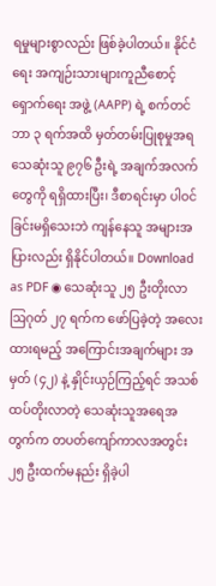ရမှုများစွာလည်း ဖြစ်ခဲ့ပါတယ်။ နိုင်ငံရေး အကျဉ်းသားများကူညီစောင့်ရှောက်ရေး အဖွဲ့ (AAPP) ရဲ့ စက်တင်ဘာ ၃ ရက်အထိ မှတ်တမ်းပြုစုမှုအရ သေဆုံးသူ ၉၇၆ ဦးရဲ့ အချက်အလက်တွေကို ရရှိထားပြီး၊ ဒီစာရင်းမှာ ပါဝင်ခြင်းမရှိသေးဘဲ ကျန်နေသူ အများအပြားလည်း ရှိနိုင်ပါတယ်။ Download as PDF ◉ သေဆုံးသူ ၂၅ ဦးတိုးလာ ဩဂုတ် ၂၇ ရက်က ဖော်ပြခဲ့တဲ့ အလေးထားရမည့် အကြောင်းအချက်များ အမှတ် (၄၂) နဲ့ နှိုင်းယှဉ်ကြည့်ရင် အသစ်ထပ်တိုးလာတဲ့ သေဆုံးသူအရေအတွက်က တပတ်ကျော်ကာလအတွင်း ၂၅ ဦးထက်မနည်း ရှိခဲ့ပါ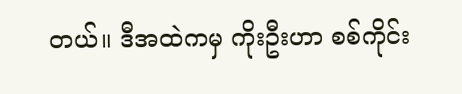တယ်။ ဒီအထဲကမှ ကိုးဦးဟာ စစ်ကိုင်း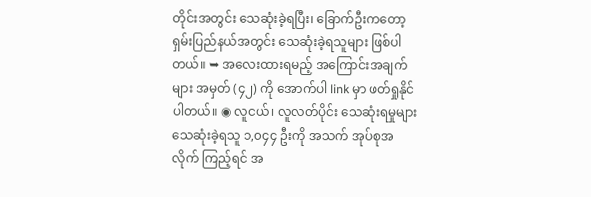တိုင်းအတွင်း သေဆုံးခဲ့ရပြီး၊ ခြောက်ဦးကတော့ ရှမ်းပြည်နယ်အတွင်း သေဆုံးခဲ့ရသူများ ဖြစ်ပါတယ်။ ➥ အလေးထားရမည့် အကြောင်းအချက်များ အမှတ် (၄၂) ကို အောက်ပါ link မှာ ဖတ်ရှုနိုင်ပါတယ်။ ◉ လူငယ်၊ လူလတ်ပိုင်း သေဆုံးရမှုများ သေဆုံးခဲ့ရသူ ၁,၀၄၄ ဦးကို အသက် အုပ်စုအလိုက် ကြည့်ရင် အ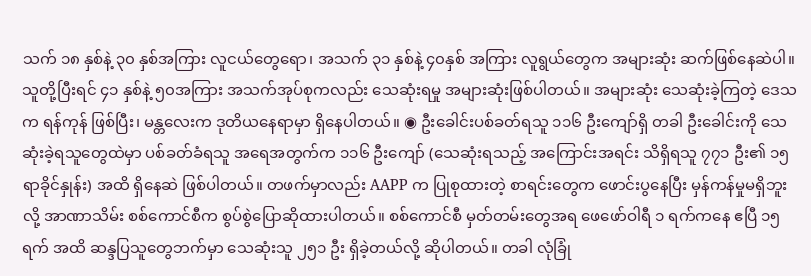သက် ၁၈ နှစ်နဲ့ ၃၀ နှစ်အကြား လူငယ်တွေရော၊ အသက် ၃၁ နှစ်နဲ့ ၄၀နှစ် အကြား လူရွယ်တွေက အများဆုံး ဆက်ဖြစ်နေဆဲပါ။ သူတို့ပြီးရင် ၄၁ နှစ်နဲ့ ၅၀အကြား အသက်အုပ်စုကလည်း သေဆုံးရမှု အများဆုံးဖြစ်ပါတယ်။ အများဆုံး သေဆုံးခဲ့ကြတဲ့ ဒေသက ရန်ကုန် ဖြစ်ပြီး၊ မန္တလေးက ဒုတိယနေရာမှာ ရှိနေပါတယ်။ ◉ ဦးခေါင်းပစ်ခတ်ရသူ ၁၁၆ ဦးကျော်ရှိ တခါ ဦးခေါင်းကို သေဆုံးခဲ့ရသူတွေထဲမှာ ပစ်ခတ်ခံရသူ အရေအတွက်က ၁၁၆ ဦးကျော် (သေဆုံးရသည့် အကြောင်းအရင်း သိရှိရသူ ၇၇၁ ဦး၏ ၁၅ ရာခိုင်နှုန်း) အထိ ရှိနေဆဲ ဖြစ်ပါတယ်။ တဖက်မှာလည်း AAPP က ပြုစုထားတဲ့ စာရင်းတွေက ဖောင်းပွနေပြီး မှန်ကန်မှုမရှိဘူးလို့ အာဏာသိမ်း စစ်ကောင်စီက စွပ်စွဲပြောဆိုထားပါတယ်။ စစ်ကောင်စီ မှတ်တမ်းတွေအရ ဖေဖော်ဝါရီ ၁ ရက်ကနေ ဧပြီ ၁၅ ရက် အထိ ဆန္ဒပြသူတွေဘက်မှာ သေဆုံးသူ ၂၅၁ ဦး ရှိခဲ့တယ်လို့ ဆိုပါတယ်။ တခါ လုံခြုံ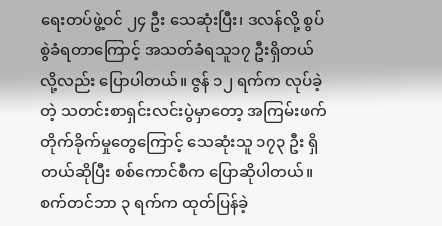ရေးတပ်ဖွဲ့ဝင် ၂၄ ဦး သေဆုံးပြီး၊ ဒလန်လို့ စွပ်စွဲခံရတာကြောင့် အသတ်ခံရသူ၁၇ ဦးရှိတယ်လို့လည်း ပြောပါတယ်။ ဇွန် ၁၂ ရက်က လုပ်ခဲ့တဲ့ သတင်းစာရှင်းလင်းပွဲမှာတော့ အကြမ်းဖက် တိုက်ခိုက်မှုတွေကြောင့် သေဆုံးသူ ၁၇၃ ဦး ရှိတယ်ဆိုပြီး စစ်ကောင်စီက ပြောဆိုပါတယ်။ စက်တင်ဘာ ၃ ရက်က ထုတ်ပြန်ခဲ့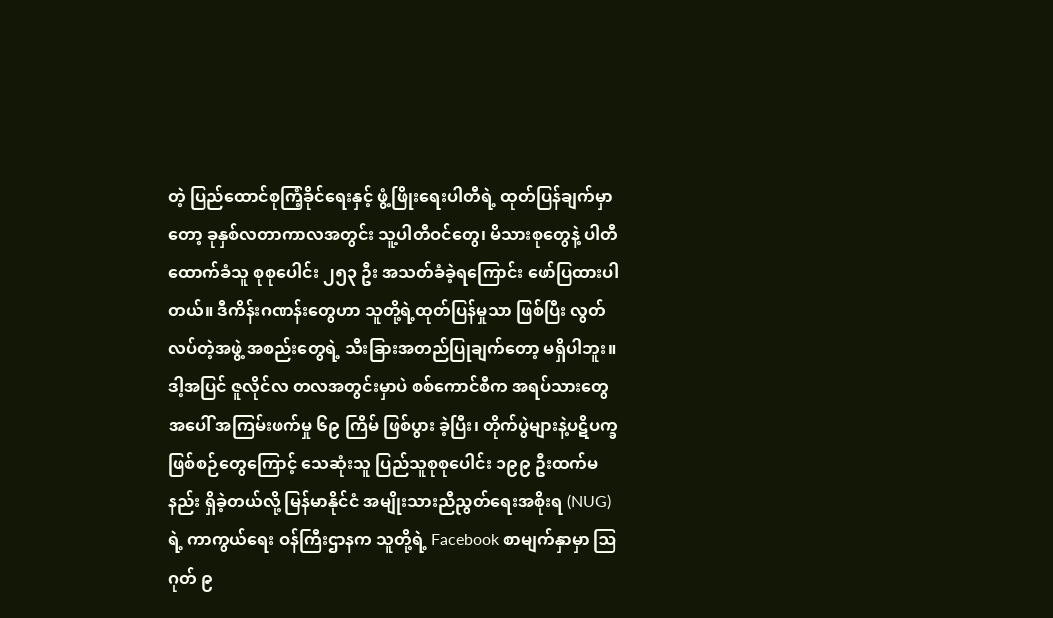တဲ့ ပြည်ထောင်စုကြံ့ခိုင်ရေးနှင့် ဖွံ့ဖြိုးရေးပါတီရဲ့ ထုတ်ပြန်ချက်မှာတော့ ခုနှစ်လတာကာလအတွင်း သူ့ပါတီဝင်တွေ၊ မိသားစုတွေနဲ့ ပါတီထောက်ခံသူ စုစုပေါင်း ၂၅၃ ဦး အသတ်ခံခဲ့ရကြောင်း ဖော်ပြထားပါတယ်။ ဒီကိန်းဂဏန်းတွေဟာ သူတို့ရဲ့ထုတ်ပြန်မှုသာ ဖြစ်ပြီး လွတ်လပ်တဲ့အဖွဲ့ အစည်းတွေရဲ့ သီးခြားအတည်ပြုချက်တော့ မရှိပါဘူး။ ဒါ့အပြင် ဇူလိုင်လ တလအတွင်းမှာပဲ စစ်ကောင်စီက အရပ်သားတွေအပေါ် အကြမ်းဖက်မှု ၆၉ ကြိမ် ဖြစ်ပွား ခဲ့ပြီး၊ တိုက်ပွဲများနဲ့ပဋိပက္ခဖြစ်စဉ်တွေကြောင့် သေဆုံးသူ ပြည်သူစုစုပေါင်း ၁၉၉ ဦးထက်မနည်း ရှိခဲ့တယ်လို့ မြန်မာနိုင်ငံ အမျိုးသားညီညွတ်ရေးအစိုးရ (NUG) ရဲ့ ကာကွယ်ရေး ဝန်ကြီးဌာနက သူတို့ရဲ့ Facebook စာမျက်နှာမှာ ဩဂုတ် ၉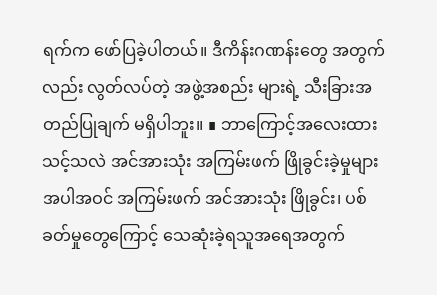ရက်က ဖော်ပြခဲ့ပါတယ်။ ဒီကိန်းဂဏန်းတွေ အတွက်လည်း လွတ်လပ်တဲ့ အဖွဲ့အစည်း များရဲ့ သီးခြားအတည်ပြုချက် မရှိပါဘူး။ ∎ ဘာကြောင့်အလေးထားသင့်သလဲ အင်အားသုံး အကြမ်းဖက် ဖြိုခွင်းခဲ့မှုများ အပါအဝင် အကြမ်းဖက် အင်အားသုံး ဖြိုခွင်း၊ ပစ်ခတ်မှုတွေကြောင့် သေဆုံးခဲ့ရသူအရေအတွက်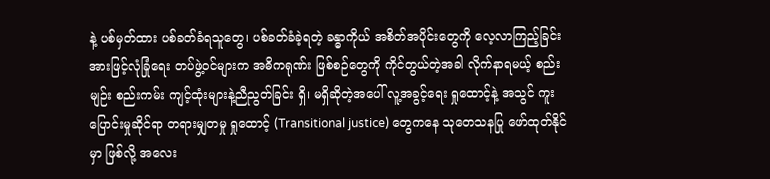နဲ့ ပစ်မှတ်ထား ပစ်ခတ်ခံရသူတွေ၊ ပစ်ခတ်ခံခဲ့ရတဲ့ ခန္ဓာကိုယ် အစိတ်အပိုင်းတွေကို လေ့လာကြည့်ခြင်းအားဖြင့်လုံခြုံရေး တပ်ဖွဲ့ဝင်များက အဓိကရုဏ်း ဖြစ်စဉ်တွေကို ကိုင်တွယ်တဲ့အခါ လိုက်နာရမယ့် စည်းမျဉ်း စည်းကမ်း ကျင့်ထုံးများနဲ့ညီညွတ်ခြင်း ရှိ၊ မရှိဆိုတဲ့အပေါ် လူ့အခွင့်ရေး ရှုထောင့်နဲ့ အသွင် ကူးပြောင်းမှုဆိုင်ရာ တရားမျှတမှု ရှုထောင့် (Transitional justice) တွေကနေ သုတေသနပြု ဖော်ထုတ်နိုင်မှာ ဖြစ်လို့ အလေး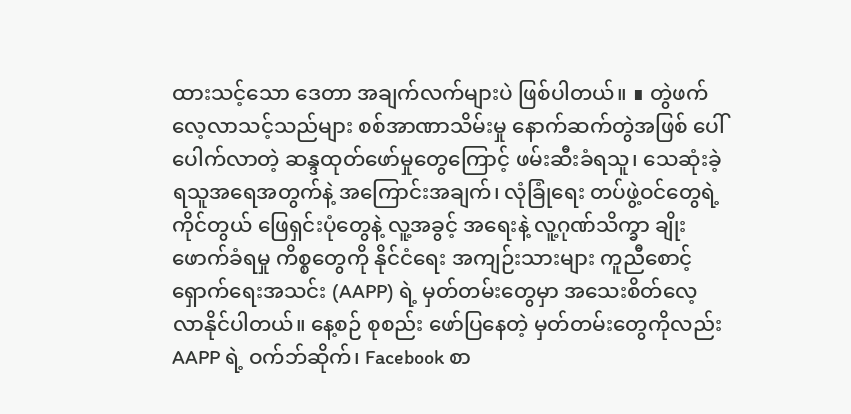ထားသင့်သော ဒေတာ အချက်လက်များပဲ ဖြစ်ပါတယ်။ ∎ တွဲဖက်လေ့လာသင့်သည်များ စစ်အာဏာသိမ်းမှု နောက်ဆက်တွဲအဖြစ် ပေါ်ပေါက်လာတဲ့ ဆန္ဒထုတ်ဖော်မှုတွေကြောင့် ဖမ်းဆီးခံရသူ၊ သေဆုံးခဲ့ရသူအရေအတွက်နဲ့ အကြောင်းအချက်၊ လုံခြုံရေး တပ်ဖွဲ့ဝင်တွေရဲ့ ကိုင်တွယ် ဖြေရှင်းပုံတွေနဲ့ လူ့အခွင့် အရေးနဲ့ လူ့ဂုဏ်သိက္ခာ ချိုးဖောက်ခံရမှု ကိစ္စတွေကို နိုင်ငံရေး အကျဉ်းသားများ ကူညီစောင့်ရှောက်ရေးအသင်း (AAPP) ရဲ့ မှတ်တမ်းတွေမှာ အသေးစိတ်လေ့လာနိုင်ပါတယ်။ နေ့စဉ် စုစည်း ဖော်ပြနေတဲ့ မှတ်တမ်းတွေကိုလည်း AAPP ရဲ့ ဝက်ဘ်ဆိုက်၊ Facebook စာ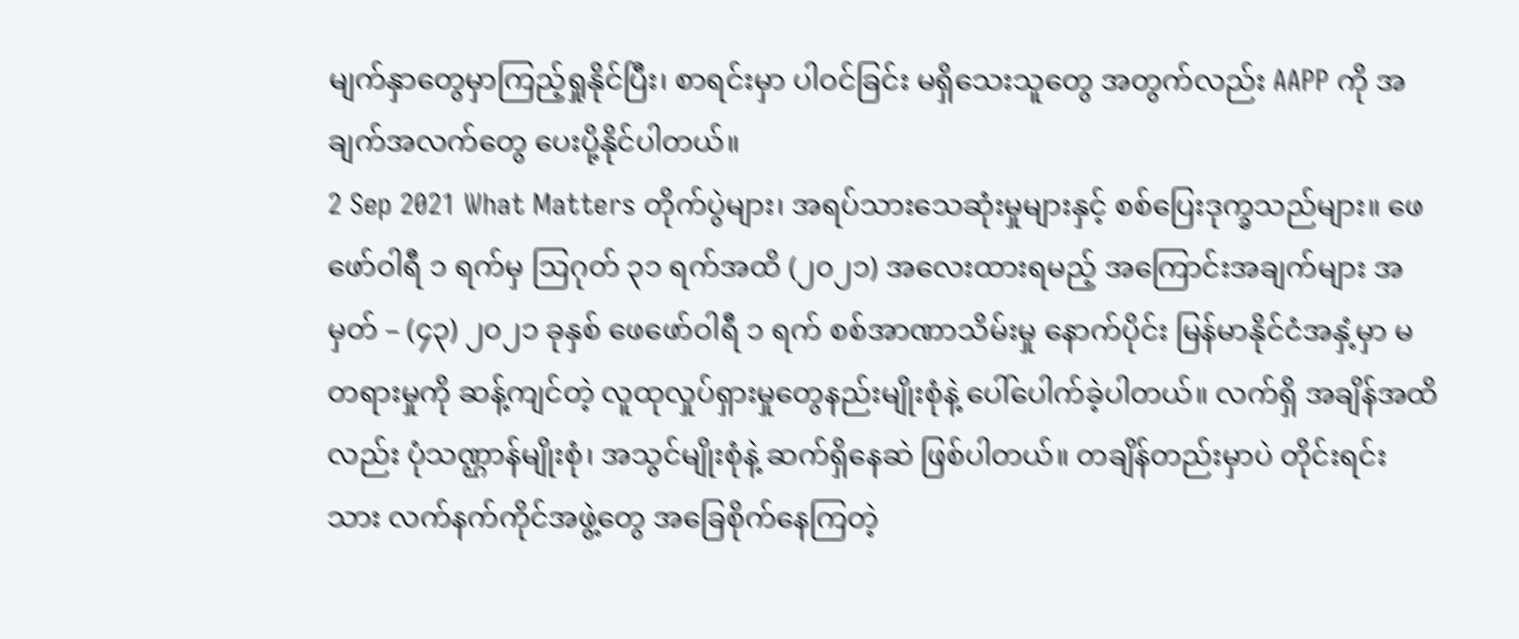မျက်နှာတွေမှာကြည့်ရှုနိုင်ပြီး၊ စာရင်းမှာ ပါဝင်ခြင်း မရှိသေးသူတွေ အတွက်လည်း AAPP ကို အချက်အလက်တွေ ပေးပို့နိုင်ပါတယ်။
2 Sep 2021 What Matters တိုက်ပွဲများ၊ အရပ်သားသေဆုံးမှုများနှင့် စစ်ပြေးဒုက္ခသည်များ။ ဖေဖော်ဝါရီ ၁ ရက်မှ ဩဂုတ် ၃၁ ရက်အထိ (၂၀၂၁) အလေးထားရမည့် အကြောင်းအချက်များ အမှတ် – (၄၃) ၂၀၂၁ ခုနှစ် ဖေဖော်ဝါရီ ၁ ရက် စစ်အာဏာသိမ်းမှု နောက်ပိုင်း မြန်မာနိုင်ငံအနှံ့မှာ မတရားမှုကို ဆန့်ကျင်တဲ့ လူထုလှုပ်ရှားမှုတွေနည်းမျိုးစုံနဲ့ ပေါ်ပေါက်ခဲ့ပါတယ်။ လက်ရှိ အချိန်အထိလည်း ပုံသဏ္ဌာန်မျိုးစုံ၊ အသွင်မျိုးစုံနဲ့ ဆက်ရှိနေဆဲ ဖြစ်ပါတယ်။ တချိန်တည်းမှာပဲ တိုင်းရင်းသား လက်နက်ကိုင်အဖွဲ့တွေ အခြေစိုက်နေကြတဲ့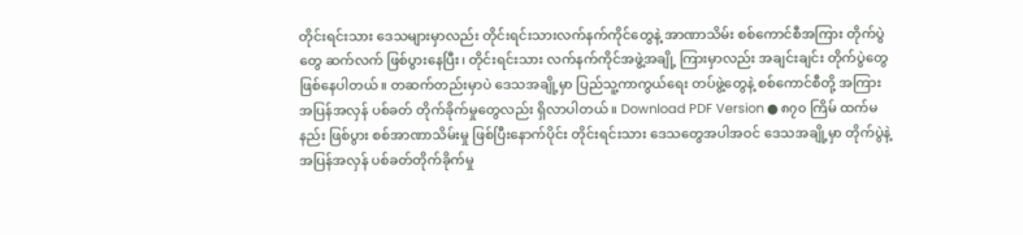တိုင်းရင်းသား ဒေသများမှာလည်း တိုင်းရင်းသားလက်နက်ကိုင်တွေနဲ့ အာဏာသိမ်း စစ်ကောင်စီအကြား တိုက်ပွဲတွေ ဆက်လက် ဖြစ်ပွားနေပြီး၊ တိုင်းရင်းသား လက်နက်ကိုင်အဖွဲ့အချို့ ကြားမှာလည်း အချင်းချင်း တိုက်ပွဲတွေ ဖြစ်နေပါတယ်။ တဆက်တည်းမှာပဲ ဒေသအချို့မှာ ပြည်သူ့ကာကွယ်ရေး တပ်ဖွဲ့တွေနဲ့ စစ်ကောင်စီတို့ အကြား အပြန်အလှန် ပစ်ခတ် တိုက်ခိုက်မှုတွေလည်း ရှိလာပါတယ်။ Download PDF Version ● ၈၇၀ ကြိမ် ထက်မနည်း ဖြစ်ပွား စစ်အာဏာသိမ်းမှု ဖြစ်ပြီးနောက်ပိုင်း တိုင်းရင်းသား ဒေသတွေအပါအဝင် ဒေသအချို့မှာ တိုက်ပွဲနဲ့ အပြန်အလှန် ပစ်ခတ်တိုက်ခိုက်မှု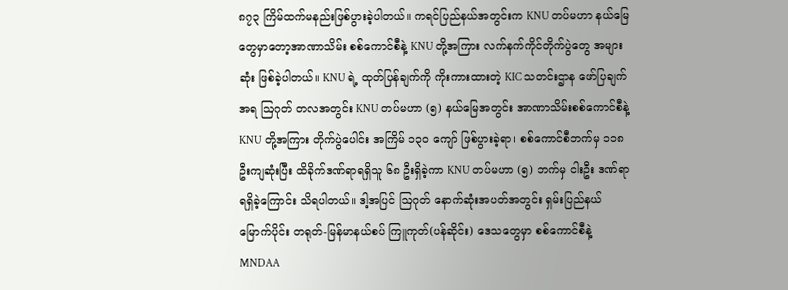၈၇၃ ကြိမ်ထက်မနည်းဖြစ်ပွားခဲ့ပါတယ်။ ကရင်ပြည်နယ်အတွင်းက KNU တပ်မဟာ နယ်မြေတွေမှာတော့အာဏာသိမ်း စစ်ကောင်စီနဲ့ KNU တို့အကြား လက်နက်ကိုင်တိုက်ပွဲတွေ အများဆုံး ဖြစ်ခဲ့ပါတယ်။ KNU ရဲ့ ထုတ်ပြန်ချက်ကို ကိုးကားထားတဲ့ KIC သတင်းဌာန ဖော်ပြချက်အရ ဩဂုတ် တလအတွင်း KNU တပ်မဟာ (၅) နယ်မြေအတွင်း အာဏာသိမ်းစစ်ကောင်စီနဲ့ KNU တို့အကြား တိုက်ပွဲပေါင်း အကြိမ် ၁၃၀ ကျော် ဖြစ်ပွားခဲ့ရာ၊ စစ်ကောင်စီဘက်မှ ၁၁၈ ဦးကျဆုံးပြီး ထိခိုက်ဒဏ်ရာရရှိသူ ၆၈ ဦးရှိခဲ့ကာ KNU တပ်မဟာ (၅) ဘက်မှ ငါးဦး ဒဏ်ရာရရှိခဲ့ကြောင်း သိရပါတယ်။ ဒါ့အပြင် ဩဂုတ် နောက်ဆုံးအပတ်အတွင်း ရှမ်းပြည်နယ် မြောက်ပိုင်း တရုတ်-မြန်မာနယ်စပ် ကြူကုတ်(ပန်ဆိုင်း) ဒေသတွေမှာ စစ်ကောင်စီနဲ့ MNDAA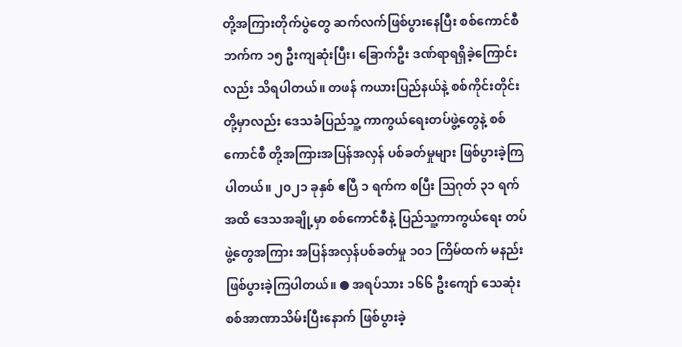တို့အကြားတိုက်ပွဲတွေ ဆက်လက်ဖြစ်ပွားနေပြီး စစ်ကောင်စီဘက်က ၁၅ ဦးကျဆုံးပြီး၊ ခြောက်ဦး ဒဏ်ရာရရှိခဲ့ကြောင်းလည်း သိရပါတယ်။ တဖန် ကယားပြည်နယ်နဲ့ စစ်ကိုင်းတိုင်းတို့မှာလည်း ဒေသခံပြည်သူ့ ကာကွယ်ရေးတပ်ဖွဲ့တွေနဲ့ စစ်ကောင်စီ တို့အကြားအပြန်အလှန် ပစ်ခတ်မှုများ ဖြစ်ပွားခဲ့ကြပါတယ်။ ၂၀၂၁ ခုနှစ် ဧပြီ ၁ ရက်က စပြီး ဩဂုတ် ၃၁ ရက်အထိ ဒေသအချို့မှာ စစ်ကောင်စီနဲ့ ပြည်သူ့ကာကွယ်ရေး တပ်ဖွဲ့တွေအကြား အပြန်အလှန်ပစ်ခတ်မှု ၁၀၁ ကြိမ်ထက် မနည်း ဖြစ်ပွားခဲ့ကြပါတယ်။ ● အရပ်သား ၁၆၆ ဦးကျော် သေဆုံး စစ်အာဏာသိမ်းပြီးနောက် ဖြစ်ပွားခဲ့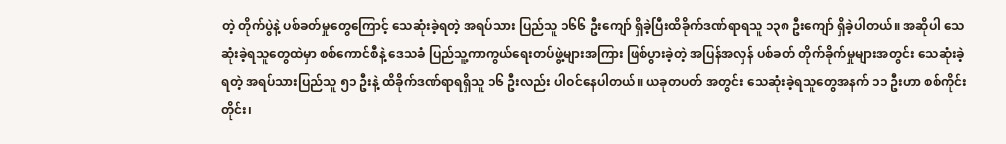တဲ့ တိုက်ပွဲနဲ့ ပစ်ခတ်မှုတွေကြောင့် သေဆုံးခဲ့ရတဲ့ အရပ်သား ပြည်သူ ၁၆၆ ဦးကျော် ရှိခဲ့ပြီးထိခိုက်ဒဏ်ရာရသူ ၁၃၈ ဦးကျော် ရှိခဲ့ပါတယ်။ အဆိုပါ သေဆုံးခဲ့ရသူတွေထဲမှာ စစ်ကောင်စီနဲ့ ဒေသခံ ပြည်သူ့ကာကွယ်ရေးတပ်ဖွဲ့များအကြား ဖြစ်ပွားခဲ့တဲ့ အပြန်အလှန် ပစ်ခတ် တိုက်ခိုက်မှုများအတွင်း သေဆုံးခဲ့ရတဲ့ အရပ်သားပြည်သူ ၅၁ ဦးနဲ့ ထိခိုက်ဒဏ်ရာရရှိသူ ၁၆ ဦးလည်း ပါဝင်နေပါတယ်။ ယခုတပတ် အတွင်း သေဆုံးခဲ့ရသူတွေအနက် ၁၁ ဦးဟာ စစ်ကိုင်းတိုင်း၊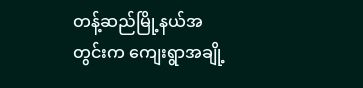တန့်ဆည်မြို့နယ်အတွင်းက ကျေးရွာအချို့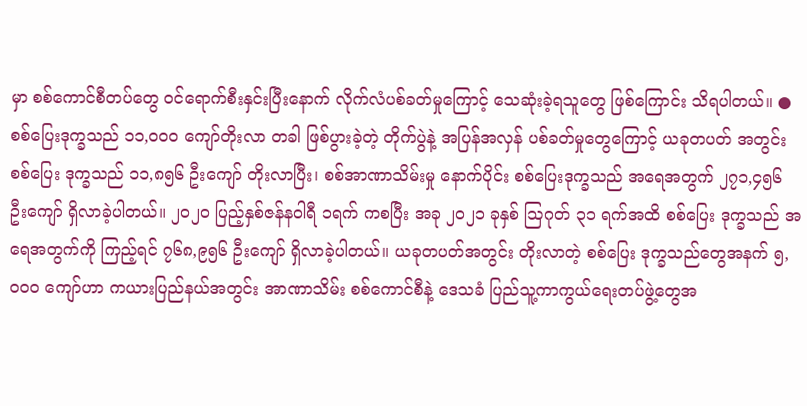မှာ စစ်ကောင်စီတပ်တွေ ဝင်ရောက်စီးနှင်းပြီးနောက် လိုက်လံပစ်ခတ်မှုကြောင့် သေဆုံးခဲ့ရသူတွေ ဖြစ်ကြောင်း သိရပါတယ်။ ● စစ်ပြေးဒုက္ခသည် ၁၁,၀၀၀ ကျော်တိုးလာ တခါ ဖြစ်ပွားခဲ့တဲ့ တိုက်ပွဲနဲ့ အပြန်အလှန် ပစ်ခတ်မှုတွေကြောင့် ယခုတပတ် အတွင်း စစ်ပြေး ဒုက္ခသည် ၁၁,၈၅၆ ဦးကျော် တိုးလာပြီး၊ စစ်အာဏာသိမ်းမှု နောက်ပိုင်း စစ်ပြေးဒုက္ခသည် အရေအတွက် ၂၇၁,၄၅၆ ဦးကျော် ရှိလာခဲ့ပါတယ်။ ၂၀၂၀ ပြည့်နှစ်ဇန်နဝါရီ ၁ရက် ကစပြီး အခု ၂၀၂၁ ခုနှစ် ဩဂုတ် ၃၁ ရက်အထိ စစ်ပြေး ဒုက္ခသည် အရေအတွက်ကို ကြည့်ရင် ၇၆၈,၉၅၆ ဦးကျော် ရှိလာခဲ့ပါတယ်။ ယခုတပတ်အတွင်း တိုးလာတဲ့ စစ်ပြေး ဒုက္ခသည်တွေအနက် ၅,၀၀၀ ကျော်ဟာ ကယားပြည်နယ်အတွင်း အာဏာသိမ်း စစ်ကောင်စီနဲ့ ဒေသခံ ပြည်သူ့ကာကွယ်ရေးတပ်ဖွဲ့တွေအ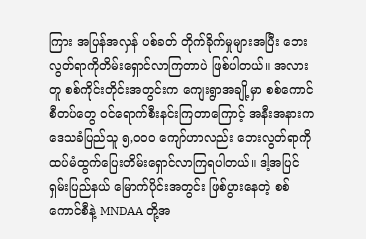ကြား အပြန်အလှန် ပစ်ခတ် တိုက်ခိုက်မှုများအပြီး ဘေးလွတ်ရာကိုတိမ်းရှောင်လာကြတာပဲ ဖြစ်ပါတယ်။ အလားတူ စစ်ကိုင်းတိုင်းအတွင်းက ကျေးရွာအချို့မှာ စစ်ကောင်စီတပ်တွေ ဝင်ရောက်စီးနင်းကြတာကြောင့် အနီးအနားက ဒေသခံပြည်သူ ၅,၀၀၀ ကျော်ဟာလည်း ဘေးလွတ်ရာကို ထပ်မံထွက်ပြေးတိမ်းရှောင်လာကြရပါတယ်။ ဒါ့အပြင် ရှမ်းပြည်နယ် မြောက်ပိုင်းအတွင်း ဖြစ်ပွားနေတဲ့ စစ်ကောင်စီနဲ့ MNDAA တို့အ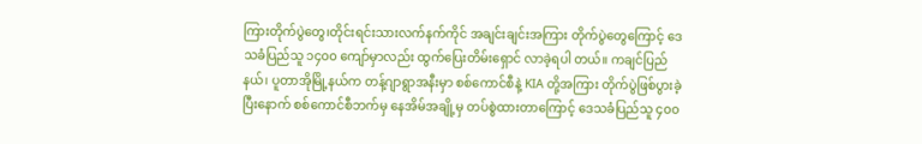ကြားတိုက်ပွဲတွေ၊တိုင်းရင်းသားလက်နက်ကိုင် အချင်းချင်းအကြား တိုက်ပွဲတွေကြောင့် ဒေသခံပြည်သူ ၁၄၀၀ ကျော်မှာလည်း ထွက်ပြေးတိမ်းရှောင် လာခဲ့ရပါ တယ်။ ကချင်ပြည်နယ်၊ ပူတာအိုမြို့နယ်က တန့်ဂျာရွာအနီးမှာ စစ်ကောင်စီနဲ့ KIA တို့အကြား တိုက်ပွဲဖြစ်ပွားခဲ့ပြီးနောက် စစ်ကောင်စီဘက်မှ နေအိမ်အချို့မှ တပ်စွဲထားတာကြောင့် ဒေသခံပြည်သူ ၄၀၀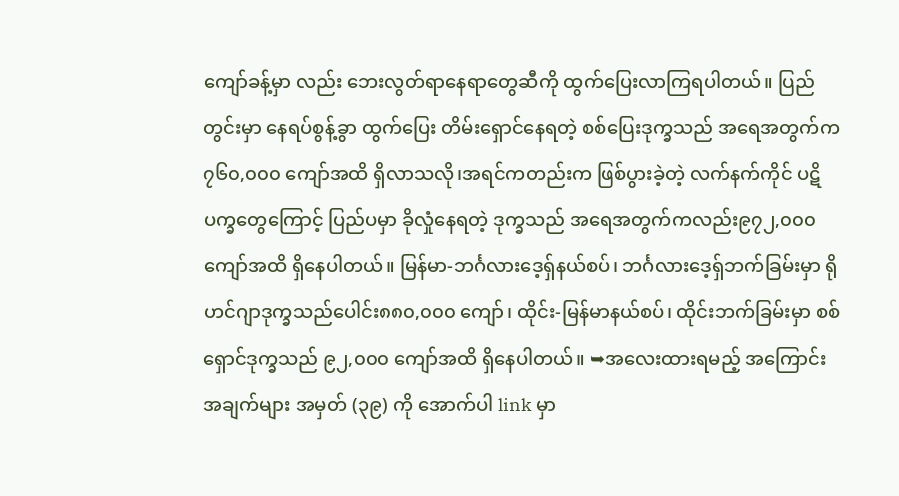ကျော်ခန့်မှာ လည်း ဘေးလွတ်ရာနေရာတွေဆီကို ထွက်ပြေးလာကြရပါတယ်။ ပြည်တွင်းမှာ နေရပ်စွန့်ခွာ ထွက်ပြေး တိမ်းရှောင်နေရတဲ့ စစ်ပြေးဒုက္ခသည် အရေအတွက်က ၇၆၀,၀၀၀ ကျော်အထိ ရှိလာသလို၊အရင်ကတည်းက ဖြစ်ပွားခဲ့တဲ့ လက်နက်ကိုင် ပဋိပက္ခတွေကြောင့် ပြည်ပမှာ ခိုလှုံနေရတဲ့ ဒုက္ခသည် အရေအတွက်ကလည်း၉၇၂,၀၀၀ ကျော်အထိ ရှိနေပါတယ်။ မြန်မာ-ဘင်္ဂလားဒေ့ရှ်နယ်စပ်၊ ဘင်္ဂလားဒေ့ရှ်ဘက်ခြမ်းမှာ ရိုဟင်ဂျာဒုက္ခသည်ပေါင်း၈၈၀,၀၀၀ ကျော်၊ ထိုင်း-မြန်မာနယ်စပ်၊ ထိုင်းဘက်ခြမ်းမှာ စစ်ရှောင်ဒုက္ခသည် ၉၂,၀၀၀ ကျော်အထိ ရှိနေပါတယ်။ ➥အလေးထားရမည့် အကြောင်းအချက်များ အမှတ် (၃၉) ကို အောက်ပါ link မှာ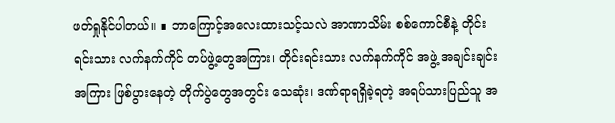ဖတ်ရှုနိုင်ပါတယ်။ ∎ ဘာကြောင့်အလေးထားသင့်သလဲ အာဏာသိမ်း စစ်ကောင်စီနဲ့ တိုင်းရင်းသား လက်နက်ကိုင် တပ်ဖွဲ့တွေအကြား၊ တိုင်းရင်းသား လက်နက်ကိုင် အဖွဲ့ အချင်းချင်းအကြား ဖြစ်ပွားနေတဲ့ တိုက်ပွဲတွေအတွင်း သေဆုံး၊ ဒဏ်ရာရရှိခဲ့ရတဲ့ အရပ်သားပြည်သူ အ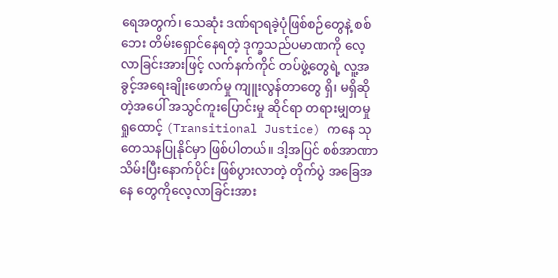ရေအတွက်၊ သေဆုံး ဒဏ်ရာရခဲ့ပုံဖြစ်စဉ်တွေနဲ့ စစ်ဘေး တိမ်းရှောင်နေရတဲ့ ဒုက္ခသည်ပမာဏကို လေ့လာခြင်းအားဖြင့် လက်နက်ကိုင် တပ်ဖွဲ့တွေရဲ့ လူ့အခွင့်အရေးချိုးဖောက်မှု ကျူးလွန်တာတွေ ရှိ၊ မရှိဆိုတဲ့အပေါ် အသွင်ကူးပြောင်းမှု ဆိုင်ရာ တရားမျှတမှု ရှုထောင့် (Transitional Justice) ကနေ သုတေသနပြုနိုင်မှာ ဖြစ်ပါတယ်။ ဒါ့အပြင် စစ်အာဏာသိမ်းပြီးနောက်ပိုင်း ဖြစ်ပွားလာတဲ့ တိုက်ပွဲ အခြေအနေ တွေကိုလေ့လာခြင်းအား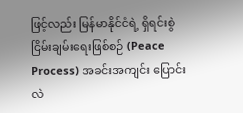ဖြင့်လည်း မြန်မာနိုင်ငံရဲ့ ရှိရင်းစွဲ ငြိမ်းချမ်းရေးဖြစ်စဉ် (Peace Process) အခင်းအကျင်း ပြောင်းလဲ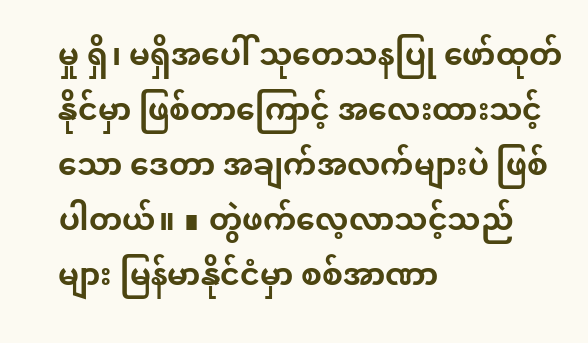မှု ရှိ၊ မရှိအပေါ် သုတေသနပြု ဖော်ထုတ်နိုင်မှာ ဖြစ်တာကြောင့် အလေးထားသင့်သော ဒေတာ အချက်အလက်များပဲ ဖြစ်ပါတယ်။ ∎ တွဲဖက်လေ့လာသင့်သည်များ မြန်မာနိုင်ငံမှာ စစ်အာဏာ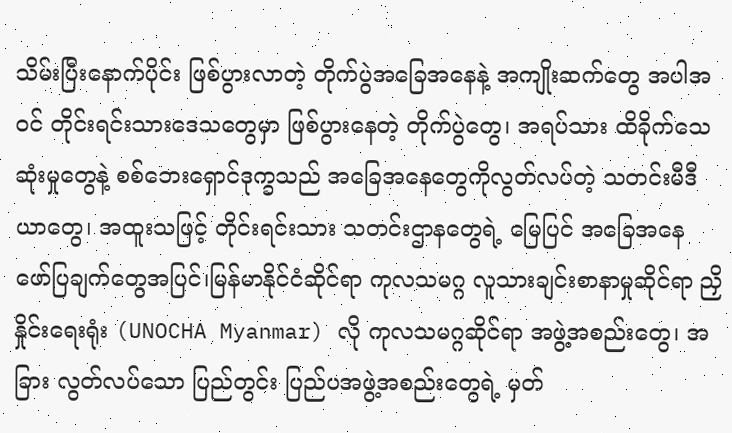သိမ်းပြီးနောက်ပိုင်း ဖြစ်ပွားလာတဲ့ တိုက်ပွဲအခြေအနေနဲ့ အကျိုးဆက်တွေ အပါအဝင် တိုင်းရင်းသားဒေသတွေမှာ ဖြစ်ပွားနေတဲ့ တိုက်ပွဲတွေ၊ အရပ်သား ထိခိုက်သေဆုံးမှုတွေနဲ့ စစ်ဘေးရှောင်ဒုက္ခသည် အခြေအနေတွေကိုလွတ်လပ်တဲ့ သတင်းမီဒီယာတွေ၊ အထူးသဖြင့် တိုင်းရင်းသား သတင်းဌာနတွေရဲ့ မြေပြင် အခြေအနေ ဖော်ပြချက်တွေအပြင်၊မြန်မာနိုင်ငံဆိုင်ရာ ကုလသမဂ္ဂ လူသားချင်းစာနာမှုဆိုင်ရာ ညှိနှိုင်းရေးရုံး (UNOCHA Myanmar) လို ကုလသမဂ္ဂဆိုင်ရာ အဖွဲ့အစည်းတွေ၊ အခြား လွတ်လပ်သော ပြည်တွင်း ပြည်ပအဖွဲ့အစည်းတွေရဲ့ မှတ်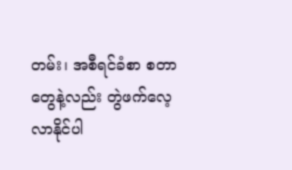တမ်း၊ အစီရင်ခံစာ စတာတွေနဲ့လည်း တွဲဖက်လေ့လာနိုင်ပါ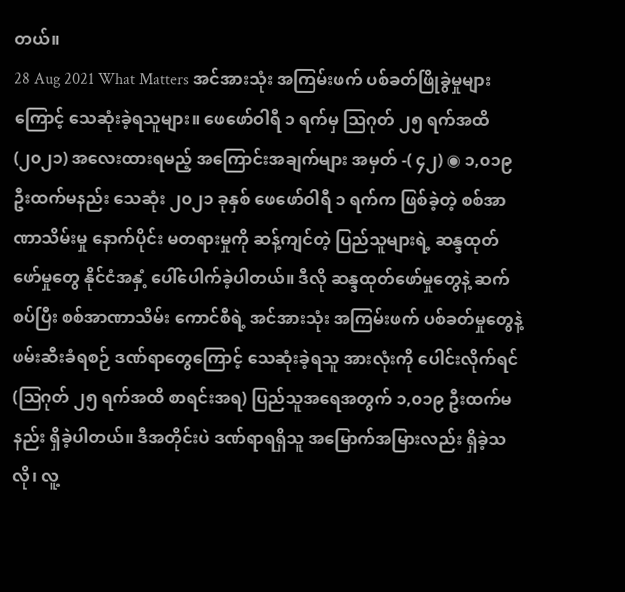တယ်။
28 Aug 2021 What Matters အင်အားသုံး အကြမ်းဖက် ပစ်ခတ်ဖြိုခွဲမှုများကြောင့် သေဆုံးခဲ့ရသူများ။ ဖေဖော်ဝါရီ ၁ ရက်မှ ဩဂုတ် ၂၅ ရက်အထိ (၂၀၂၁) အလေးထားရမည့် အကြောင်းအချက်များ အမှတ် -( ၄၂) ◉ ၁,၀၁၉ ဦးထက်မနည်း သေဆုံး ၂၀၂၁ ခုနှစ် ဖေဖော်ဝါရီ ၁ ရက်က ဖြစ်ခဲ့တဲ့ စစ်အာဏာသိမ်းမှု နောက်ပိုင်း မတရားမှုကို ဆန့်ကျင်တဲ့ ပြည်သူများရဲ့ ဆန္ဒထုတ်ဖော်မှုတွေ နိုင်ငံအနှံ့ ပေါ်ပေါက်ခဲ့ပါတယ်။ ဒီလို ဆန္ဒထုတ်ဖော်မှုတွေနဲ့ ဆက်စပ်ပြီး စစ်အာဏာသိမ်း ကောင်စီရဲ့ အင်အားသုံး အကြမ်းဖက် ပစ်ခတ်မှုတွေနဲ့ ဖမ်းဆီးခံရစဉ် ဒဏ်ရာတွေကြောင့် သေဆုံးခဲ့ရသူ အားလုံးကို ပေါင်းလိုက်ရင် (ဩဂုတ် ၂၅ ရက်အထိ စာရင်းအရ) ပြည်သူအရေအတွက် ၁,၀၁၉ ဦးထက်မနည်း ရှိခဲ့ပါတယ်။ ဒီအတိုင်းပဲ ဒဏ်ရာရရှိသူ အမြောက်အမြားလည်း ရှိခဲ့သလို၊ လူ့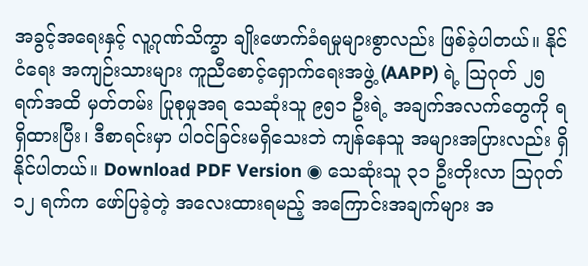အခွင့်အရေးနှင့် လူ့ဂုဏ်သိက္ခာ ချိုးဖောက်ခံရမှုများစွာလည်း ဖြစ်ခဲ့ပါတယ်။ နိုင်ငံရေး အကျဉ်းသားများ ကူညီစောင့်ရှောက်ရေးအဖွဲ့ (AAPP) ရဲ့ ဩဂုတ် ၂၅ ရက်အထိ မှတ်တမ်း ပြုစုမှုအရ သေဆုံးသူ ၉၅၁ ဦးရဲ့ အချက်အလက်တွေကို ရရှိထားပြီး၊ ဒီစာရင်းမှာ ပါဝင်ခြင်းမရှိသေးဘဲ ကျန်နေသူ အများအပြားလည်း ရှိနိုင်ပါတယ်။ Download PDF Version ◉ သေဆုံးသူ ၃၁ ဦးတိုးလာ ဩဂုတ် ၁၂ ရက်က ဖော်ပြခဲ့တဲ့ အလေးထားရမည့် အကြောင်းအချက်များ အ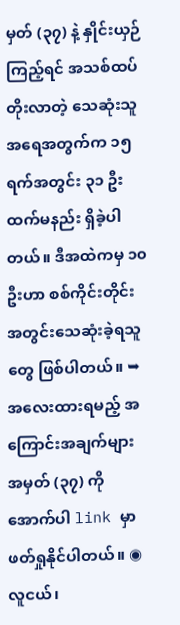မှတ် (၃၇) နဲ့ နှိုင်းယှဉ်ကြည့်ရင် အသစ်ထပ်တိုးလာတဲ့ သေဆုံးသူအရေအတွက်က ၁၅ ရက်အတွင်း ၃၁ ဦးထက်မနည်း ရှိခဲ့ပါတယ်။ ဒီအထဲကမှ ၁၀ ဦးဟာ စစ်ကိုင်းတိုင်းအတွင်းသေဆုံးခဲ့ရသူတွေ ဖြစ်ပါတယ်။ ➥ အလေးထားရမည့် အကြောင်းအချက်များ အမှတ် (၃၇) ကို အောက်ပါ link မှာ ဖတ်ရှုနိုင်ပါတယ်။ ◉ လူငယ်၊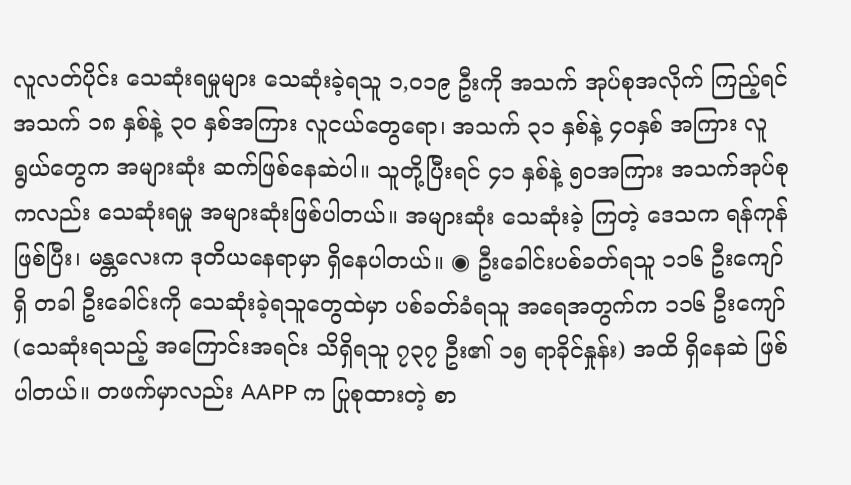လူလတ်ပိုင်း သေဆုံးရမှုများ သေဆုံးခဲ့ရသူ ၁,၀၁၉ ဦးကို အသက် အုပ်စုအလိုက် ကြည့်ရင် အသက် ၁၈ နှစ်နဲ့ ၃၀ နှစ်အကြား လူငယ်တွေရော၊ အသက် ၃၁ နှစ်နဲ့ ၄၀နှစ် အကြား လူရွယ်တွေက အများဆုံး ဆက်ဖြစ်နေဆဲပါ။ သူတို့ပြီးရင် ၄၁ နှစ်နဲ့ ၅၀အကြား အသက်အုပ်စုကလည်း သေဆုံးရမှု အများဆုံးဖြစ်ပါတယ်။ အများဆုံး သေဆုံးခဲ့ ကြတဲ့ ဒေသက ရန်ကုန် ဖြစ်ပြီး၊ မန္တလေးက ဒုတိယနေရာမှာ ရှိနေပါတယ်။ ◉ ဦးခေါင်းပစ်ခတ်ရသူ ၁၁၆ ဦးကျော်ရှိ တခါ ဦးခေါင်းကို သေဆုံးခဲ့ရသူတွေထဲမှာ ပစ်ခတ်ခံရသူ အရေအတွက်က ၁၁၆ ဦးကျော် (သေဆုံးရသည့် အကြောင်းအရင်း သိရှိရသူ ၇၃၇ ဦး၏ ၁၅ ရာခိုင်နှုန်း) အထိ ရှိနေဆဲ ဖြစ်ပါတယ်။ တဖက်မှာလည်း AAPP က ပြုစုထားတဲ့ စာ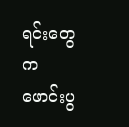ရင်းတွေက ဖောင်းပွ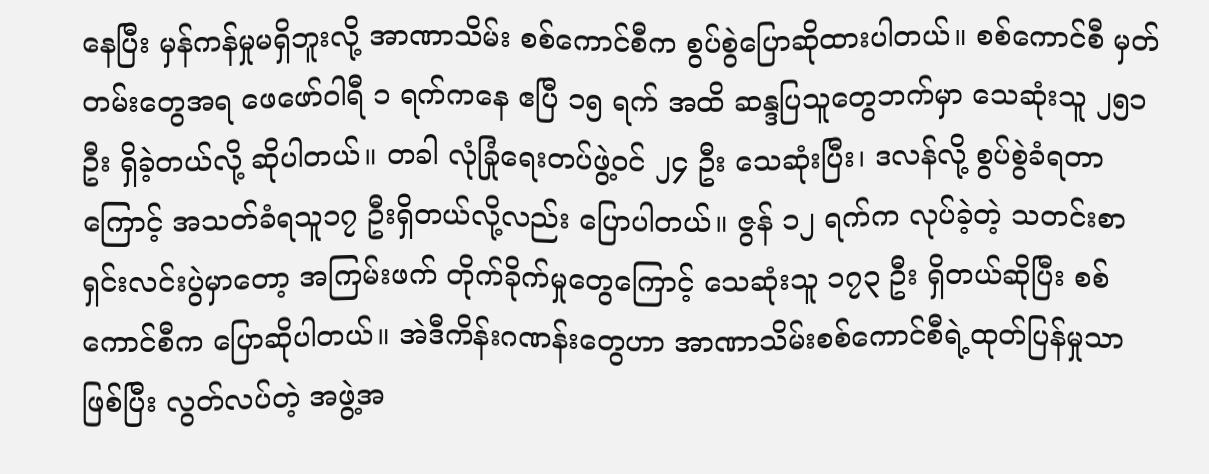နေပြီး မှန်ကန်မှုမရှိဘူးလို့ အာဏာသိမ်း စစ်ကောင်စီက စွပ်စွဲပြောဆိုထားပါတယ်။ စစ်ကောင်စီ မှတ်တမ်းတွေအရ ဖေဖော်ဝါရီ ၁ ရက်ကနေ ဧပြီ ၁၅ ရက် အထိ ဆန္ဒပြသူတွေဘက်မှာ သေဆုံးသူ ၂၅၁ ဦး ရှိခဲ့တယ်လို့ ဆိုပါတယ်။ တခါ လုံခြုံရေးတပ်ဖွဲ့ဝင် ၂၄ ဦး သေဆုံးပြီး၊ ဒလန်လို့ စွပ်စွဲခံရတာကြောင့် အသတ်ခံရသူ၁၇ ဦးရှိတယ်လို့လည်း ပြောပါတယ်။ ဇွန် ၁၂ ရက်က လုပ်ခဲ့တဲ့ သတင်းစာရှင်းလင်းပွဲမှာတော့ အကြမ်းဖက် တိုက်ခိုက်မှုတွေကြောင့် သေဆုံးသူ ၁၇၃ ဦး ရှိတယ်ဆိုပြီး စစ်ကောင်စီက ပြောဆိုပါတယ်။ အဲဒီကိန်းဂဏန်းတွေဟာ အာဏာသိမ်းစစ်ကောင်စီရဲ့ထုတ်ပြန်မှုသာ ဖြစ်ပြီး လွတ်လပ်တဲ့ အဖွဲ့အ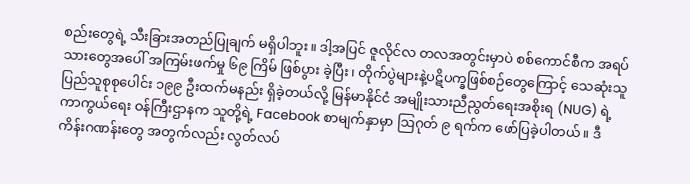စည်းတွေရဲ့ သီးခြားအတည်ပြုချက် မရှိပါဘူး။ ဒါ့အပြင် ဇူလိုင်လ တလအတွင်းမှာပဲ စစ်ကောင်စီက အရပ်သားတွေအပေါ် အကြမ်းဖက်မှု ၆၉ ကြိမ် ဖြစ်ပွား ခဲ့ပြီး၊ တိုက်ပွဲများနဲ့ပဋိပက္ခဖြစ်စဉ်တွေကြောင့် သေဆုံးသူ ပြည်သူစုစုပေါင်း ၁၉၉ ဦးထက်မနည်း ရှိခဲ့တယ်လို့ မြန်မာနိုင်ငံ အမျိုးသားညီညွတ်ရေးအစိုးရ (NUG) ရဲ့ ကာကွယ်ရေး ဝန်ကြီးဌာနက သူတို့ရဲ့ Facebook စာမျက်နှာမှာ ဩဂုတ် ၉ ရက်က ဖော်ပြခဲ့ပါတယ်။ ဒီကိန်းဂဏန်းတွေ အတွက်လည်း လွတ်လပ်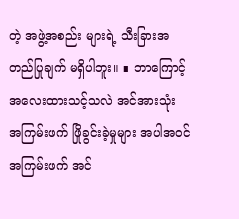တဲ့ အဖွဲ့အစည်း များရဲ့ သီးခြားအတည်ပြုချက် မရှိပါဘူး။ ∎ ဘာကြောင့်အလေးထားသင့်သလဲ အင်အားသုံး အကြမ်းဖက် ဖြိုခွင်းခဲ့မှုများ အပါအဝင် အကြမ်းဖက် အင်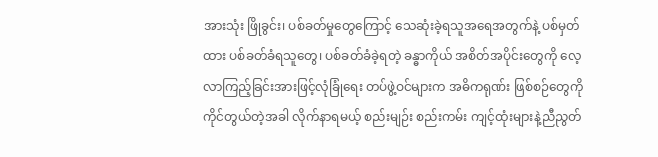အားသုံး ဖြိုခွင်း၊ ပစ်ခတ်မှုတွေကြောင့် သေဆုံးခဲ့ရသူအရေအတွက်နဲ့ ပစ်မှတ်ထား ပစ်ခတ်ခံရသူတွေ၊ ပစ်ခတ်ခံခဲ့ရတဲ့ ခန္ဓာကိုယ် အစိတ်အပိုင်းတွေကို လေ့လာကြည့်ခြင်းအားဖြင့်လုံခြုံရေး တပ်ဖွဲ့ဝင်များက အဓိကရုဏ်း ဖြစ်စဉ်တွေကို ကိုင်တွယ်တဲ့အခါ လိုက်နာရမယ့် စည်းမျဉ်း စည်းကမ်း ကျင့်ထုံးများနဲ့ညီညွတ်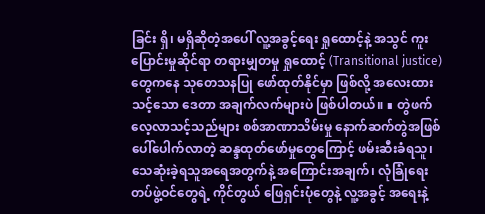ခြင်း ရှိ၊ မရှိဆိုတဲ့အပေါ် လူ့အခွင့်ရေး ရှုထောင့်နဲ့ အသွင် ကူးပြောင်းမှုဆိုင်ရာ တရားမျှတမှု ရှုထောင့် (Transitional justice) တွေကနေ သုတေသနပြု ဖော်ထုတ်နိုင်မှာ ဖြစ်လို့ အလေးထားသင့်သော ဒေတာ အချက်လက်များပဲ ဖြစ်ပါတယ်။ ∎ တွဲဖက်လေ့လာသင့်သည်များ စစ်အာဏာသိမ်းမှု နောက်ဆက်တွဲအဖြစ် ပေါ်ပေါက်လာတဲ့ ဆန္ဒထုတ်ဖော်မှုတွေကြောင့် ဖမ်းဆီးခံရသူ၊ သေဆုံးခဲ့ရသူအရေအတွက်နဲ့ အကြောင်းအချက်၊ လုံခြုံရေး တပ်ဖွဲ့ဝင်တွေရဲ့ ကိုင်တွယ် ဖြေရှင်းပုံတွေနဲ့ လူ့အခွင့် အရေးနဲ့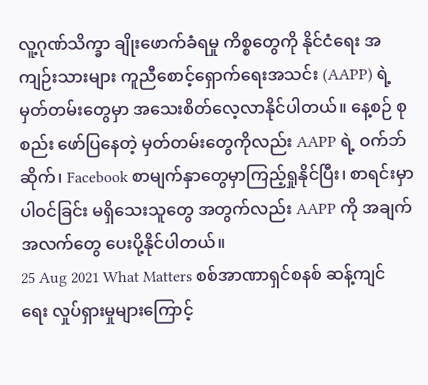လူ့ဂုဏ်သိက္ခာ ချိုးဖောက်ခံရမှု ကိစ္စတွေကို နိုင်ငံရေး အကျဉ်းသားများ ကူညီစောင့်ရှောက်ရေးအသင်း (AAPP) ရဲ့ မှတ်တမ်းတွေမှာ အသေးစိတ်လေ့လာနိုင်ပါတယ်။ နေ့စဉ် စုစည်း ဖော်ပြနေတဲ့ မှတ်တမ်းတွေကိုလည်း AAPP ရဲ့ ဝက်ဘ်ဆိုက်၊ Facebook စာမျက်နှာတွေမှာကြည့်ရှုနိုင်ပြီး၊ စာရင်းမှာ ပါဝင်ခြင်း မရှိသေးသူတွေ အတွက်လည်း AAPP ကို အချက်အလက်တွေ ပေးပို့နိုင်ပါတယ်။
25 Aug 2021 What Matters စစ်အာဏာရှင်စနစ် ဆန့်ကျင်ရေး လှုပ်ရှားမှုများကြောင့်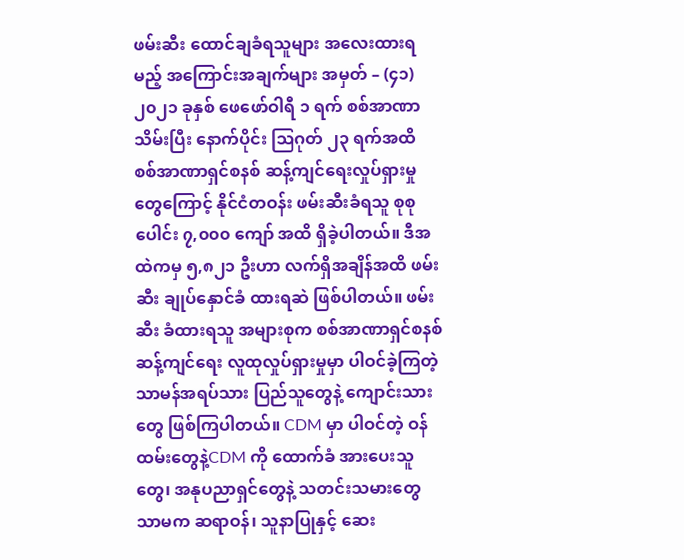ဖမ်းဆီး ထောင်ချခံရသူများ အလေးထားရမည့် အကြောင်းအချက်များ အမှတ် – (၄၁) ၂၀၂၁ ခုနှစ် ဖေဖော်ဝါရီ ၁ ရက် စစ်အာဏာသိမ်းပြီး နောက်ပိုင်း ဩဂုတ် ၂၃ ရက်အထိ စစ်အာဏာရှင်စနစ် ဆန့်ကျင်ရေးလှုပ်ရှားမှုတွေကြောင့် နိုင်ငံတဝန်း ဖမ်းဆီးခံရသူ စုစုပေါင်း ၇,၀၀၀ ကျော် အထိ ရှိခဲ့ပါတယ်။ ဒီအထဲကမှ ၅,၈၂၁ ဦးဟာ လက်ရှိအချိန်အထိ ဖမ်းဆီး ချုပ်နှောင်ခံ ထားရဆဲ ဖြစ်ပါတယ်။ ဖမ်းဆီး ခံထားရသူ အများစုက စစ်အာဏာရှင်စနစ် ဆန့်ကျင်ရေး လူထုလှုပ်ရှားမှုမှာ ပါဝင်ခဲ့ကြတဲ့ သာမန်အရပ်သား ပြည်သူတွေနဲ့ ကျောင်းသားတွေ ဖြစ်ကြပါတယ်။ CDM မှာ ပါဝင်တဲ့ ဝန်ထမ်းတွေနဲ့CDM ကို ထောက်ခံ အားပေးသူတွေ၊ အနုပညာရှင်တွေနဲ့ သတင်းသမားတွေသာမက ဆရာဝန်၊ သူနာပြုနှင့် ဆေး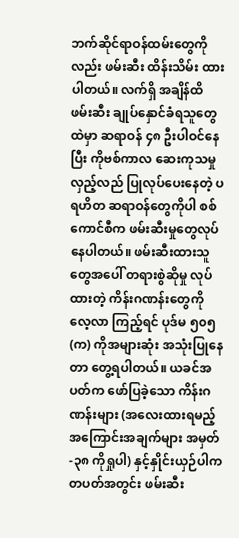ဘက်ဆိုင်ရာဝန်ထမ်းတွေကိုလည်း ဖမ်းဆီး ထိန်းသိမ်း ထားပါတယ်။ လက်ရှိ အချိန်ထိ ဖမ်းဆီး ချုပ်နှောင်ခံရသူတွေထဲမှာ ဆရာဝန် ၄၈ ဦးပါဝင်နေပြီး ကိုဗစ်ကာလ ဆေးကုသမှု လှည့်လည် ပြုလုပ်ပေးနေတဲ့ ပရဟိတ ဆရာဝန်တွေကိုပါ စစ်ကောင်စီက ဖမ်းဆီးမှုတွေလုပ်နေပါတယ်။ ဖမ်းဆီးထားသူတွေအပေါ် တရားစွဲဆိုမှု လုပ်ထားတဲ့ ကိန်းဂဏန်းတွေကို လေ့လာ ကြည့်ရင် ပုဒ်မ ၅၀၅ (က) ကိုအများဆုံး အသုံးပြုနေတာ တွေ့ရပါတယ်။ ယခင်အပတ်က ဖော်ပြခဲ့သော ကိန်းဂဏန်းများ (အလေးထားရမည့်အကြောင်းအချက်များ အမှတ်-၃၈ ကိုရှုပါ) နှင့်နှိုင်းယှဉ်ပါက တပတ်အတွင်း ဖမ်းဆီး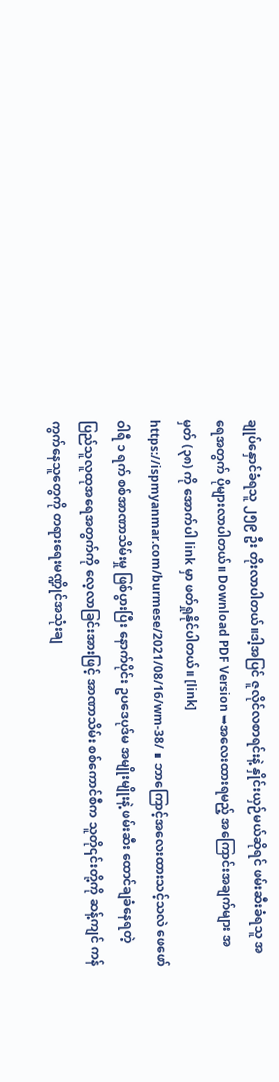ချုပ်နှောင်ခံရသူ ၂၅၉ ဦး တိုးလာပါတယ်။ဒါ့အပြင် ဇူလိုင်လစာရင်းနဲ့ နှိုင်းယှဉ်မယ်ဆိုရင် ဖမ်းဆီးခံရသူ အရေအတွက် ပိုများလာပါတယ်။ Download PDF Version ➥အလေးထားရမည့် အကြောင်းအချက်များ အမှတ် (၃၈) ကို အောက်ပါ link မှာ ဖတ်ရှုနိုင်ပါတယ်။ [link] https://ispmyanmar.com/burmese/2021/08/16/wm-38/ ∎ ဘာကြောင့်အလေးထားသင့်သလဲ ဖေဖော်ဝါရီ ၁ ရက် စစ်အာဏာသိမ်းမှု ဖြစ်ပွားပြီး နောက်ပိုင်း ဥပဒေပုဒ်မ အမျိုးမျိုးနဲ့ ဖမ်းဆီး ထောင်ချခံနေရတဲ့ ပြည်သူလူထုအရေအတွက်ကို လေ့လာခြင်းအားဖြင့် အာဏာသိမ်း စစ်ကောင်စီက သူတို၎င်းတို့ကို ဆန့်ကျင် ကန်ကွက်နေသူတွေကို တရားရေးမဏ္ဍိုင်အသုံးချ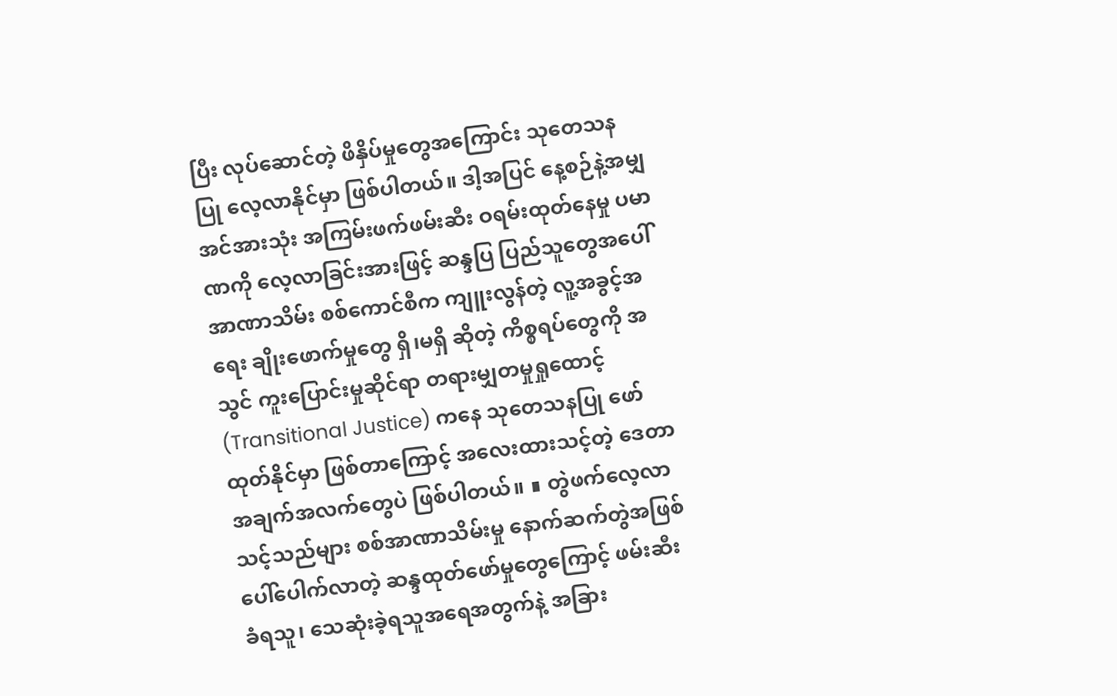ပြီး လုပ်ဆောင်တဲ့ ဖိနှိပ်မှုတွေအကြောင်း သုတေသနပြု လေ့လာနိုင်မှာ ဖြစ်ပါတယ်။ ဒါ့အပြင် နေ့စဉ်နဲ့အမျှအင်အားသုံး အကြမ်းဖက်ဖမ်းဆီး ဝရမ်းထုတ်နေမှု ပမာဏကို လေ့လာခြင်းအားဖြင့် ဆန္ဒပြ ပြည်သူတွေအပေါ် အာဏာသိမ်း စစ်ကောင်စီက ကျူးလွန်တဲ့ လူ့အခွင့်အရေး ချိုးဖောက်မှုတွေ ရှိ၊မရှိ ဆိုတဲ့ ကိစ္စရပ်တွေကို အသွင် ကူးပြောင်းမှုဆိုင်ရာ တရားမျှတမှုရှုထောင့် (Transitional Justice) ကနေ သုတေသနပြု ဖော်ထုတ်နိုင်မှာ ဖြစ်တာကြောင့် အလေးထားသင့်တဲ့ ဒေတာ အချက်အလက်တွေပဲ ဖြစ်ပါတယ်။ ∎ တွဲဖက်လေ့လာသင့်သည်များ စစ်အာဏာသိမ်းမှု နောက်ဆက်တွဲအဖြစ် ပေါ်ပေါက်လာတဲ့ ဆန္ဒထုတ်ဖော်မှုတွေကြောင့် ဖမ်းဆီးခံရသူ၊ သေဆုံးခဲ့ရသူအရေအတွက်နဲ့ အခြား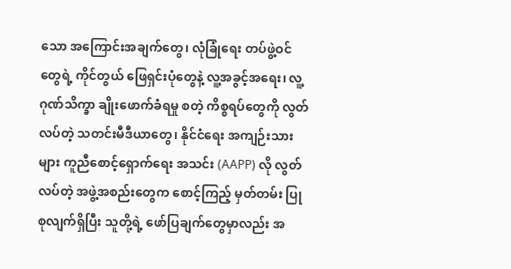သော အကြောင်းအချက်တွေ၊ လုံခြုံရေး တပ်ဖွဲ့ဝင်တွေရဲ့ ကိုင်တွယ် ဖြေရှင်းပုံတွေနဲ့ လူ့အခွင့်အရေး၊ လူ့ဂုဏ်သိက္ခာ ချိုးဖောက်ခံရမှု စတဲ့ ကိစ္စရပ်တွေကို လွတ်လပ်တဲ့ သတင်းမီဒီယာတွေ၊ နိုင်ငံရေး အကျဉ်းသားများ ကူညီစောင့်ရှောက်ရေး အသင်း (AAPP) လို လွတ်လပ်တဲ့ အဖွဲ့အစည်းတွေက စောင့်ကြည့် မှတ်တမ်း ပြုစုလျက်ရှိပြီး သူတို့ရဲ့ ဖော်ပြချက်တွေမှာလည်း အ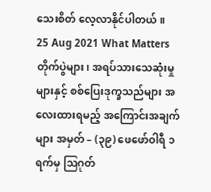သေးစိတ် လေ့လာနိုင်ပါတယ်။
25 Aug 2021 What Matters တိုက်ပွဲများ၊ အရပ်သားသေဆုံးမှုများနှင့် စစ်ပြေးဒုက္ခသည်များ အလေးထားရမည့် အကြောင်းအချက်များ အမှတ် – (၃၉) ဖေဖော်ဝါရီ ၁ ရက်မှ ဩဂုတ်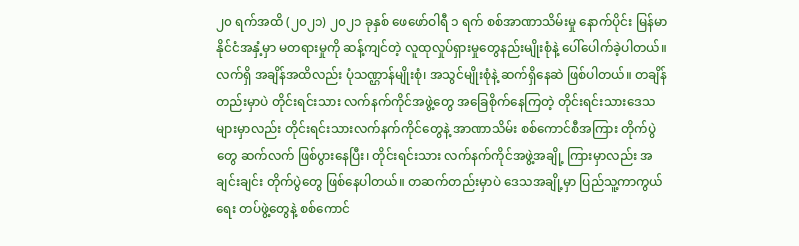၂၀ ရက်အထိ (၂၀၂၁) ၂၀၂၁ ခုနှစ် ဖေဖော်ဝါရီ ၁ ရက် စစ်အာဏာသိမ်းမှု နောက်ပိုင်း မြန်မာနိုင်ငံအနှံ့မှာ မတရားမှုကို ဆန့်ကျင်တဲ့ လူထုလှုပ်ရှားမှုတွေနည်းမျိုးစုံနဲ့ ပေါ်ပေါက်ခဲ့ပါတယ်။ လက်ရှိ အချိန်အထိလည်း ပုံသဏ္ဌာန်မျိုးစုံ၊ အသွင်မျိုးစုံနဲ့ ဆက်ရှိနေဆဲ ဖြစ်ပါတယ်။ တချိန်တည်းမှာပဲ တိုင်းရင်းသား လက်နက်ကိုင်အဖွဲ့တွေ အခြေစိုက်နေကြတဲ့ တိုင်းရင်းသားဒေသများမှာလည်း တိုင်းရင်းသားလက်နက်ကိုင်တွေနဲ့ အာဏာသိမ်း စစ်ကောင်စီအကြား တိုက်ပွဲတွေ ဆက်လက် ဖြစ်ပွားနေပြီး၊ တိုင်းရင်းသား လက်နက်ကိုင်အဖွဲ့အချို့ ကြားမှာလည်း အချင်းချင်း တိုက်ပွဲတွေ ဖြစ်နေပါတယ်။ တဆက်တည်းမှာပဲ ဒေသအချို့မှာ ပြည်သူ့ကာကွယ်ရေး တပ်ဖွဲ့တွေနဲ့ စစ်ကောင်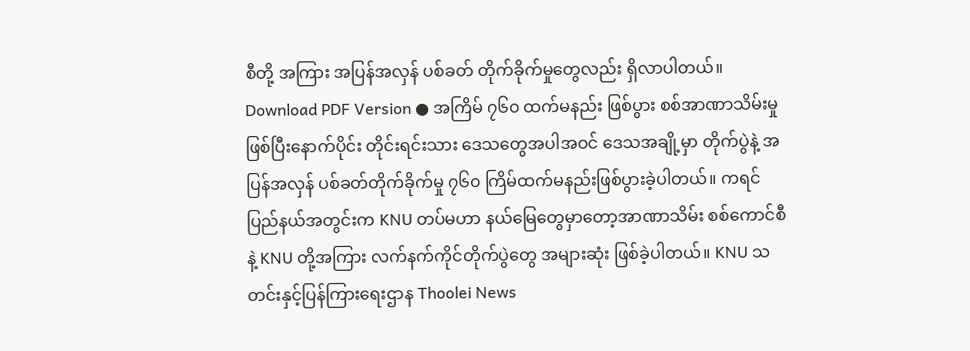စီတို့ အကြား အပြန်အလှန် ပစ်ခတ် တိုက်ခိုက်မှုတွေလည်း ရှိလာပါတယ်။ Download PDF Version ● အကြိမ် ၇၆၀ ထက်မနည်း ဖြစ်ပွား စစ်အာဏာသိမ်းမှု ဖြစ်ပြီးနောက်ပိုင်း တိုင်းရင်းသား ဒေသတွေအပါအဝင် ဒေသအချို့မှာ တိုက်ပွဲနဲ့ အပြန်အလှန် ပစ်ခတ်တိုက်ခိုက်မှု ၇၆၀ ကြိမ်ထက်မနည်းဖြစ်ပွားခဲ့ပါတယ်။ ကရင်ပြည်နယ်အတွင်းက KNU တပ်မဟာ နယ်မြေတွေမှာတော့အာဏာသိမ်း စစ်ကောင်စီနဲ့ KNU တို့အကြား လက်နက်ကိုင်တိုက်ပွဲတွေ အများဆုံး ဖြစ်ခဲ့ပါတယ်။ KNU သတင်းနှင့်ပြန်ကြားရေးဌာန Thoolei News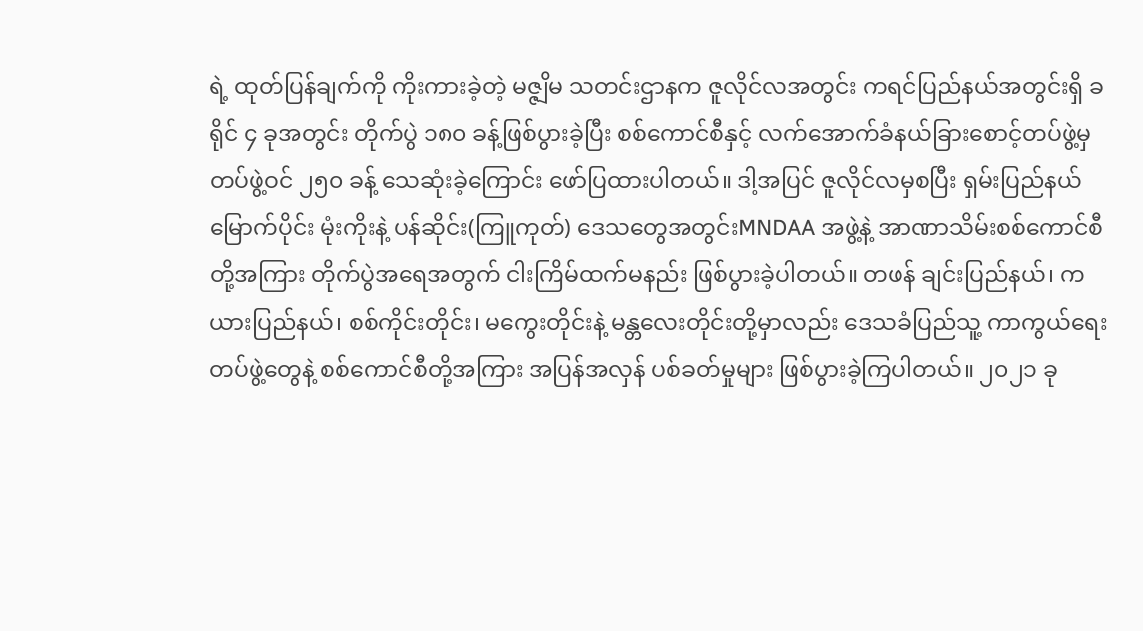ရဲ့ ထုတ်ပြန်ချက်ကို ကိုးကားခဲ့တဲ့ မဇ္ဇျိမ သတင်းဌာနက ဇူလိုင်လအတွင်း ကရင်ပြည်နယ်အတွင်းရှိ ခရိုင် ၄ ခုအတွင်း တိုက်ပွဲ ၁၈၀ ခန့်ဖြစ်ပွားခဲ့ပြီး စစ်ကောင်စီနှင့် လက်အောက်ခံနယ်ခြားစောင့်တပ်ဖွဲ့မှ တပ်ဖွဲ့ဝင် ၂၅၀ ခန့် သေဆုံးခဲ့ကြောင်း ဖော်ပြထားပါတယ်။ ဒါ့အပြင် ဇူလိုင်လမှစပြီး ရှမ်းပြည်နယ်မြောက်ပိုင်း မုံးကိုးနဲ့ ပန်ဆိုင်း(ကြူကုတ်) ဒေသတွေအတွင်းMNDAA အဖွဲ့နဲ့ အာဏာသိမ်းစစ်ကောင်စီတို့အကြား တိုက်ပွဲအရေအတွက် ငါးကြိမ်ထက်မနည်း ဖြစ်ပွားခဲ့ပါတယ်။ တဖန် ချင်းပြည်နယ်၊ ကယားပြည်နယ်၊ စစ်ကိုင်းတိုင်း၊ မကွေးတိုင်းနဲ့ မန္တလေးတိုင်းတို့မှာလည်း ဒေသခံပြည်သူ့ ကာကွယ်ရေးတပ်ဖွဲ့တွေနဲ့ စစ်ကောင်စီတို့အကြား အပြန်အလှန် ပစ်ခတ်မှုများ ဖြစ်ပွားခဲ့ကြပါတယ်။ ၂၀၂၁ ခု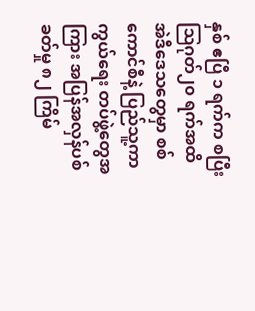နှစ် ဧပြီ ၁ ရက်က စပြီး ဩဂုတ်၂၀ ရက်အထိ အဲဒီဒေသတွေမှာ စစ်ကောင်စီနဲ့ ပြည်သူ့ကာကွယ်ရေး တပ်ဖွဲ့တွေအကြား အပြန်အလှန်ပစ်ခတ်မှု ၈၂ ကြိမ်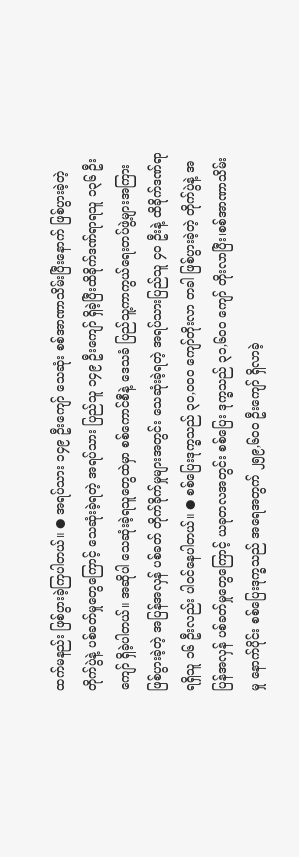ထက်မနည်း ဖြစ်ပွားခဲ့ကြပါတယ်။ ● အရပ်သား ၁၄၉ ဦးကျော် သေဆုံး စစ်အာဏာသိမ်းပြီးနောက် ဖြစ်ပွားခဲ့တဲ့ တိုက်ပွဲနဲ့ ပစ်ခတ်မှုတွေကြောင့် သေဆုံးခဲ့ရတဲ့ အရပ်သား ပြည်သူ ၁၄၉ ဦးကျော် ရှိခဲ့ပြီးထိခိုက်ဒဏ်ရာရသူ ၁၃၆ ဦးကျော် ရှိခဲ့ပါတယ်။ အဆိုပါ သေဆုံးခဲ့ရသူတွေထဲမှာ စစ်ကောင်စီနဲ့ ဒေသခံ ပြည်သူ့ကာကွယ်ရေးတပ်ဖွဲ့များအကြား ဖြစ်ပွားခဲ့တဲ့ အပြန်အလှန် ပစ်ခတ် တိုက်ခိုက်မှုများအတွင်း သေဆုံးခဲ့ရတဲ့ အရပ်သားပြည်သူ ၄၀ ဦးနဲ့ ထိခိုက်ဒဏ်ရာရရှိသူ ၁၆ ဦးလည်း ပါဝင်နေပါတယ်။ ● စစ်ပြေးဒုက္ခသည် ၃၀,၀၀၀ ကျော်တိုးလာ တခါ ဖြစ်ပွားခဲ့တဲ့ တိုက်ပွဲနဲ့ အပြန်အလှန် ပစ်ခတ်မှုတွေကြောင့် ယခုတလအတွင်း စစ်ပြေး ဒုက္ခသည် ၃၁,၆၀၀ ကျော် တိုးလာပြီး၊စစ်အာဏာသိမ်းမှု နောက်ပိုင်း စစ်ပြေးဒုက္ခသည် အရေအတွက် ၂၅၉,၆၀၀ ဦးကျော် ရှိလာခဲ့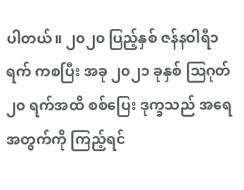ပါတယ်။ ၂၀၂၀ ပြည့်နှစ် ဇန်နဝါရီ၁ရက် ကစပြီး အခု ၂၀၂၁ ခုနှစ် ဩဂုတ် ၂၀ ရက်အထိ စစ်ပြေး ဒုက္ခသည် အရေအတွက်ကို ကြည့်ရင်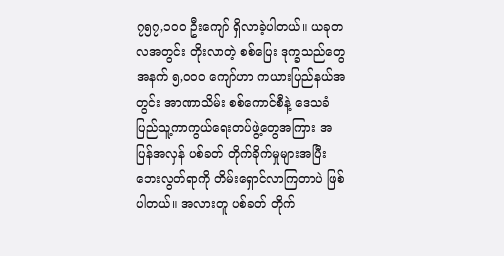၇၅၇,၁၀၀ ဦးကျော် ရှိလာခဲ့ပါတယ်။ ယခုတလအတွင်း တိုးလာတဲ့ စစ်ပြေး ဒုက္ခသည်တွေအနက် ၅,၀၀၀ ကျော်ဟာ ကယားပြည်နယ်အတွင်း အာဏာသိမ်း စစ်ကောင်စီနဲ့ ဒေသခံ ပြည်သူ့ကာကွယ်ရေးတပ်ဖွဲ့တွေအကြား အပြန်အလှန် ပစ်ခတ် တိုက်ခိုက်မှုများအပြီး ဘေးလွတ်ရာကို တိမ်းရှောင်လာကြတာပဲ ဖြစ်ပါတယ်။ အလားတူ ပစ်ခတ် တိုက်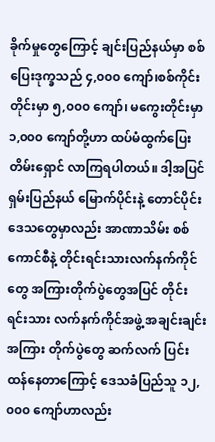ခိုက်မှုတွေကြောင့် ချင်းပြည်နယ်မှာ စစ်ပြေးဒုက္ခသည် ၄,၀၀၀ ကျော်၊စစ်ကိုင်းတိုင်းမှာ ၅,၀၀၀ ကျော်၊ မကွေးတိုင်းမှာ ၁,၀၀၀ ကျော်တို့ဟာ ထပ်မံထွက်ပြေး တိမ်းရှောင် လာကြရပါတယ်။ ဒါ့အပြင်ရှမ်းပြည်နယ် မြောက်ပိုင်းနဲ့ တောင်ပိုင်း ဒေသတွေမှာလည်း အာဏာသိမ်း စစ်ကောင်စီနဲ့ တိုင်းရင်းသားလက်နက်ကိုင်တွေ အကြားတိုက်ပွဲတွေအပြင် တိုင်းရင်းသား လက်နက်ကိုင်အဖွဲ့ အချင်းချင်းအကြား တိုက်ပွဲတွေ ဆက်လက် ပြင်းထန်နေတာကြောင့် ဒေသခံပြည်သူ ၁၂,၀၀၀ ကျော်ဟာလည်း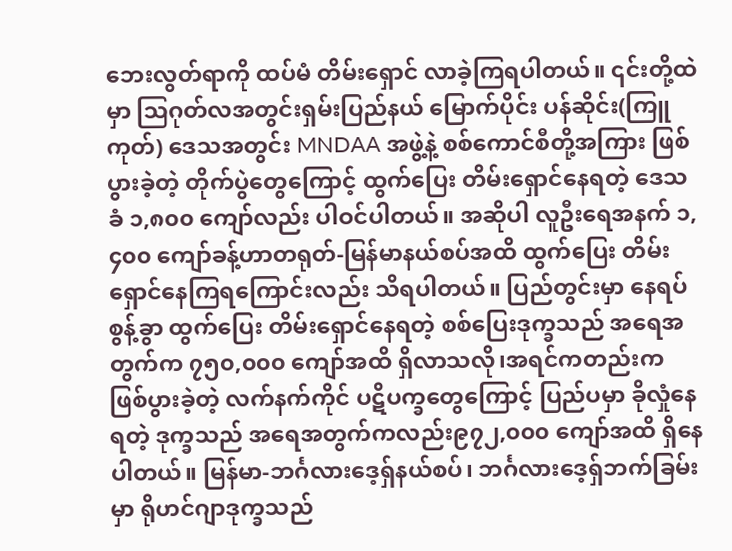ဘေးလွတ်ရာကို ထပ်မံ တိမ်းရှောင် လာခဲ့ကြရပါတယ်။ ၎င်းတို့ထဲမှာ ဩဂုတ်လအတွင်းရှမ်းပြည်နယ် မြောက်ပိုင်း ပန်ဆိုင်း(ကြူကုတ်) ဒေသအတွင်း MNDAA အဖွဲ့နဲ့ စစ်ကောင်စီတို့အကြား ဖြစ်ပွားခဲ့တဲ့ တိုက်ပွဲတွေကြောင့် ထွက်ပြေး တိမ်းရှောင်နေရတဲ့ ဒေသခံ ၁,၈၀၀ ကျော်လည်း ပါဝင်ပါတယ်။ အဆိုပါ လူဦးရေအနက် ၁,၄၀၀ ကျော်ခန့်ဟာတရုတ်-မြန်မာနယ်စပ်အထိ ထွက်ပြေး တိမ်းရှောင်နေကြရကြောင်းလည်း သိရပါတယ်။ ပြည်တွင်းမှာ နေရပ်စွန့်ခွာ ထွက်ပြေး တိမ်းရှောင်နေရတဲ့ စစ်ပြေးဒုက္ခသည် အရေအတွက်က ၇၅၀,၀၀၀ ကျော်အထိ ရှိလာသလို၊အရင်ကတည်းက ဖြစ်ပွားခဲ့တဲ့ လက်နက်ကိုင် ပဋိပက္ခတွေကြောင့် ပြည်ပမှာ ခိုလှုံနေရတဲ့ ဒုက္ခသည် အရေအတွက်ကလည်း၉၇၂,၀၀၀ ကျော်အထိ ရှိနေပါတယ်။ မြန်မာ-ဘင်္ဂလားဒေ့ရှ်နယ်စပ်၊ ဘင်္ဂလားဒေ့ရှ်ဘက်ခြမ်းမှာ ရိုဟင်ဂျာဒုက္ခသည်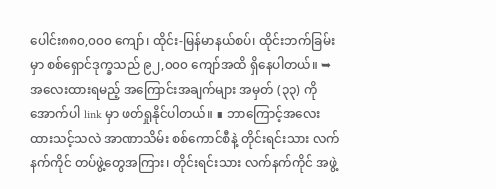ပေါင်း၈၈၀,၀၀၀ ကျော်၊ ထိုင်း-မြန်မာနယ်စပ်၊ ထိုင်းဘက်ခြမ်းမှာ စစ်ရှောင်ဒုက္ခသည် ၉၂,၀၀၀ ကျော်အထိ ရှိနေပါတယ်။ ➥အလေးထားရမည့် အကြောင်းအချက်များ အမှတ် (၃၃) ကို အောက်ပါ link မှာ ဖတ်ရှုနိုင်ပါတယ်။ ∎ ဘာကြောင့်အလေးထားသင့်သလဲ အာဏာသိမ်း စစ်ကောင်စီနဲ့ တိုင်းရင်းသား လက်နက်ကိုင် တပ်ဖွဲ့တွေအကြား၊ တိုင်းရင်းသား လက်နက်ကိုင် အဖွဲ့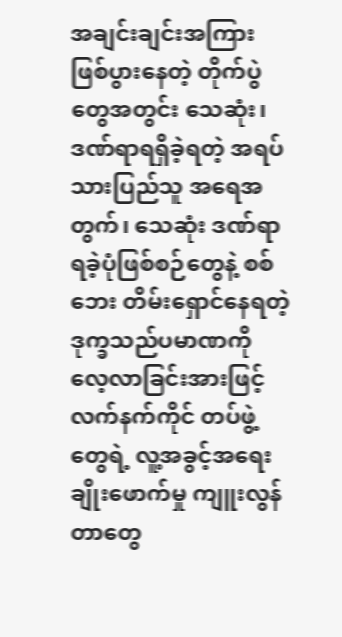အချင်းချင်းအကြား ဖြစ်ပွားနေတဲ့ တိုက်ပွဲတွေအတွင်း သေဆုံး၊ ဒဏ်ရာရရှိခဲ့ရတဲ့ အရပ်သားပြည်သူ အရေအတွက်၊ သေဆုံး ဒဏ်ရာရခဲ့ပုံဖြစ်စဉ်တွေနဲ့ စစ်ဘေး တိမ်းရှောင်နေရတဲ့ ဒုက္ခသည်ပမာဏကို လေ့လာခြင်းအားဖြင့် လက်နက်ကိုင် တပ်ဖွဲ့တွေရဲ့ လူ့အခွင့်အရေးချိုးဖောက်မှု ကျူးလွန်တာတွေ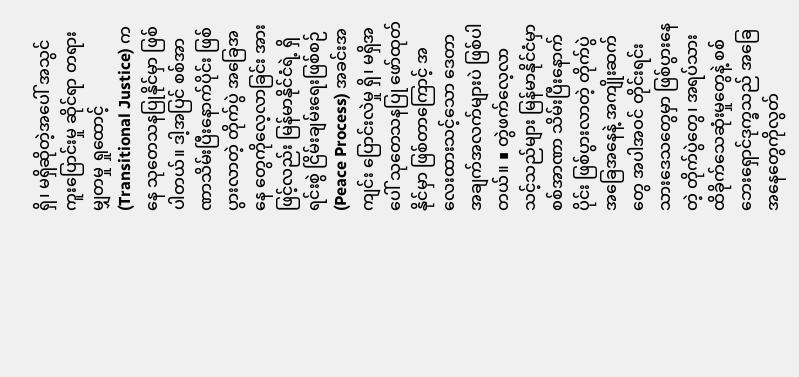ရှိ၊ မရှိဆိုတဲ့အပေါ် အသွင်ကူးပြောင်းမှု ဆိုင်ရာ တရားမျှတမှု ရှုထောင့် (Transitional Justice) ကနေ သုတေသနပြုနိုင်မှာ ဖြစ်ပါတယ်။ ဒါ့အပြင် စစ်အာဏာသိမ်းပြီးနောက်ပိုင်း ဖြစ်ပွားလာတဲ့ တိုက်ပွဲ အခြေအနေ တွေကိုလေ့လာခြင်း အားဖြင့်လည်း မြန်မာနိုင်ငံရဲ့ ရှိရင်းစွဲ ငြိမ်းချမ်းရေးဖြစ်စဉ် (Peace Process) အခင်းအကျင်း ပြောင်းလဲမှု ရှိ၊ မရှိအပေါ် သုတေသနပြု ဖော်ထုတ်နိုင်မှာ ဖြစ်တာကြောင့် အလေးထားသင့်သော ဒေတာ အချက်အလက်များပဲ ဖြစ်ပါတယ်။ ∎ တွဲဖက်လေ့လာသင့်သည်များ မြန်မာနိုင်ငံမှာ စစ်အာဏာ သိမ်းပြီးနောက်ပိုင်း ဖြစ်ပွားလာတဲ့ တိုက်ပွဲအခြေအနေနဲ့ အကျိုးဆက်တွေ အပါအဝင် တိုင်းရင်းသားဒေသတွေမှာ ဖြစ်ပွားနေတဲ့ တိုက်ပွဲတွေ၊ အရပ်သား ထိခိုက်သေဆုံးမှုတွေနဲ့ စစ်ဘေးရှောင်ဒုက္ခသည် အခြေအနေတွေကိုလွတ်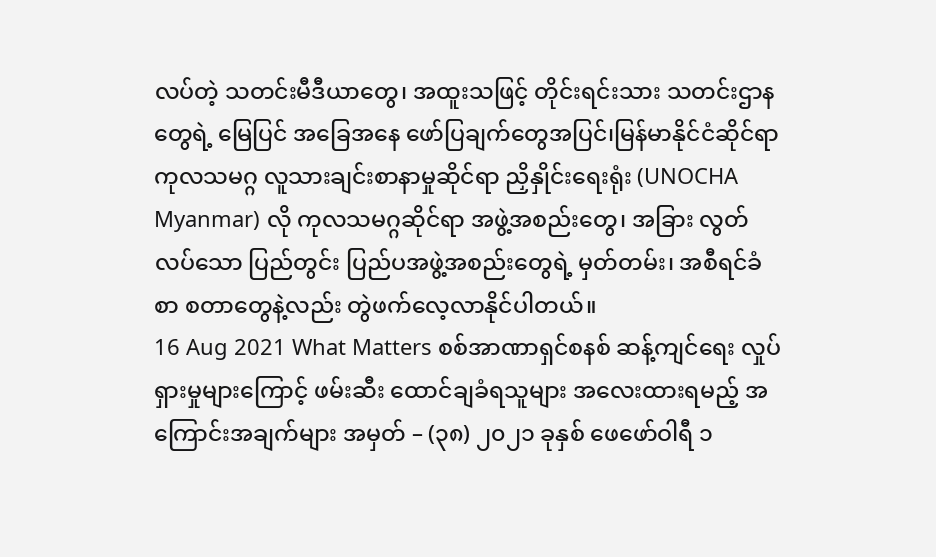လပ်တဲ့ သတင်းမီဒီယာတွေ၊ အထူးသဖြင့် တိုင်းရင်းသား သတင်းဌာနတွေရဲ့ မြေပြင် အခြေအနေ ဖော်ပြချက်တွေအပြင်၊မြန်မာနိုင်ငံဆိုင်ရာ ကုလသမဂ္ဂ လူသားချင်းစာနာမှုဆိုင်ရာ ညှိနှိုင်းရေးရုံး (UNOCHA Myanmar) လို ကုလသမဂ္ဂဆိုင်ရာ အဖွဲ့အစည်းတွေ၊ အခြား လွတ်လပ်သော ပြည်တွင်း ပြည်ပအဖွဲ့အစည်းတွေရဲ့ မှတ်တမ်း၊ အစီရင်ခံစာ စတာတွေနဲ့လည်း တွဲဖက်လေ့လာနိုင်ပါတယ်။
16 Aug 2021 What Matters စစ်အာဏာရှင်စနစ် ဆန့်ကျင်ရေး လှုပ်ရှားမှုများကြောင့် ဖမ်းဆီး ထောင်ချခံရသူများ အလေးထားရမည့် အကြောင်းအချက်များ အမှတ် – (၃၈) ၂၀၂၁ ခုနှစ် ဖေဖော်ဝါရီ ၁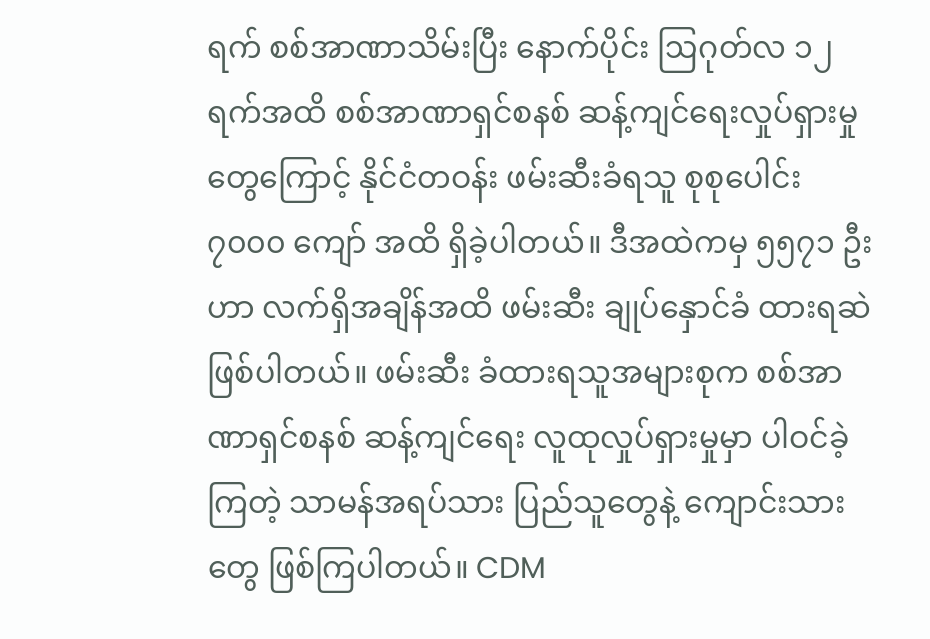ရက် စစ်အာဏာသိမ်းပြီး နောက်ပိုင်း ဩဂုတ်လ ၁၂ ရက်အထိ စစ်အာဏာရှင်စနစ် ဆန့်ကျင်ရေးလှုပ်ရှားမှုတွေကြောင့် နိုင်ငံတဝန်း ဖမ်းဆီးခံရသူ စုစုပေါင်း ၇၀၀၀ ကျော် အထိ ရှိခဲ့ပါတယ်။ ဒီအထဲကမှ ၅၅၇၁ ဦးဟာ လက်ရှိအချိန်အထိ ဖမ်းဆီး ချုပ်နှောင်ခံ ထားရဆဲ ဖြစ်ပါတယ်။ ဖမ်းဆီး ခံထားရသူအများစုက စစ်အာဏာရှင်စနစ် ဆန့်ကျင်ရေး လူထုလှုပ်ရှားမှုမှာ ပါဝင်ခဲ့ကြတဲ့ သာမန်အရပ်သား ပြည်သူတွေနဲ့ ကျောင်းသားတွေ ဖြစ်ကြပါတယ်။ CDM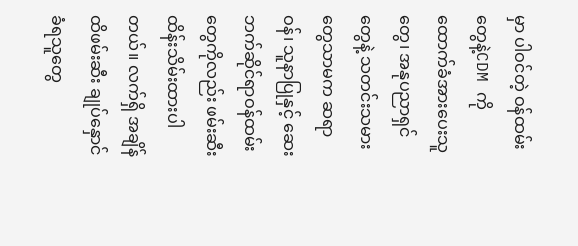မှာ ပါဝင်တဲ့ ဝန်ထမ်းတွေနဲ့CDM ကို ထောက်ခံအားပေးသူတွေ၊ အနုပညာရှင်တွေနဲ့ သတင်းသမားတွေသာမက ဆရာဝန်၊ သူနာပြုနှင့် ဆေးဘက်ဆိုင်ရာဝန်ထမ်းတွေကိုလည်း ဖမ်းဆီး ထိန်းသိမ်းထားပါတယ်။ လက်ရှိ အချိန်ထိဖမ်းဆီး ချုပ်နှောင်ခံရသူတွေ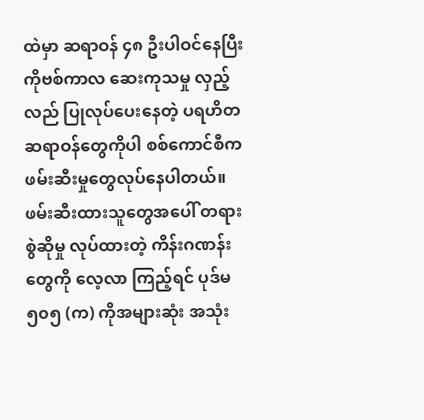ထဲမှာ ဆရာဝန် ၄၈ ဦးပါဝင်နေပြီး ကိုဗစ်ကာလ ဆေးကုသမှု လှည့်လည် ပြုလုပ်ပေးနေတဲ့ ပရဟိတဆရာဝန်တွေကိုပါ စစ်ကောင်စီက ဖမ်းဆီးမှုတွေလုပ်နေပါတယ်။ ဖမ်းဆီးထားသူတွေအပေါ် တရားစွဲဆိုမှု လုပ်ထားတဲ့ ကိန်းဂဏန်းတွေကို လေ့လာ ကြည့်ရင် ပုဒ်မ ၅၀၅ (က) ကိုအများဆုံး အသုံး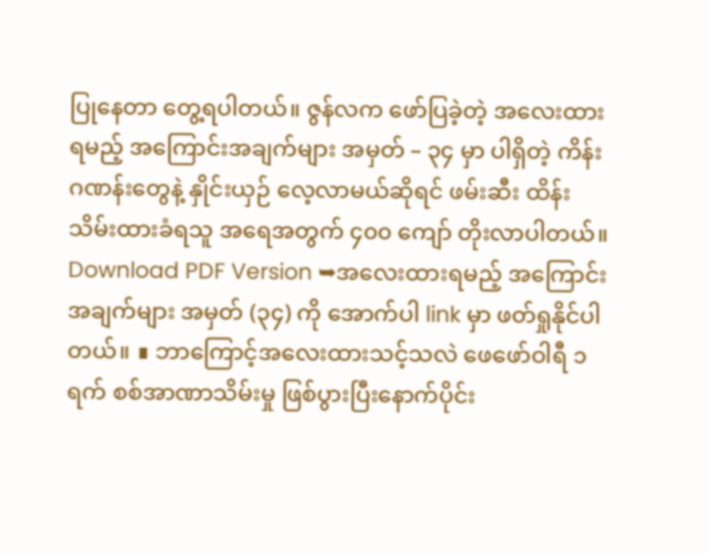ပြုနေတာ တွေ့ရပါတယ်။ ဇွန်လက ဖော်ပြခဲ့တဲ့ အလေးထားရမည့် အကြောင်းအချက်များ အမှတ် – ၃၄ မှာ ပါရှိတဲ့ ကိန်းဂဏန်းတွေနဲ့ နှိုင်းယှဉ် လေ့လာမယ်ဆိုရင် ဖမ်းဆီး ထိန်းသိမ်းထားခံရသူ အရေအတွက် ၄၀၀ ကျော် တိုးလာပါတယ်။ Download PDF Version ➥အလေးထားရမည့် အကြောင်းအချက်များ အမှတ် (၃၄) ကို အောက်ပါ link မှာ ဖတ်ရှုနိုင်ပါတယ်။ ∎ ဘာကြောင့်အလေးထားသင့်သလဲ ဖေဖော်ဝါရီ ၁ ရက် စစ်အာဏာသိမ်းမှု ဖြစ်ပွားပြီးနောက်ပိုင်း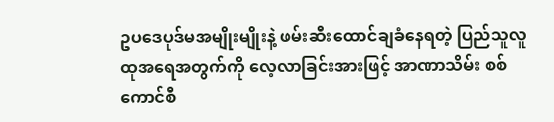ဥပဒေပုဒ်မအမျိုးမျိုးနဲ့ ဖမ်းဆီးထောင်ချခံနေရတဲ့ ပြည်သူလူထုအရေအတွက်ကို လေ့လာခြင်းအားဖြင့် အာဏာသိမ်း စစ်ကောင်စီ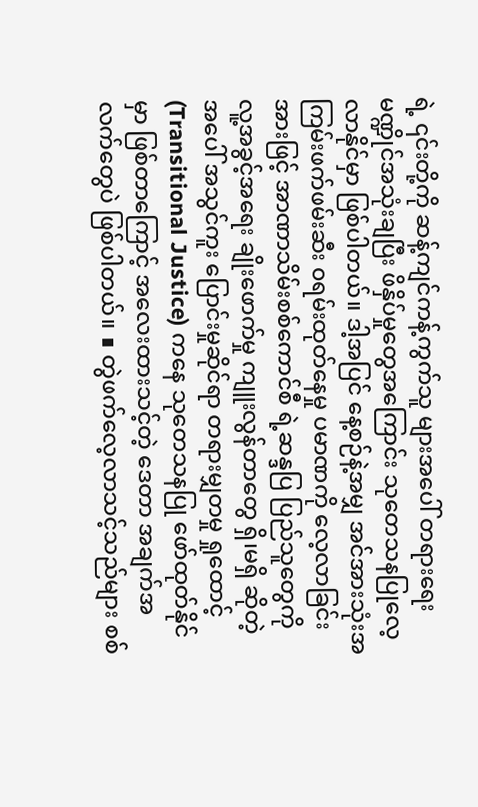ရဲ့ ၎င်းတို့ကို ဆန့်ကျင်ကန့်ကွက်သူ များအပေါ် တရားရေးမဏ္ဍိုင်အသုံးချပြီး ဖိနှိပ်မှုတွေအကြောင်း သုတေသနပြုလေ့လာနိုင်မှာ ဖြစ်ပါတယ်။ ဒါ့အပြင် နေ့စဉ်နဲ့အမျှ အင်အားသုံးအကြမ်းဖက်ဖမ်းဆီး ၀ရမ်းထုတ်နေမှု ပမာဏကို လေ့လာခြင်းအားဖြင့် အာဏာသိမ်းစစ်ကောင်စီ ရဲ့ဆန္ဒပြ ပြည်သူတွေကို လူ့အခွင့်အရေး ချိုးဖောက်မှု ကျူးလွန်တာတွေ ရှိ၊မရှိ ဆိုတဲ့ အပေါ် အသွင်ကူး ပြောင်းမှုဆိုင်ရာ တရားမျှတမှု ရှုထောင့် (Transitional Justice) ကနေ သုတေသနပြု ဖော်ထုတ်နိုင်မှာ ဖြစ်တာကြောင့် အလေးထားသင့်တဲ့ ဒေတာ အချက်အလက်တွေပဲ ဖြစ်ပါတယ်။ ∎ တွဲဖက်လေ့လာသင့်သည်များ စစ်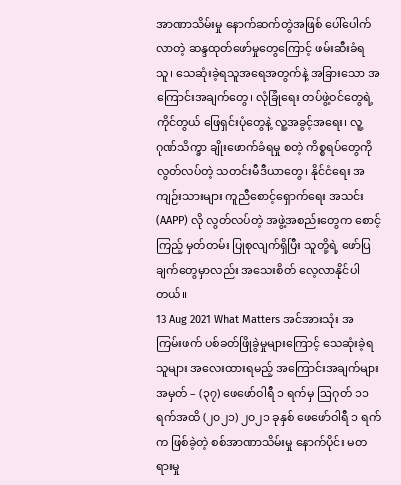အာဏာသိမ်းမှု နောက်ဆက်တွဲအဖြစ် ပေါ်ပေါက်လာတဲ့ ဆန္ဒထုတ်ဖော်မှုတွေကြောင့် ဖမ်းဆီးခံရသူ၊ သေဆုံးခဲ့ရသူအရေအတွက်နဲ့ အခြားသော အကြောင်းအချက်တွေ၊ လုံခြုံရေး တပ်ဖွဲ့ဝင်တွေရဲ့ ကိုင်တွယ် ဖြေရှင်းပုံတွေနဲ့ လူ့အခွင့်အရေး၊ လူ့ဂုဏ်သိက္ခာ ချိုးဖောက်ခံရမှု စတဲ့ ကိစ္စရပ်တွေကို လွတ်လပ်တဲ့ သတင်းမီဒီယာတွေ၊ နိုင်ငံရေး အကျဉ်းသားများ ကူညီစောင့်ရှောက်ရေး အသင်း (AAPP) လို လွတ်လပ်တဲ့ အဖွဲ့အစည်းတွေက စောင့်ကြည့် မှတ်တမ်း ပြုစုလျက်ရှိပြီး သူတို့ရဲ့ ဖော်ပြချက်တွေမှာလည်း အသေးစိတ် လေ့လာနိုင်ပါတယ်။
13 Aug 2021 What Matters အင်အားသုံး အကြမ်းဖက် ပစ်ခတ်ဖြိုခွဲမှုများကြောင့် သေဆုံးခဲ့ရသူများ အလေးထားရမည့် အကြောင်းအချက်များ အမှတ် – (၃၇) ဖေဖော်ဝါရီ ၁ ရက်မှ ဩဂုတ် ၁၁ ရက်အထိ (၂၀၂၁) ၂၀၂၁ ခုနှစ် ဖေဖော်ဝါရီ ၁ ရက်က ဖြစ်ခဲ့တဲ့ စစ်အာဏာသိမ်းမှု နောက်ပိုင်း မတရားမှု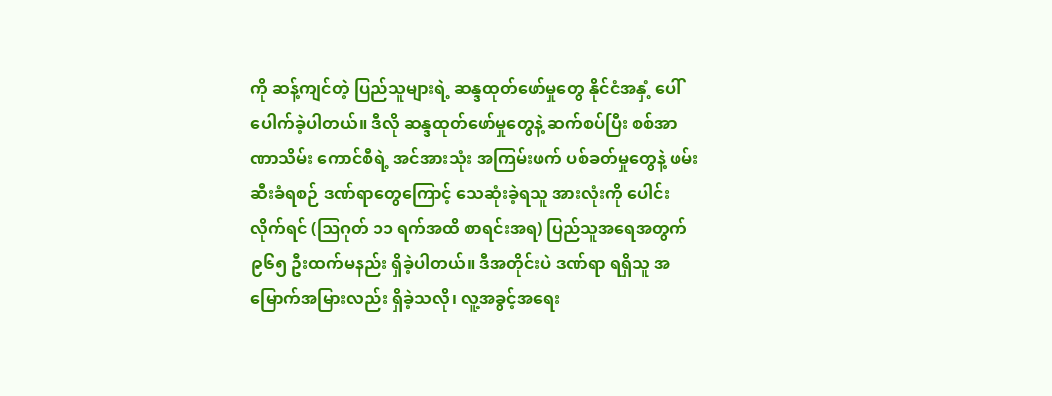ကို ဆန့်ကျင်တဲ့ ပြည်သူများရဲ့ ဆန္ဒထုတ်ဖော်မှုတွေ နိုင်ငံအနှံ့ ပေါ်ပေါက်ခဲ့ပါတယ်။ ဒီလို ဆန္ဒထုတ်ဖော်မှုတွေနဲ့ ဆက်စပ်ပြီး စစ်အာဏာသိမ်း ကောင်စီရဲ့ အင်အားသုံး အကြမ်းဖက် ပစ်ခတ်မှုတွေနဲ့ ဖမ်းဆီးခံရစဉ် ဒဏ်ရာတွေကြောင့် သေဆုံးခဲ့ရသူ အားလုံးကို ပေါင်းလိုက်ရင် (ဩဂုတ် ၁၁ ရက်အထိ စာရင်းအရ) ပြည်သူအရေအတွက် ၉၆၅ ဦးထက်မနည်း ရှိခဲ့ပါတယ်။ ဒီအတိုင်းပဲ ဒဏ်ရာ ရရှိသူ အမြောက်အမြားလည်း ရှိခဲ့သလို၊ လူ့အခွင့်အရေး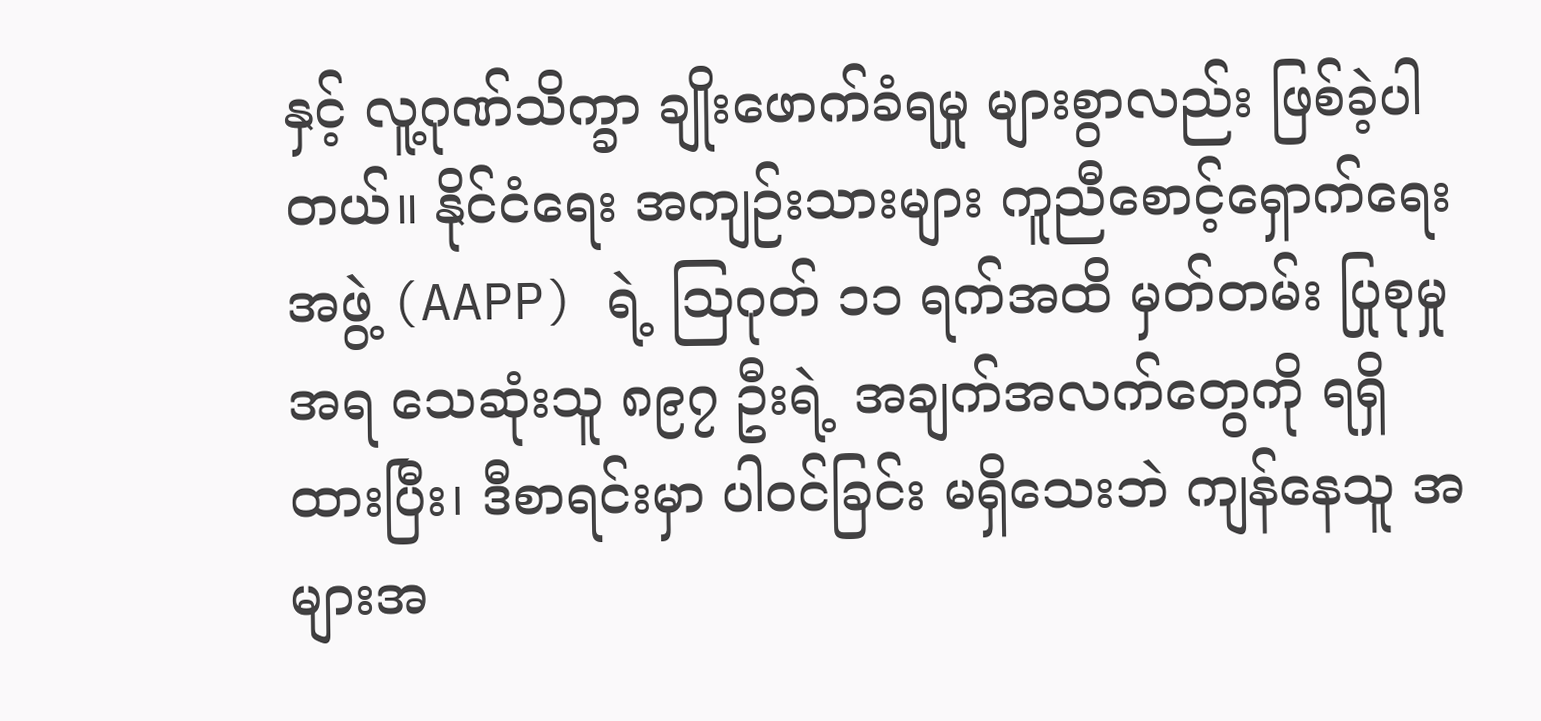နှင့် လူ့ဂုဏ်သိက္ခာ ချိုးဖောက်ခံရမှု များစွာလည်း ဖြစ်ခဲ့ပါတယ်။ နိုင်ငံရေး အကျဉ်းသားများ ကူညီစောင့်ရှောက်ရေးအဖွဲ့ (AAPP) ရဲ့ ဩဂုတ် ၁၁ ရက်အထိ မှတ်တမ်း ပြုစုမှုအရ သေဆုံးသူ ၈၉၇ ဦးရဲ့ အချက်အလက်တွေကို ရရှိထားပြီး၊ ဒီစာရင်းမှာ ပါဝင်ခြင်း မရှိသေးဘဲ ကျန်နေသူ အများအ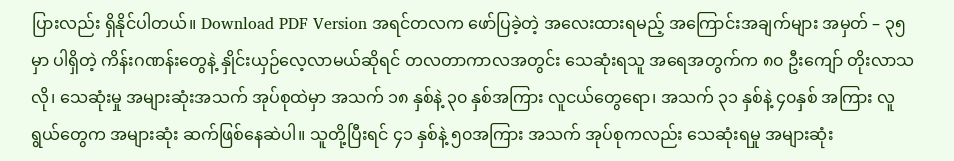ပြားလည်း ရှိနိုင်ပါတယ်။ Download PDF Version အရင်တလက ဖော်ပြခဲ့တဲ့ အလေးထားရမည့် အကြောင်းအချက်များ အမှတ် – ၃၅ မှာ ပါရှိတဲ့ ကိန်းဂဏန်းတွေနဲ့ နှိုင်းယှဉ်လေ့လာမယ်ဆိုရင် တလတာကာလအတွင်း သေဆုံးရသူ အရေအတွက်က ၈၀ ဦးကျော် တိုးလာသလို၊ သေဆုံးမှု အများဆုံးအသက် အုပ်စုထဲမှာ အသက် ၁၈ နှစ်နဲ့ ၃၀ နှစ်အကြား လူငယ်တွေရော၊ အသက် ၃၁ နှစ်နဲ့ ၄၀နှစ် အကြား လူရွယ်တွေက အများဆုံး ဆက်ဖြစ်နေဆဲပါ။ သူတို့ပြီးရင် ၄၁ နှစ်နဲ့ ၅၀အကြား အသက် အုပ်စုကလည်း သေဆုံးရမှု အများဆုံး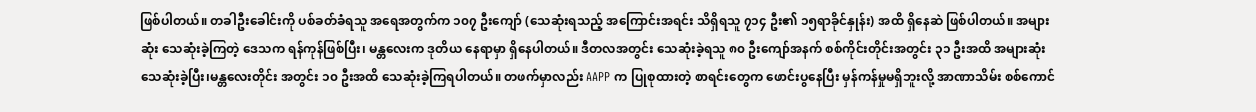ဖြစ်ပါတယ်။ တခါဦးခေါင်းကို ပစ်ခတ်ခံရသူ အရေအတွက်က ၁၀၇ ဦးကျော် (သေဆုံးရသည့် အကြောင်းအရင်း သိရှိရသူ ၇၁၄ ဦး၏ ၁၅ရာခိုင်နှုန်း) အထိ ရှိနေဆဲ ဖြစ်ပါတယ်။ အများဆုံး သေဆုံးခဲ့ကြတဲ့ ဒေသက ရန်ကုန်ဖြစ်ပြီး၊ မန္တလေးက ဒုတိယ နေရာမှာ ရှိနေပါတယ်။ ဒီတလအတွင်း သေဆုံးခဲ့ရသူ ၈၀ ဦးကျော်အနက် စစ်ကိုင်းတိုင်းအတွင်း ၃၁ ဦးအထိ အများဆုံး သေဆုံးခဲ့ပြီး၊မန္တလေးတိုင်း အတွင်း ၁၀ ဦးအထိ သေဆုံးခဲ့ကြရပါတယ်။ တဖက်မှာလည်း AAPP က ပြုစုထားတဲ့ စာရင်းတွေက ဖောင်းပွနေပြီး မှန်ကန်မှုမရှိဘူးလို့ အာဏာသိမ်း စစ်ကောင်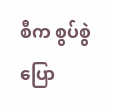စီက စွပ်စွဲပြော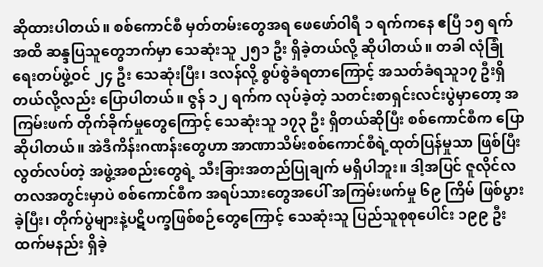ဆိုထားပါတယ်။ စစ်ကောင်စီ မှတ်တမ်းတွေအရ ဖေဖော်ဝါရီ ၁ ရက်ကနေ ဧပြီ ၁၅ ရက် အထိ ဆန္ဒပြသူတွေဘက်မှာ သေဆုံးသူ ၂၅၁ ဦး ရှိခဲ့တယ်လို့ ဆိုပါတယ်။ တခါ လုံခြုံရေးတပ်ဖွဲ့ဝင် ၂၄ ဦး သေဆုံးပြီး၊ ဒလန်လို့ စွပ်စွဲခံရတာကြောင့် အသတ်ခံရသူ၁၇ ဦးရှိတယ်လို့လည်း ပြောပါတယ်။ ဇွန် ၁၂ ရက်က လုပ်ခဲ့တဲ့ သတင်းစာရှင်းလင်းပွဲမှာတော့ အကြမ်းဖက် တိုက်ခိုက်မှုတွေကြောင့် သေဆုံးသူ ၁၇၃ ဦး ရှိတယ်ဆိုပြီး စစ်ကောင်စီက ပြောဆိုပါတယ်။ အဲဒီကိန်းဂဏန်းတွေဟာ အာဏာသိမ်းစစ်ကောင်စီရဲ့ထုတ်ပြန်မှုသာ ဖြစ်ပြီး လွတ်လပ်တဲ့ အဖွဲ့အစည်းတွေရဲ့ သီးခြားအတည်ပြုချက် မရှိပါဘူး။ ဒါ့အပြင် ဇူလိုင်လ တလအတွင်းမှာပဲ စစ်ကောင်စီက အရပ်သားတွေအပေါ် အကြမ်းဖက်မှု ၆၉ ကြိမ် ဖြစ်ပွား ခဲ့ပြီး၊ တိုက်ပွဲများနဲ့ပဋိပက္ခဖြစ်စဉ်တွေကြောင့် သေဆုံးသူ ပြည်သူစုစုပေါင်း ၁၉၉ ဦးထက်မနည်း ရှိခဲ့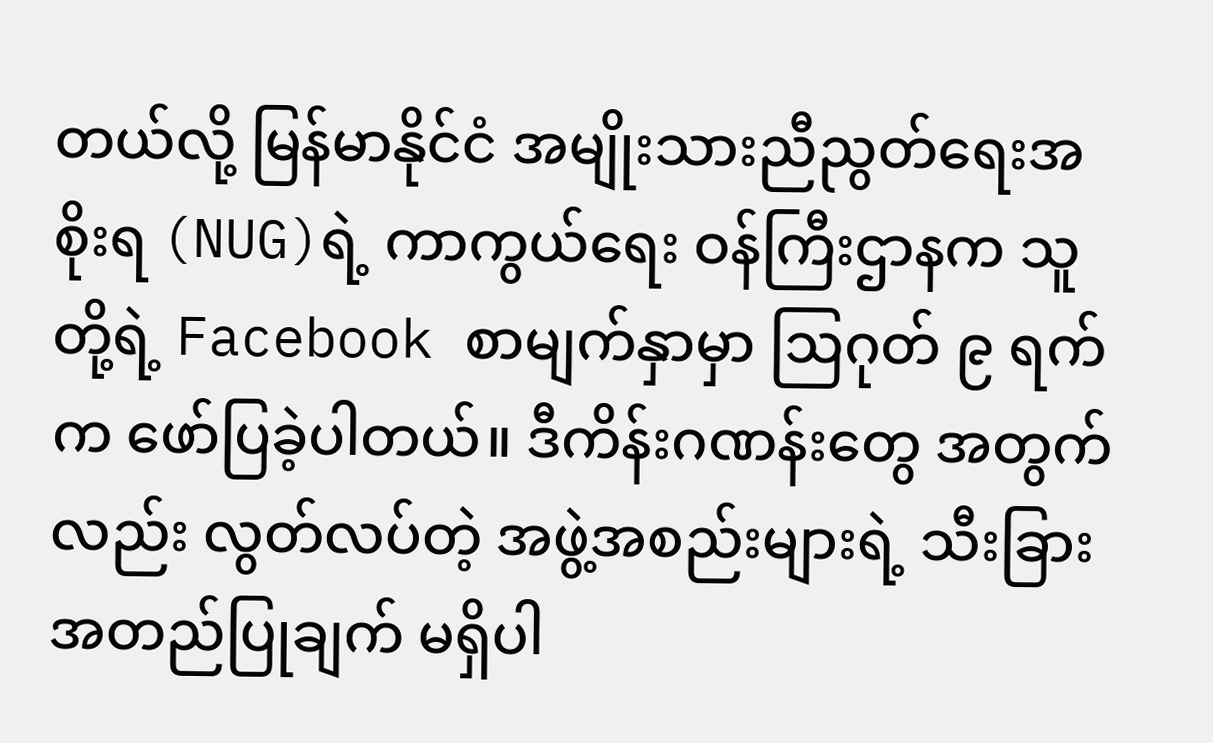တယ်လို့ မြန်မာနိုင်ငံ အမျိုးသားညီညွတ်ရေးအစိုးရ (NUG)ရဲ့ ကာကွယ်ရေး ဝန်ကြီးဌာနက သူတို့ရဲ့ Facebook စာမျက်နှာမှာ ဩဂုတ် ၉ ရက်က ဖော်ပြခဲ့ပါတယ်။ ဒီကိန်းဂဏန်းတွေ အတွက်လည်း လွတ်လပ်တဲ့ အဖွဲ့အစည်းများရဲ့ သီးခြားအတည်ပြုချက် မရှိပါ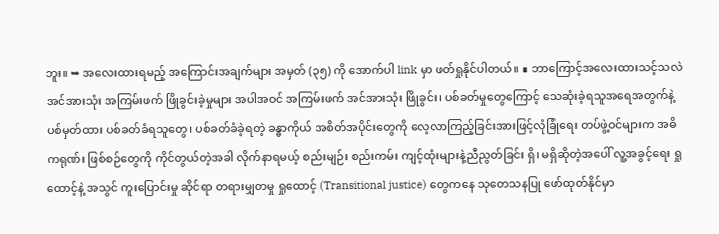ဘူး။ ➥ အလေးထားရမည့် အကြောင်းအချက်များ အမှတ် (၃၅) ကို အောက်ပါ link မှာ ဖတ်ရှုနိုင်ပါတယ်။ ∎ ဘာကြောင့်အလေးထားသင့်သလဲ အင်အားသုံး အကြမ်းဖက် ဖြိုခွင်းခဲ့မှုများ အပါအဝင် အကြမ်းဖက် အင်အားသုံး ဖြိုခွင်း၊ ပစ်ခတ်မှုတွေကြောင့် သေဆုံးခဲ့ရသူအရေအတွက်နဲ့ ပစ်မှတ်ထား ပစ်ခတ်ခံရသူတွေ၊ ပစ်ခတ်ခံခဲ့ရတဲ့ ခန္ဓာကိုယ် အစိတ်အပိုင်းတွေကို လေ့လာကြည့်ခြင်းအားဖြင့်လုံခြုံရေး တပ်ဖွဲ့ဝင်များက အဓိကရုဏ်း ဖြစ်စဉ်တွေကို ကိုင်တွယ်တဲ့အခါ လိုက်နာရမယ့် စည်းမျဉ်း စည်းကမ်း ကျင့်ထုံးများနဲ့ညီညွတ်ခြင်း ရှိ၊ မရှိဆိုတဲ့အပေါ် လူ့အခွင့်ရေး ရှုထောင့်နဲ့ အသွင် ကူးပြောင်းမှု ဆိုင်ရာ တရားမျှတမှု ရှုထောင့် (Transitional justice) တွေကနေ သုတေသနပြု ဖော်ထုတ်နိုင်မှာ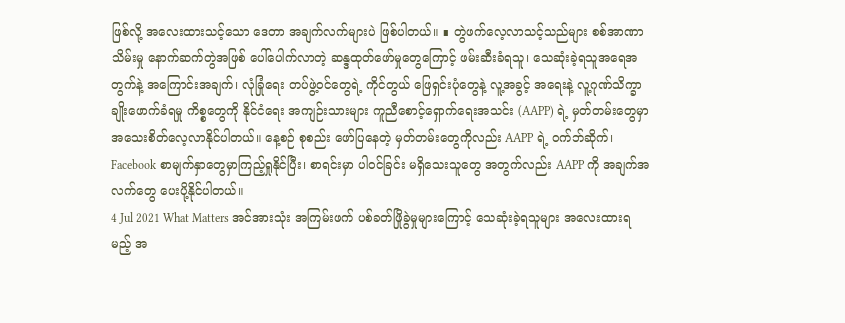ဖြစ်လို့ အလေးထားသင့်သော ဒေတာ အချက်လက်များပဲ ဖြစ်ပါတယ်။ ∎ တွဲဖက်လေ့လာသင့်သည်များ စစ်အာဏာသိမ်းမှု နောက်ဆက်တွဲအဖြစ် ပေါ်ပေါက်လာတဲ့ ဆန္ဒထုတ်ဖော်မှုတွေကြောင့် ဖမ်းဆီးခံရသူ၊ သေဆုံးခဲ့ရသူအရေအတွက်နဲ့ အကြောင်းအချက်၊ လုံခြုံရေး တပ်ဖွဲ့ဝင်တွေရဲ့ ကိုင်တွယ် ဖြေရှင်းပုံတွေနဲ့ လူ့အခွင့် အရေးနဲ့ လူ့ဂုဏ်သိက္ခာ ချိုးဖောက်ခံရမှု ကိစ္စတွေကို နိုင်ငံရေး အကျဉ်းသားများ ကူညီစောင့်ရှောက်ရေးအသင်း (AAPP) ရဲ့ မှတ်တမ်းတွေမှာ အသေးစိတ်လေ့လာနိုင်ပါတယ်။ နေ့စဉ် စုစည်း ဖော်ပြနေတဲ့ မှတ်တမ်းတွေကိုလည်း AAPP ရဲ့ ဝက်ဘ်ဆိုက်၊ Facebook စာမျက်နှာတွေမှာကြည့်ရှုနိုင်ပြီး၊ စာရင်းမှာ ပါဝင်ခြင်း မရှိသေးသူတွေ အတွက်လည်း AAPP ကို အချက်အလက်တွေ ပေးပို့နိုင်ပါတယ်။
4 Jul 2021 What Matters အင်အားသုံး အကြမ်းဖက် ပစ်ခတ်ဖြိုခွဲမှုများကြောင့် သေဆုံးခဲ့ရသူများ အလေးထားရမည့် အ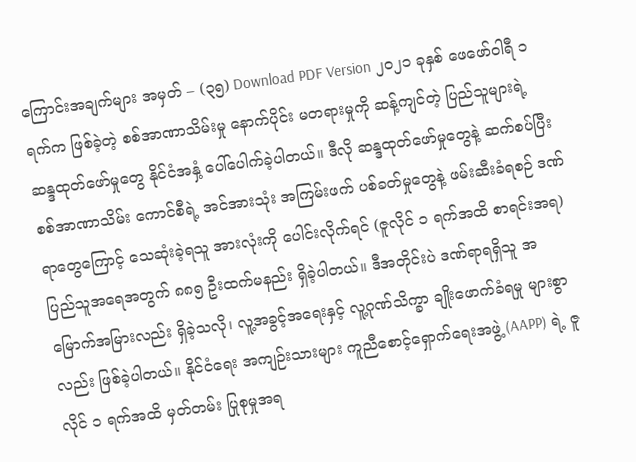ကြောင်းအချက်များ အမှတ် – (၃၅) Download PDF Version ၂၀၂၁ ခုနှစ် ဖေဖော်ဝါရီ ၁ ရက်က ဖြစ်ခဲ့တဲ့ စစ်အာဏာသိမ်းမှု နောက်ပိုင်း မတရားမှုကို ဆန့်ကျင်တဲ့ ပြည်သူများရဲ့ ဆန္ဒထုတ်ဖော်မှုတွေ နိုင်ငံအနှံ့ ပေါ်ပေါက်ခဲ့ပါတယ်။ ဒီလို ဆန္ဒထုတ်ဖော်မှုတွေနဲ့ ဆက်စပ်ပြီး စစ်အာဏာသိမ်း ကောင်စီရဲ့ အင်အားသုံး အကြမ်းဖက် ပစ်ခတ်မှုတွေနဲ့ ဖမ်းဆီးခံရစဉ် ဒဏ်ရာတွေကြောင့် သေဆုံးခဲ့ရသူ အားလုံးကို ပေါင်းလိုက်ရင် (ဇူလိုင် ၁ ရက်အထိ စာရင်းအရ) ပြည်သူအရေအတွက် ၈၈၅ ဦးထက်မနည်း ရှိခဲ့ပါတယ်။ ဒီအတိုင်းပဲ ဒဏ်ရာရရှိသူ အမြောက်အမြားလည်း ရှိခဲ့သလို၊ လူ့အခွင့်အရေးနှင့် လူ့ဂုဏ်သိက္ခာ ချိုးဖောက်ခံရမှု များစွာလည်း ဖြစ်ခဲ့ပါတယ်။ နိုင်ငံရေး အကျဉ်းသားများ ကူညီစောင့်ရှောက်ရေးအဖွဲ့ (AAPP) ရဲ့ ဇူလိုင် ၁ ရက်အထိ မှတ်တမ်း ပြုစုမှုအရ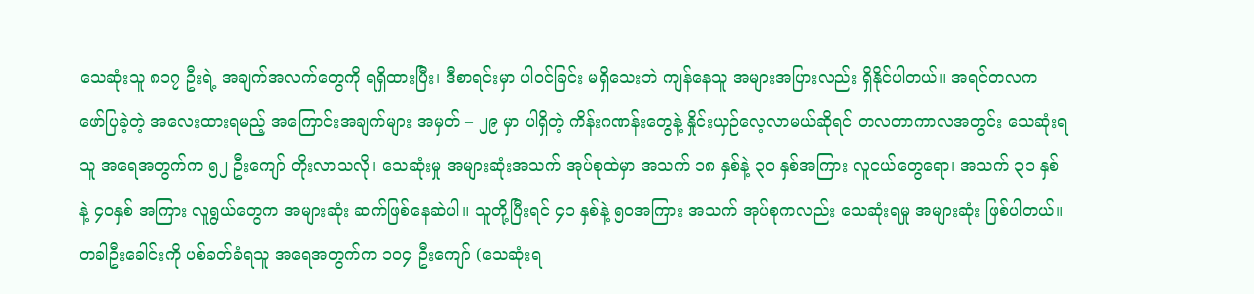သေဆုံးသူ ၈၁၇ ဦးရဲ့ အချက်အလက်တွေကို ရရှိထားပြီး၊ ဒီစာရင်းမှာ ပါဝင်ခြင်း မရှိသေးဘဲ ကျန်နေသူ အများအပြားလည်း ရှိနိုင်ပါတယ်။ အရင်တလက ဖော်ပြခဲ့တဲ့ အလေးထားရမည့် အကြောင်းအချက်များ အမှတ် – ၂၉ မှာ ပါရှိတဲ့ ကိန်းဂဏန်းတွေနဲ့ နှိုင်းယှဉ်လေ့လာမယ်ဆိုရင် တလတာကာလအတွင်း သေဆုံးရသူ အရေအတွက်က ၅၂ ဦးကျော် တိုးလာသလို၊ သေဆုံးမှု အများဆုံးအသက် အုပ်စုထဲမှာ အသက် ၁၈ နှစ်နဲ့ ၃၀ နှစ်အကြား လူငယ်တွေရော၊ အသက် ၃၁ နှစ်နဲ့ ၄၀နှစ် အကြား လူရွယ်တွေက အများဆုံး ဆက်ဖြစ်နေဆဲပါ။ သူတို့ပြီးရင် ၄၁ နှစ်နဲ့ ၅၀အကြား အသက် အုပ်စုကလည်း သေဆုံးရမှု အများဆုံး ဖြစ်ပါတယ်။ တခါဦးခေါင်းကို ပစ်ခတ်ခံရသူ အရေအတွက်က ၁၀၄ ဦးကျော် (သေဆုံးရ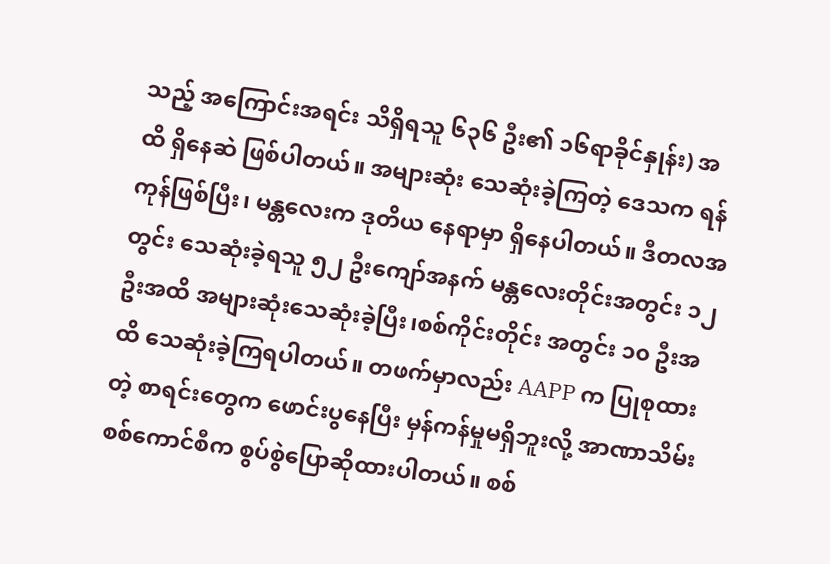သည့် အကြောင်းအရင်း သိရှိရသူ ၆၃၆ ဦး၏ ၁၆ရာခိုင်နှုန်း) အထိ ရှိနေဆဲ ဖြစ်ပါတယ်။ အများဆုံး သေဆုံးခဲ့ကြတဲ့ ဒေသက ရန်ကုန်ဖြစ်ပြီး၊ မန္တလေးက ဒုတိယ နေရာမှာ ရှိနေပါတယ်။ ဒီတလအတွင်း သေဆုံးခဲ့ရသူ ၅၂ ဦးကျော်အနက် မန္တလေးတိုင်းအတွင်း ၁၂ ဦးအထိ အများဆုံးသေဆုံးခဲ့ပြီး၊စစ်ကိုင်းတိုင်း အတွင်း ၁၀ ဦးအထိ သေဆုံးခဲ့ကြရပါတယ်။ တဖက်မှာလည်း AAPP က ပြုစုထားတဲ့ စာရင်းတွေက ဖောင်းပွနေပြီး မှန်ကန်မှုမရှိဘူးလို့ အာဏာသိမ်း စစ်ကောင်စီက စွပ်စွဲပြောဆိုထားပါတယ်။ စစ်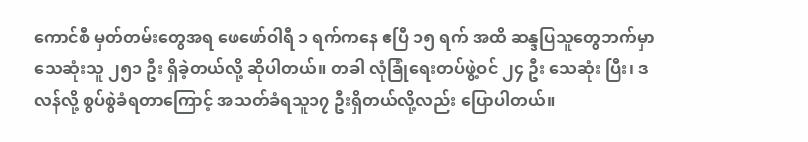ကောင်စီ မှတ်တမ်းတွေအရ ဖေဖော်ဝါရီ ၁ ရက်ကနေ ဧပြီ ၁၅ ရက် အထိ ဆန္ဒပြသူတွေဘက်မှာ သေဆုံးသူ ၂၅၁ ဦး ရှိခဲ့တယ်လို့ ဆိုပါတယ်။ တခါ လုံခြုံရေးတပ်ဖွဲ့ဝင် ၂၄ ဦး သေဆုံး ပြီး၊ ဒလန်လို့ စွပ်စွဲခံရတာကြောင့် အသတ်ခံရသူ၁၇ ဦးရှိတယ်လို့လည်း ပြောပါတယ်။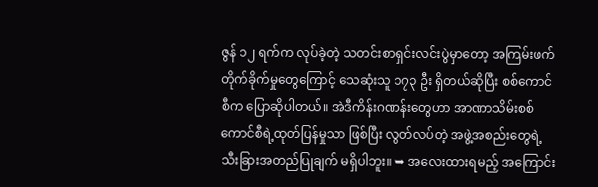ဇွန် ၁၂ ရက်က လုပ်ခဲ့တဲ့ သတင်းစာရှင်းလင်းပွဲမှာတော့ အကြမ်းဖက် တိုက်ခိုက်မှုတွေကြောင့် သေဆုံးသူ ၁၇၃ ဦး ရှိတယ်ဆိုပြီး စစ်ကောင်စီက ပြောဆိုပါတယ်။ အဲဒီကိန်းဂဏန်းတွေဟာ အာဏာသိမ်းစစ်ကောင်စီရဲ့ထုတ်ပြန်မှုသာ ဖြစ်ပြီး လွတ်လပ်တဲ့ အဖွဲ့အစည်းတွေရဲ့ သီးခြားအတည်ပြုချက် မရှိပါဘူး။ ➥ အလေးထားရမည့် အကြောင်း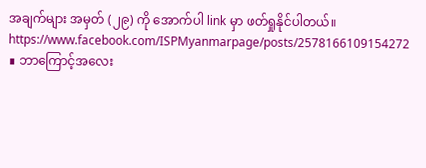အချက်များ အမှတ် (၂၉) ကို အောက်ပါ link မှာ ဖတ်ရှုနိုင်ပါတယ်။ https://www.facebook.com/ISPMyanmarpage/posts/2578166109154272 ∎ ဘာကြောင့်အလေး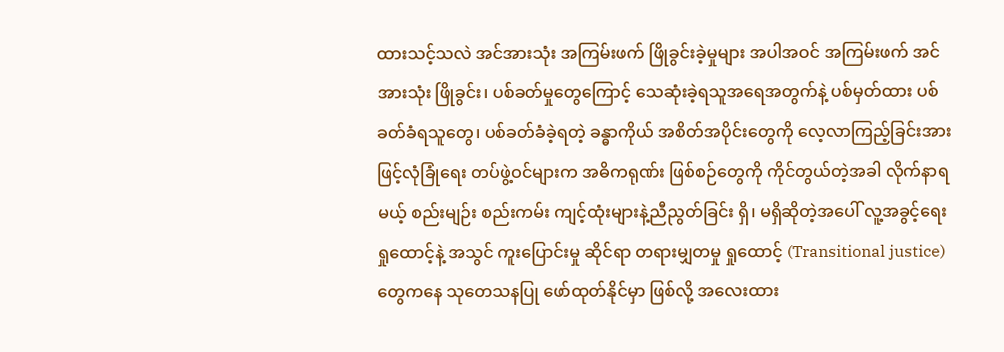ထားသင့်သလဲ အင်အားသုံး အကြမ်းဖက် ဖြိုခွင်းခဲ့မှုများ အပါအဝင် အကြမ်းဖက် အင်အားသုံး ဖြိုခွင်း၊ ပစ်ခတ်မှုတွေကြောင့် သေဆုံးခဲ့ရသူအရေအတွက်နဲ့ ပစ်မှတ်ထား ပစ်ခတ်ခံရသူတွေ၊ ပစ်ခတ်ခံခဲ့ရတဲ့ ခန္ဓာကိုယ် အစိတ်အပိုင်းတွေကို လေ့လာကြည့်ခြင်းအားဖြင့်လုံခြုံရေး တပ်ဖွဲ့ဝင်များက အဓိကရုဏ်း ဖြစ်စဉ်တွေကို ကိုင်တွယ်တဲ့အခါ လိုက်နာရမယ့် စည်းမျဉ်း စည်းကမ်း ကျင့်ထုံးများနဲ့ညီညွတ်ခြင်း ရှိ၊ မရှိဆိုတဲ့အပေါ် လူ့အခွင့်ရေး ရှုထောင့်နဲ့ အသွင် ကူးပြောင်းမှု ဆိုင်ရာ တရားမျှတမှု ရှုထောင့် (Transitional justice) တွေကနေ သုတေသနပြု ဖော်ထုတ်နိုင်မှာ ဖြစ်လို့ အလေးထား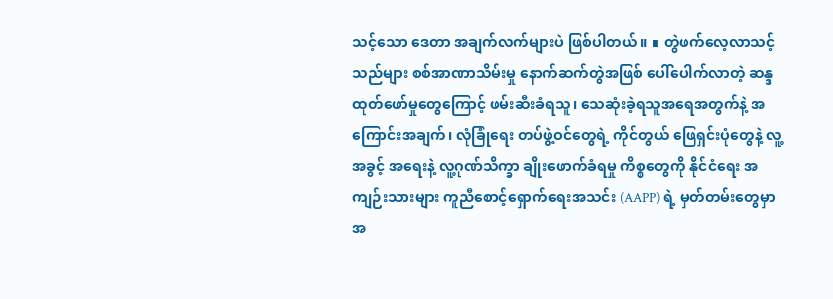သင့်သော ဒေတာ အချက်လက်များပဲ ဖြစ်ပါတယ်။ ∎ တွဲဖက်လေ့လာသင့်သည်များ စစ်အာဏာသိမ်းမှု နောက်ဆက်တွဲအဖြစ် ပေါ်ပေါက်လာတဲ့ ဆန္ဒထုတ်ဖော်မှုတွေကြောင့် ဖမ်းဆီးခံရသူ၊ သေဆုံးခဲ့ရသူအရေအတွက်နဲ့ အကြောင်းအချက်၊ လုံခြုံရေး တပ်ဖွဲ့ဝင်တွေရဲ့ ကိုင်တွယ် ဖြေရှင်းပုံတွေနဲ့ လူ့အခွင့် အရေးနဲ့ လူ့ဂုဏ်သိက္ခာ ချိုးဖောက်ခံရမှု ကိစ္စတွေကို နိုင်ငံရေး အကျဉ်းသားများ ကူညီစောင့်ရှောက်ရေးအသင်း (AAPP) ရဲ့ မှတ်တမ်းတွေမှာ အ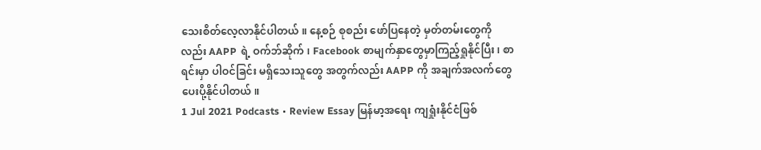သေးစိတ်လေ့လာနိုင်ပါတယ်။ နေ့စဉ် စုစည်း ဖော်ပြနေတဲ့ မှတ်တမ်းတွေကိုလည်း AAPP ရဲ့ ဝက်ဘ်ဆိုက်၊ Facebook စာမျက်နှာတွေမှာကြည့်ရှုနိုင်ပြီး၊ စာရင်းမှာ ပါဝင်ခြင်း မရှိသေးသူတွေ အတွက်လည်း AAPP ကို အချက်အလက်တွေ ပေးပို့နိုင်ပါတယ်။
1 Jul 2021 Podcasts • Review Essay မြန်မာ့အရေး ကျရှုံးနိုင်ငံဖြစ်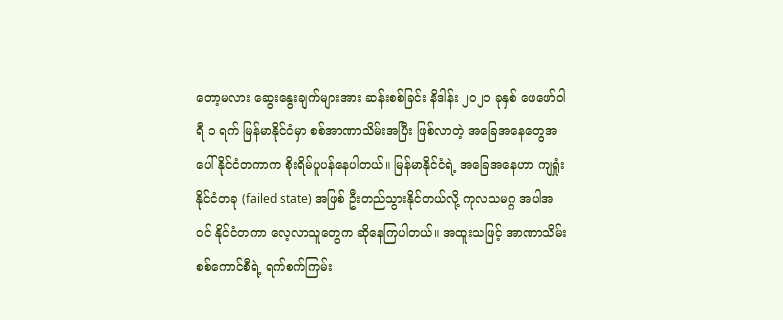တော့မလား ဆွေးနွေးချက်များအား ဆန်းစစ်ခြင်း နိဒါန်း ၂၀၂၁ ခုနှစ် ဖေဖော်ဝါရီ ၁ ရက် မြန်မာနိုင်ငံမှာ စစ်အာဏာသိမ်းအပြီး ဖြစ်လာတဲ့ အခြေအနေတွေအပေါ် နိုင်ငံတကာက စိုးရိမ်ပူပန်နေပါတယ်။ မြန်မာနိုင်ငံရဲ့ အခြေအနေဟာ ကျရှုံးနိုင်ငံတခု (failed state) အဖြစ် ဦးတည်သွားနိုင်တယ်လို့ ကုလသမဂ္ဂ အပါအဝင် နိုင်ငံတကာ လေ့လာသူတွေက ဆိုနေကြပါတယ်။ အထူးသဖြင့် အာဏာသိမ်း စစ်ကောင်စီရဲ့ ရက်စက်ကြမ်း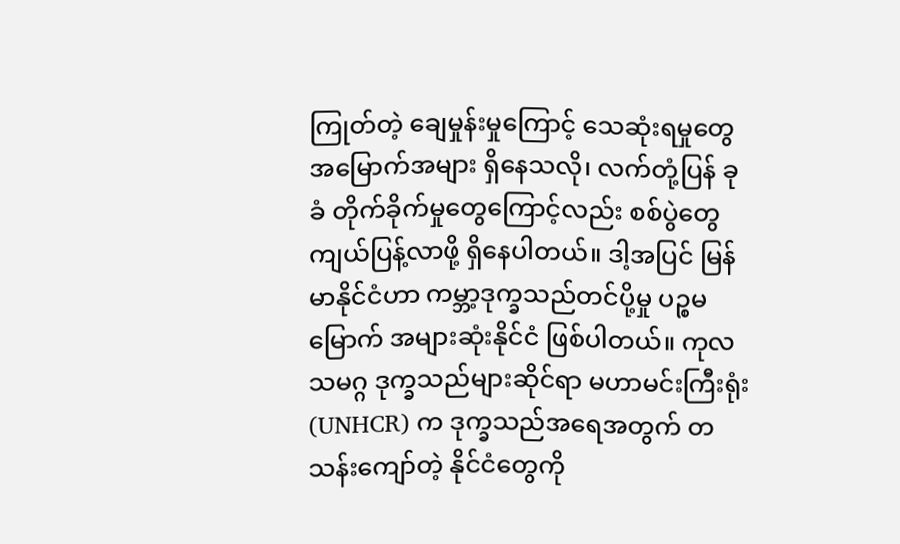ကြုတ်တဲ့ ချေမှုန်းမှုကြောင့် သေဆုံးရမှုတွေ အမြောက်အများ ရှိနေသလို၊ လက်တုံ့ပြန် ခုခံ တိုက်ခိုက်မှုတွေကြောင့်လည်း စစ်ပွဲတွေ ကျယ်ပြန့်လာဖို့ ရှိနေပါတယ်။ ဒါ့အပြင် မြန်မာနိုင်ငံဟာ ကမ္ဘာ့ဒုက္ခသည်တင်ပို့မှု ပဉ္စမမြောက် အများဆုံးနိုင်ငံ ဖြစ်ပါတယ်။ ကုလသမဂ္ဂ ဒုက္ခသည်များဆိုင်ရာ မဟာမင်းကြီးရုံး (UNHCR) က ဒုက္ခသည်အရေအတွက် တသန်းကျော်တဲ့ နိုင်ငံတွေကို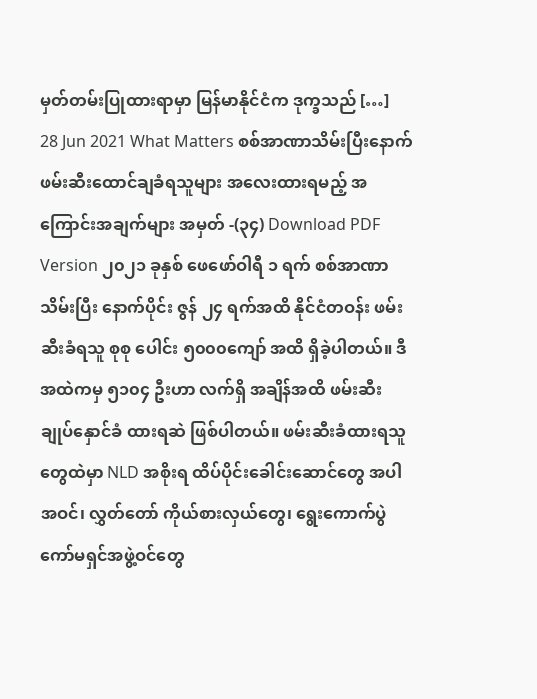မှတ်တမ်းပြုထားရာမှာ မြန်မာနိုင်ငံက ဒုက္ခသည် […]
28 Jun 2021 What Matters စစ်အာဏာသိမ်းပြီးနောက် ဖမ်းဆီးထောင်ချခံရသူများ အလေးထားရမည့် အကြောင်းအချက်များ အမှတ် -(၃၄) Download PDF Version ၂၀၂၁ ခုနှစ် ဖေဖော်ဝါရီ ၁ ရက် စစ်အာဏာသိမ်းပြီး နောက်ပိုင်း ဇွန် ၂၄ ရက်အထိ နိုင်ငံတဝန်း ဖမ်းဆီးခံရသူ စုစု ပေါင်း ၅၀၀၀ကျော် အထိ ရှိခဲ့ပါတယ်။ ဒီအထဲကမှ ၅၁၀၄ ဦးဟာ လက်ရှိ အချိန်အထိ ဖမ်းဆီး ချုပ်နှောင်ခံ ထားရဆဲ ဖြစ်ပါတယ်။ ဖမ်းဆီးခံထားရသူတွေထဲမှာ NLD အစိုးရ ထိပ်ပိုင်းခေါင်းဆောင်တွေ အပါအဝင်၊ လွှတ်တော် ကိုယ်စားလှယ်တွေ၊ ရွေးကောက်ပွဲကော်မရှင်အဖွဲ့ဝင်တွေ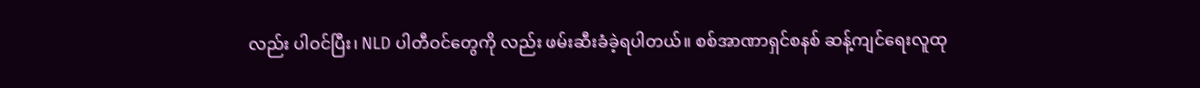လည်း ပါဝင်ပြီး၊ NLD ပါတီဝင်တွေကို လည်း ဖမ်းဆီးခံခဲ့ရပါတယ်။ စစ်အာဏာရှင်စနစ် ဆန့်ကျင်ရေးလူထု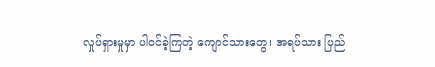လှုပ်ရှားမှုမှာ ပါဝင်ခဲ့ကြတဲ့ ကျောင်သားတွေ၊ အရပ်သား ပြည်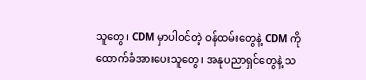သူတွေ၊ CDM မှာပါဝင်တဲ့ ဝန်ထမ်းတွေနဲ့ CDM ကို ထောက်ခံအားပေးသူတွေ၊ အနုပညာရှင်တွေနဲ့ သ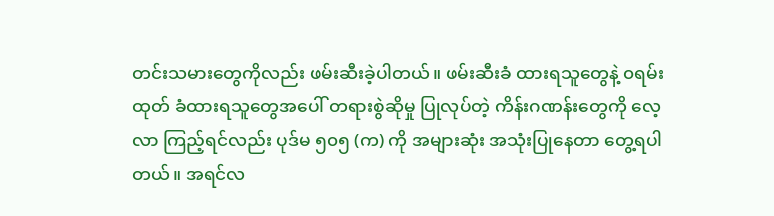တင်းသမားတွေကိုလည်း ဖမ်းဆီးခဲ့ပါတယ်။ ဖမ်းဆီးခံ ထားရသူတွေနဲ့ ၀ရမ်းထုတ် ခံထားရသူတွေအပေါ် တရားစွဲဆိုမှု ပြုလုပ်တဲ့ ကိန်းဂဏန်းတွေကို လေ့လာ ကြည့်ရင်လည်း ပုဒ်မ ၅၀၅ (က) ကို အများဆုံး အသုံးပြုနေတာ တွေ့ရပါတယ်။ အရင်လ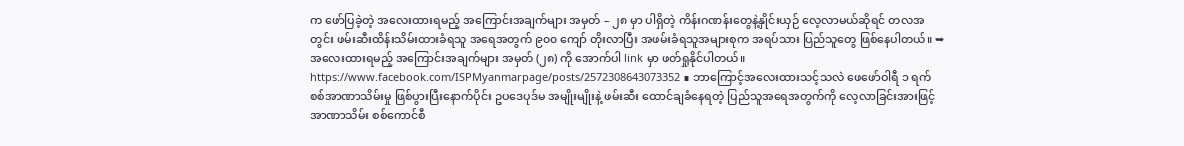က ဖော်ပြခဲ့တဲ့ အလေးထားရမည့် အကြောင်းအချက်များ အမှတ် – ၂၈ မှာ ပါရှိတဲ့ ကိန်းဂဏန်းတွေနဲ့နှိုင်းယှဉ် လေ့လာမယ်ဆိုရင် တလအတွင်း ဖမ်းဆီးထိန်းသိမ်းထားခံရသူ အရေအတွက် ၉၀၀ ကျော် တိုးလာပြီး အဖမ်းခံရသူအများစုက အရပ်သား ပြည်သူတွေ ဖြစ်နေပါတယ်။ ➥အလေးထားရမည့် အကြောင်းအချက်များ အမှတ် (၂၈) ကို အောက်ပါ link မှာ ဖတ်ရှုနိုင်ပါတယ်။ https://www.facebook.com/ISPMyanmarpage/posts/2572308643073352 ∎ ဘာကြောင့်အလေးထားသင့်သလဲ ဖေဖော်ဝါရီ ၁ ရက် စစ်အာဏာသိမ်းမှု ဖြစ်ပွားပြီးနောက်ပိုင်း ဥပဒေပုဒ်မ အမျိုးမျိုးနဲ့ ဖမ်းဆီး ထောင်ချခံနေရတဲ့ ပြည်သူအရေအတွက်ကို လေ့လာခြင်းအားဖြင့် အာဏာသိမ်း စစ်ကောင်စီ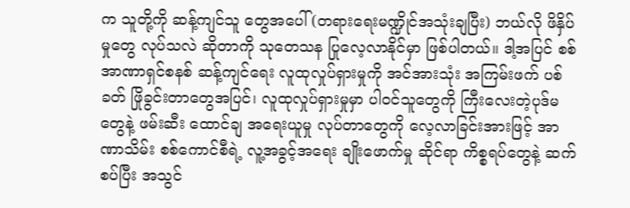က သူတို့ကို ဆန့်ကျင်သူ တွေအပေါ် (တရားရေးမဏ္ဍိုင်အသုံးချပြီး) ဘယ်လို ဖိနှိပ်မှုတွေ လုပ်သလဲ ဆိုတာကို သုတေသန ပြုလေ့လာနိုင်မှာ ဖြစ်ပါတယ်။ ဒါ့အပြင် စစ်အာဏာရှင်စနစ် ဆန့်ကျင်ရေး လူထုလှုပ်ရှားမှုကို အင်အားသုံး အကြမ်းဖက် ပစ်ခတ် ဖြိုခွင်းတာတွေအပြင်၊ လူထုလှုပ်ရှားမှုမှာ ပါဝင်သူတွေကို ကြီးလေးတဲ့ပုဒ်မတွေနဲ့ ဖမ်းဆီး ထောင်ချ အရေးယူမှု လုပ်တာတွေကို လေ့လာခြင်းအားဖြင့် အာဏာသိမ်း စစ်ကောင်စီရဲ့ လူ့အခွင့်အရေး ချိုးဖောက်မှု ဆိုင်ရာ ကိစ္စရပ်တွေနဲ့ ဆက်စပ်ပြီး အသွင်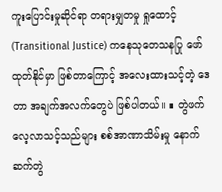ကူးပြောင်းမှုဆိုင်ရာ တရားမျှတမှု ရှုထောင့် (Transitional Justice) ကနေသုတေသနပြု ဖော်ထုတ်နိုင်မှာ ဖြစ်တာကြောင့် အလေးထားသင့်တဲ့ ဒေတာ အချက်အလက်တွေပဲ ဖြစ်ပါတယ်။ ∎ တွဲဖက်လေ့လာသင့်သည်များ စစ်အာဏာသိမ်းမှု နောက်ဆက်တွဲ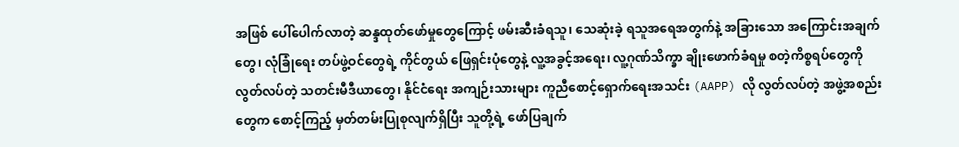အဖြစ် ပေါ်ပေါက်လာတဲ့ ဆန္ဒထုတ်ဖော်မှုတွေကြောင့် ဖမ်းဆီးခံရသူ၊ သေဆုံးခဲ့ ရသူအရေအတွက်နဲ့ အခြားသော အကြောင်းအချက်တွေ၊ လုံခြုံရေး တပ်ဖွဲ့ဝင်တွေရဲ့ ကိုင်တွယ် ဖြေရှင်းပုံတွေနဲ့ လူ့အခွင့်အရေး၊ လူ့ဂုဏ်သိက္ခာ ချိုးဖောက်ခံရမှု စတဲ့ကိစ္စရပ်တွေကို လွတ်လပ်တဲ့ သတင်းမီဒီယာတွေ၊ နိုင်ငံရေး အကျဉ်းသားများ ကူညီစောင့်ရှောက်ရေးအသင်း (AAPP) လို လွတ်လပ်တဲ့ အဖွဲ့အစည်းတွေက စောင့်ကြည့် မှတ်တမ်းပြုစုလျက်ရှိပြီး သူတို့ရဲ့ ဖော်ပြချက်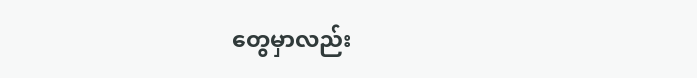တွေမှာလည်း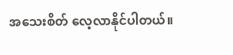အသေးစိတ် လေ့လာနိုင်ပါတယ်။